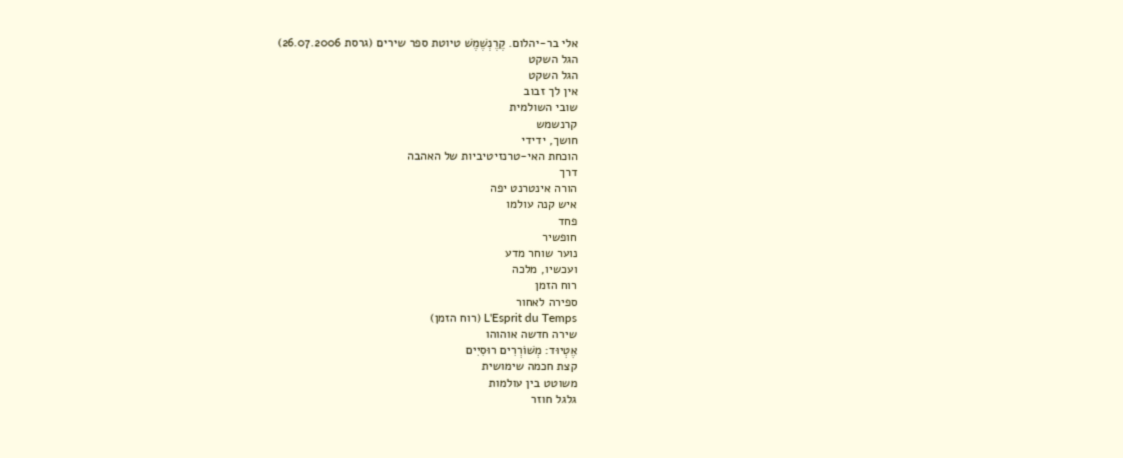אלי בר-יהלום. קֶרֶנְשֶׁמֶשׁ טיוטת ספר שירים (גרסת 26.07.2006)
הגל השקט
הגל השקט
אין לך זבוב
שובי השולמית
קרנשמש
חושך, ידידי
הוכחת האי-טרנזיטיביות של האהבה
דרך
הורה אינטרנט יפה
איש קנה עולמו
פחד
חופשיר
נוער שוחר מדע
ועכשיו, מלכה
רוח הזמן
ספירה לאחור
L'Esprit du Temps (רוח הזמן)
שירה חדשה אוהוהו
אֶטְיוּד: מְשׁוֹרְרִים רוּסִיִים
קצת חכמה שימושית
משוטט בין עולמות
גלגל חוזר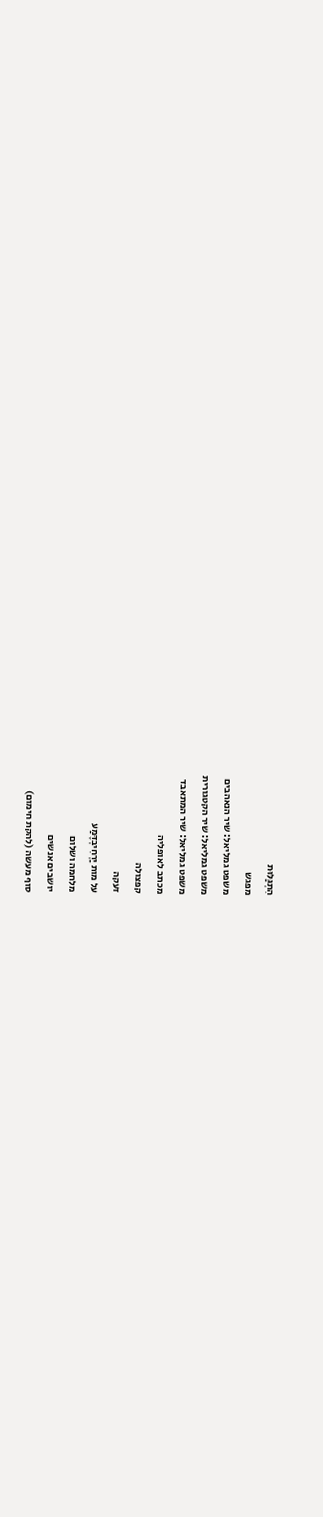הִתְגַּלּוּת
מפגש
משפט גמליאל: שיר הנאהבים
משפט גמליאל: שיר הקטגורית
משפט גמליאל: שיר המתאבד
מכתב לאופליה
קפצולה
זעקה
על מות יַרְחִיבְדֶּמַע
מלחמה ושלום
יושבים אנשים
סוף מעשה (להקת חימום)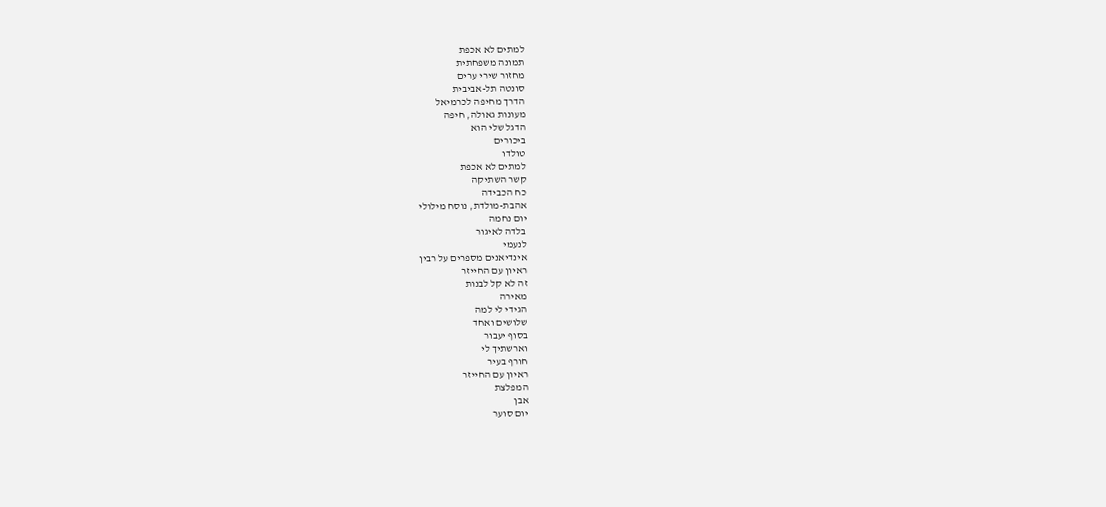למתים לא אכפת
תמונה משפחתית
מחזור שירי ערים
סונטה תל-אביבית
הדרך מחיפה לכרמיאל
מעונות גאולה, חיפה
הדגל שלי הוא
ביכורים
טולדו
למתים לא אכפת
קשר השתיקה
כח הכבידה
אהבת-מולדת, נוסח מילולי
יום נחמה
בלדה לאיגור
לנעמי
אינדיאנים מספרים על רבין
ראיון עם החייזר
זה לא קל לבנות
מאירה
הגידי לי למה
שלושים ואחד
בסוף יעבור
וארשתיך לי
חורף בעיר
ראיון עם החייזר
המפלצת
אבן
יום סוער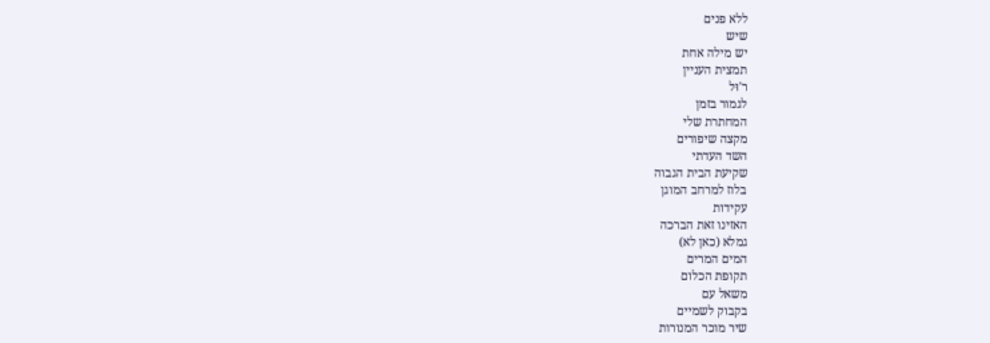ללא פנים
שיש
יש מילה אחת
תמצית העניין
ר'וּל
לגמור בזמן
המחתרת שלי
מקצה שיפורים
השד העדתי
שקיעת הבית הגבוה
בלוז למרחב המוגן
עקידות
האזינו זאת הברכה
גמלא (כאן לא)
המים המרים
תקופת הכלום
משאל עם
בקבוק לשמיים
שיר מוכר המנורות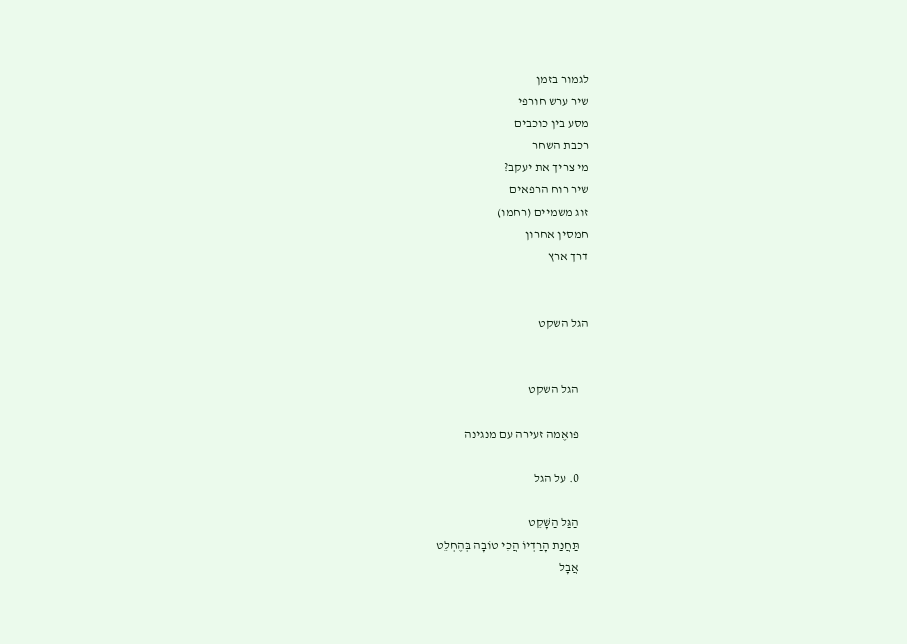לגמור בזמן
שיר ערש חורפי
מסע בין כוכבים
רכבת השחר
מי צריך את יעקב?
שיר רוח הרפאים
זוג משמיים (רחמו)
חמסין אחרון
דרך ארץ


הגל השקט


    הגל השקט

    פואֶמה זעירה עם מנגינה

    0. על הגל

    הַגַּל הַשָּׁקֵט
    תַּחֲנַת הָרַדְיוֹ הֲכִי טוֹבָה בְּהֶחְלֵט
    אֲבָל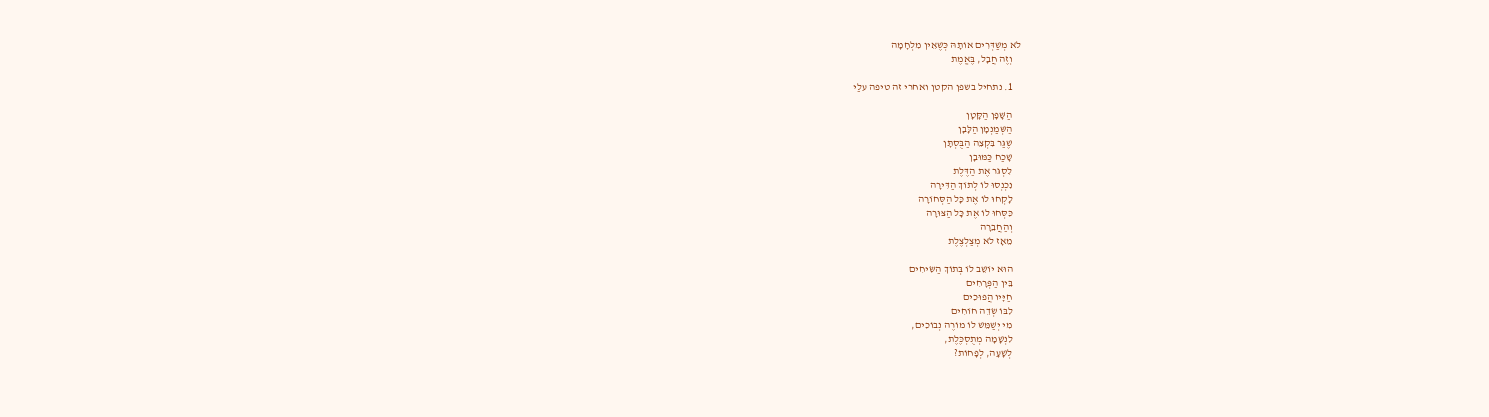לֹא מְשַׁדְּרִים אוֹתָהּ כְּשֶׁאֵין מִלְחָמָה
    וְזֶה חֲבָל, בֶּאֱמֶת

    1. נתחיל בשפן הקטן ואחרי זה טיפה עלַי

    הַשָּׁפָן הַקָּטָן
    הַשְּׁמַנְמָן הַלָּבָן
    שֶׁגַּר בִּקְצֵה הַבֻּסְתָּן
    שָׁכַח כַּמּוּבָן
    לִסְגֹּר אֶת הַדֶּלֶת
    נִכְנְסוּ לוֹ לְתוֹךְ הַדִּירָה
    לָקְחוּ לוֹ אֶת כָּל הַסְּחוֹרָה
    כִּסְּחוּ לוֹ אֶת כָּל הַצּוּרָה
    וְהַחֲבֵרָה
    מֵאָז לֹא מְצַלְצֶלֶת

    הוּא יוֹשֵׁב לוֹ בְּתוֹךְ הַשִּׂיחִים
    בֵּין הַפְּרָחִים
    חַיָּיו הֲפוּכִים
    לִבּוֹ שְׂדֵה חוֹחִים
    מִי יְשַׁמֵּשׁ לוֹ מוֹרֶה נְבוֹכִים,
    לִנְשָׁמָה מְתֻסְכֶּלֶת,
    לְשָׁעָה, לְפָחוֹת?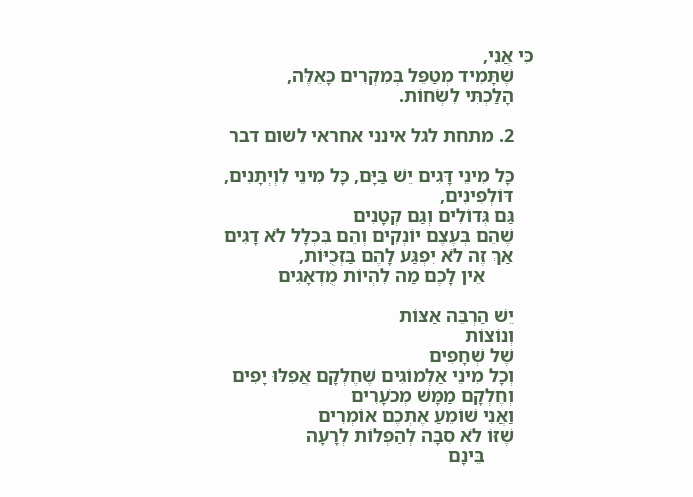כִּי אֲנִי,
    שֶׁתָּמִיד מְטַפֵּל בְּמִקְרִים כָּאֵלֶּה,
    הָלַכְתִּי לִשְׂחוֹת.

    2. מתחת לגל אינני אחראי לשום דבר

    כָּל מִינֵי דָּגִים יֵשׁ בַּיָּם, כָּל מִינֵי לִוְיְתָנִים,
    דּוֹלְפִינִים,
    גַּם גְּדוֹלִים וְגַם קְטָנִים
    שֶׁהֵם בְּעֶצֶם יוֹנְקִים וְהֵם בִּכְלָל לֹא דָגִים
    אַךְ זֶה לֹא יִפְגַּע לָהֶם בַּזְּכֻיּוֹת,
          אֵין לָכֶם מַה לִהְיוֹת מֻדְאָגִים

    יֵשׁ הַרְבֵּה אַצּוֹת
    וְנוֹצוֹת
    שֶׁל שְׁחָפִים
    וְכָל מִינֵי אַלְמוֹגִים שֶׁחֶלְקָם אֲפִלּוּ יָפִים
    וְחֶלְקָם מַמָּשׁ מְכֹעָרִים
    וַאֲנִי שׁוֹמֵעַ אֶתְכֶם אוֹמְרִים
    שֶׁזּוֹ לֹא סִבָּה לְהַפְלוֹת לְרָעָה
          בֵּינָם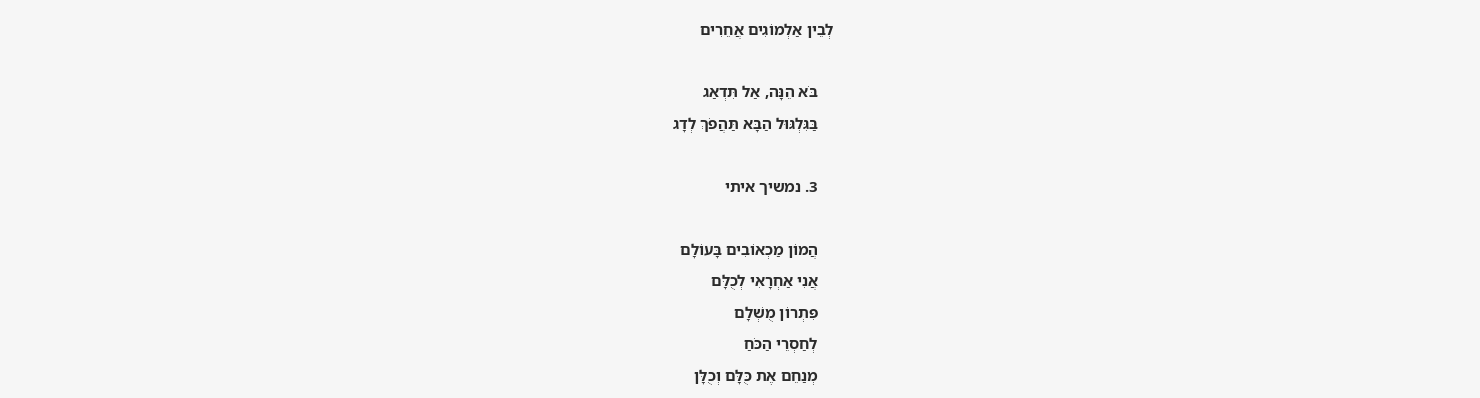לְבֵין אַלְמוֹגִים אֲחֵרִים

    בֹּא הֵנָּה, אַל תִּדְאַג
    בַּגִּלְגּוּל הַבָּא תַּהֲפֹךְ לְדָג

    3. נמשיך איתי

    הֲמוֹן מַכְאוֹבִים בָּעוֹלָם
    אֲנִי אַחְרָאִי לְכֻלָּם
    פִּתְרוֹן מֻשְׁלָם
    לְחַסְרֵי הַכֹּחַ
    מְנַחֵם אֶת כֻּלָּם וְכֻלָּן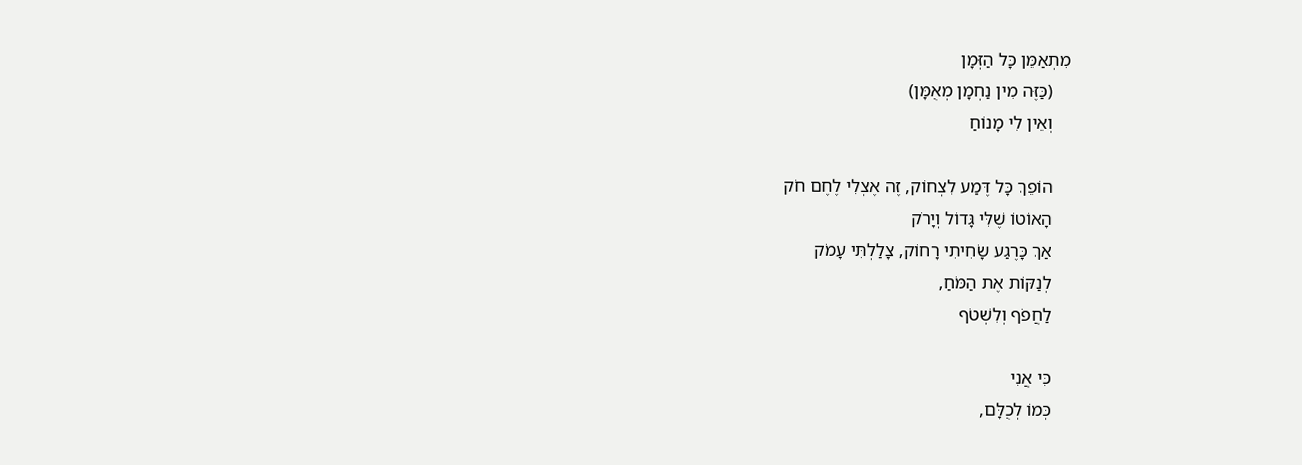מִתְאַמֵּן כָּל הַזְּמָן
    (כַּזֶּה מִין נַחְמָן מְאֻמָּן)
    וְאֵין לִי מָנוֹחַ

    הוֹפֵךְ כָּל דֶּמַע לִצְחוֹק, זֶה אֶצְלִי לֶחֶם חֹק
    הָאוֹטוֹ שֶׁלִּי גָּדוֹל וְיָרֹק
    אַךְ כָּרֶגַע שָׂחִיתִי רָחוֹק, צָלַלְתִּי עָמֹק
    לְנַקּוֹת אֶת הַמֹּחַ,
    לַחֲפֹף וְלִשְׁטֹף

    כִּי אֲנִי
    כְּמוֹ לְכֻלָּם,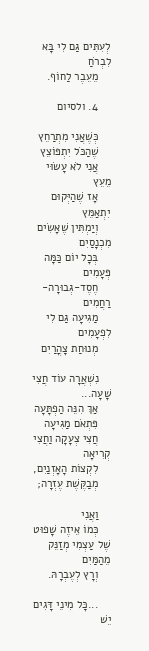לְעִתִּים גַּם לִי בָּא לִבְרֹחַ
    מֵעֵבֶר לַחוֹף.

    4. ולסיום

    כְּשֶׁאֲנִי מִתְרַחֵץ
    שֶׁהַכֹּל יִתְפּוֹצֵץ
    אֲנִי לֹא עָשׂוּי מֵעֵץ
    אָז שֶׁהַיְּקוּם יִתְאַמֵּץ
    וְיַמְתִּין שֶׁאָשִׂים מִכְנָסַיִם
    בְּכָל יוֹם כַּמָּה פְּעָמִים
    חֶסֶד-גְּבוּרָה-רַחֲמִים
    מַגִּיעָה גַּם לִי לִפְעָמִים
    מְנוּחַת צָהֳרַיִם

    נִשְׁאֲרָה עוֹד חֲצִי שָׁעָה...
    אַךְ הִנֵּה הַפְתָּעָה
    פִּתְאֹם מַגִּיעָה
    חֲצִי צְעָקָה וַחֲצִי קְרִיאָה
    לִקְצוֹת הָאָזְנַיִם,
    מְבַקֶּשֶׁת עֶזְרָה;

    וַאֲנִי
    כְּמוֹ אֵיזֶה שָׁפוּט שֶׁל עַצְמִי מְזַנֵּק מֵהַמַּיִם
    וְרָץ לְעֶבְרָהּ.

    ...כָּל מִינֵי דָּגִים יֵשׁ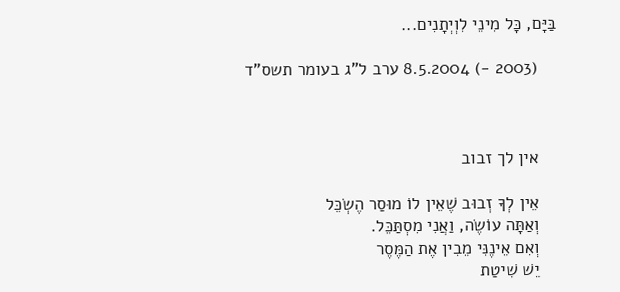בַּיָּם, כָּל מִינֵי לִוְיְתָנִים...

    (2003 -) 8.5.2004 ערב ל"ג בעומר תשס"ד



    אין לך זבוב

    אֵין לְךָ זְבוּב שֶׁאֵין לוֹ מוּסַר הֶשְׂכֵּל
    וְאַתָּה עוֹשֶׂה, וַאֲנִי מִסְתַּכֵּל.
    וְאִם אֵינֶנִּי מֵבִין אֶת הַמֶּסֶר
    יֵשׁ שִׁיטַת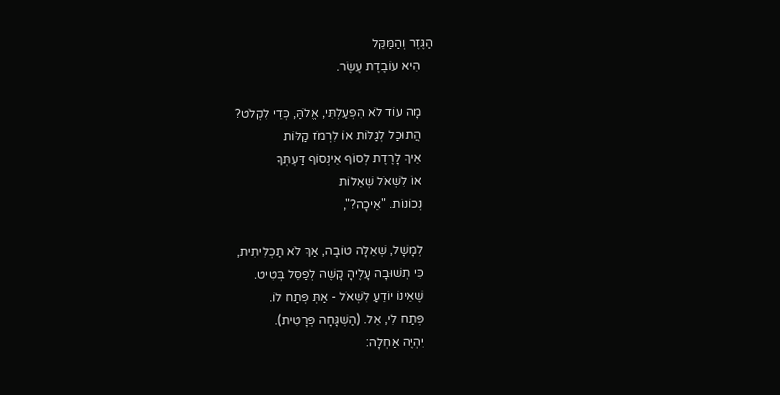הַגֶּזֶר וְהַמַּקֵּל
    הִיא עוֹבֶדֶת עֶשֶׂר.

    מָה עוֹד לֹא הִפְעַלְתִּי, אֱלֹהַּ, כְּדֵי לִקְלֹט?
    הֲתוּכַל לְגַלּוֹת אוֹ לִרְמֹז קַלּוֹת
    אֵיךְ לָרֶדֶת לְסוֹף אֵינְסוֹף דַּעְתְּךָ
    אוֹ לִשְׁאֹל שְׁאֵלוֹת
    נְכוֹנוֹת. "אֵיכָה?",

    לְמָשָׁל, שְׁאֵלָה טוֹבָה, אַךְ לֹא תַכְלִיתִית,
    כִּי תְשׁוּבָה עָלֶיהָ קָשֶׁה לְפַסֵּל בְּטִיט.
    שֶׁאֵינוֹ יוֹדֵעַ לִשְׁאֹל - אַתְּ פְּתַח לוֹ.
    פְּתַח לִי, אֵל. (הַשְׁגָּחָה פְּרָטִית).
    יִהְיֶה אַחְלָה: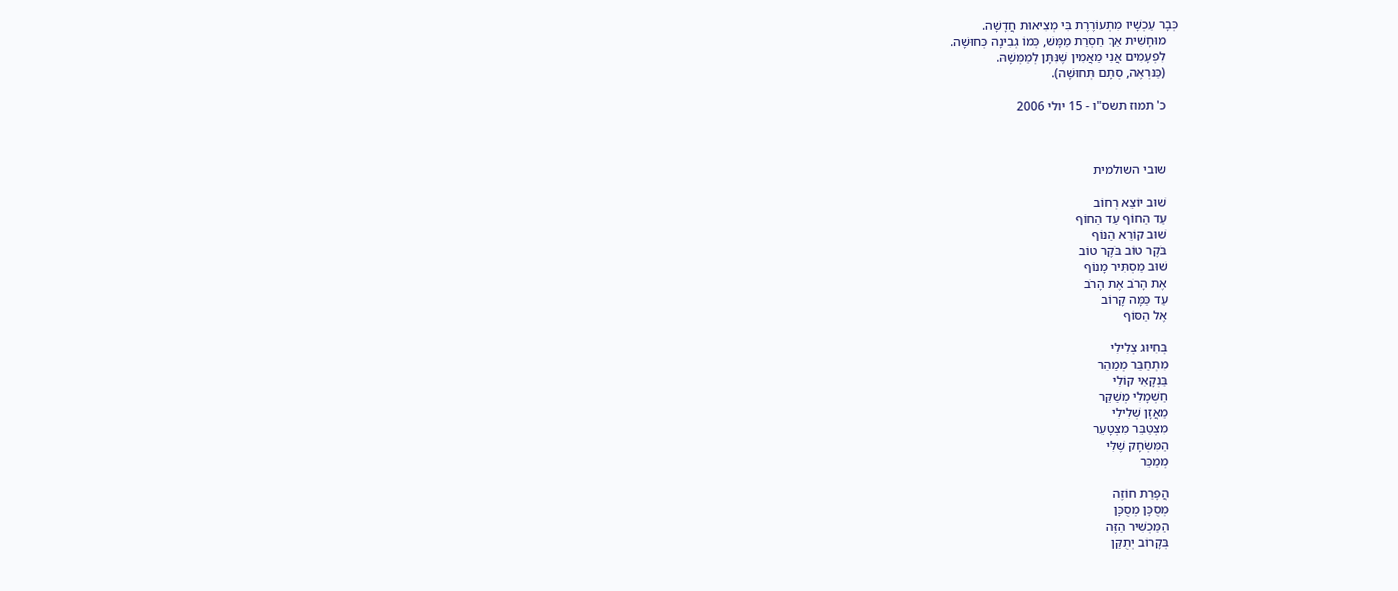כְּבָר עַכְשָׁיו מִתְעוֹרֶרֶת בִּי מְצִיאוּת חֲדָשָׁה.
    מוּחָשִׁית אַךְ חַסְרַת מַמָּשׁ, כְּמוֹ גְבִינָה כְּחוּשָׁה.
    לִפְעָמִים אֲנִי מַאֲמִין שֶׁנִּתָּן לְמַמְּשָׁהּ.
    (כַּנּרְאֶה, סְתָם תְּחוּשָׁה).

    כ' תמוז תשס"ו - 15 יולי 2006



    שובי השולמית

    שׁוּב יוֹצֵא רְחוֹב
    עַד הַחוֹף עַד הַחוֹף
    שׁוּב קוֹרֵא הַנּוֹף
    בֹּקֶר טוֹב בֹּקֶר טוֹב
    שׁוּב מַסְתִּיר מָנוֹף
    אֶת הָרֹב אֶת הָרֹב
    עַד כַּמָּה קָרוֹב
    אֶל הַסּוֹף

    בְּחִיּוּג צְלִילִי
    מִתְחַבֵּר מְמַהֵר
    בַּנְקָאִי קוֹלִי
    חַשְׁמָלִי מְשַׁקֵּר
    מַאֲזָן שְׁלִילִי
    מִצְטַבֵּר מִצְטָעֵר
    הַמִּשְׂחָק שֶׁלִּי
    מְמַכֵּר

    הֲפָרַת חוֹזֶה
    מְסֻכָּן מְסֻכָּן
    הַמַּכְשִׁיר הַזֶּה
    בְּקָרוֹב יְתֻקַּן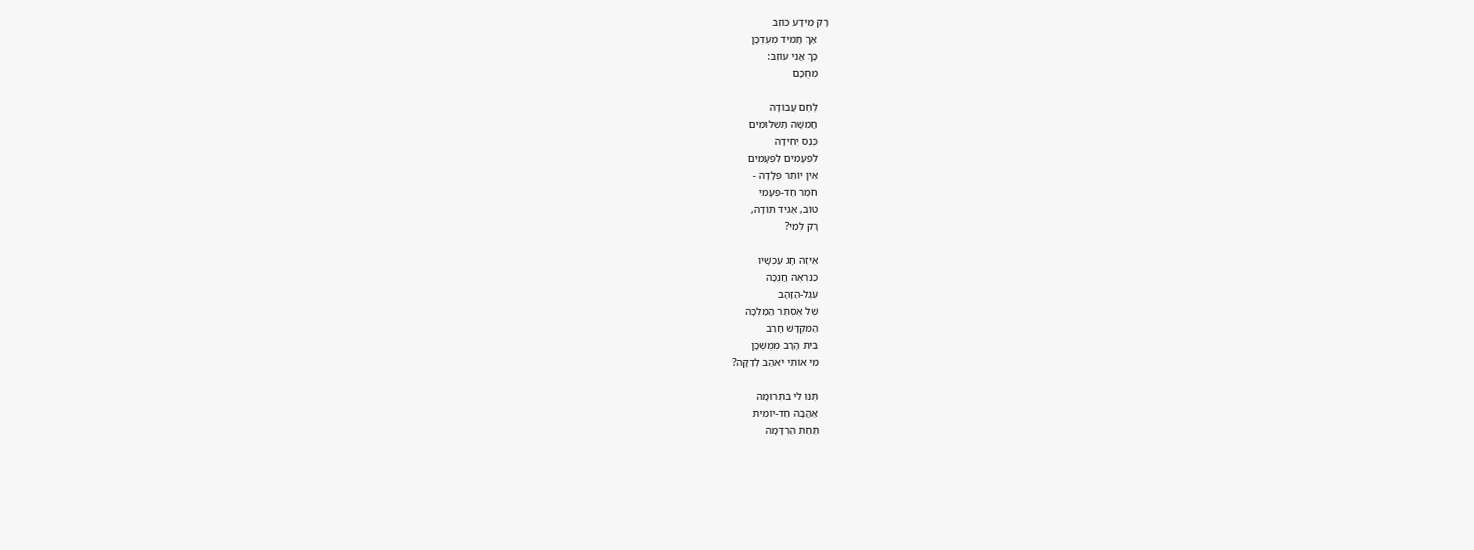רָק מֵידָע כּוֹזֵב
    אַךְ תָּמִיד מְעֻדְכָּן
    כָּךְ אֲנִי עוֹזֵב:
    מְחֻכָּם

    לֶחֶם עֲבוֹדָה
    חֲמִשָּׁה תַשְׁלוּמִים
    כֶּנֶס יְחִידָה
    לִפְעָמִים לִפְעָמִים
    אֵין יוֹתֵר פְּלָדָה -
    חֹמֶר חַד-פְּעָמִי
    טוֹב, אַגִּיד תּוֹדָה,
    רָק לְמִי?

    אֵיזֶה חָג עַכְשָׁיו
    כַּנִּרְאֶה חֲנֻכָּה
    עֵגֶל-הַזָּהָב
    שֶׁל אֶסְתֵּר הַמַּלְכָּה
    הַמִּקְדָּשׁ חָרַב
    בֵּית הָרָב מְמֻשְׁכָּן
    מִי אוֹתִי יֹאהַב לְדַקָּה?

    תְּנוּ לִי בִּתְרוּמָה
    אַהֲבָה חַד-יוֹמִית
    תַּחַת הַרְדָּמָה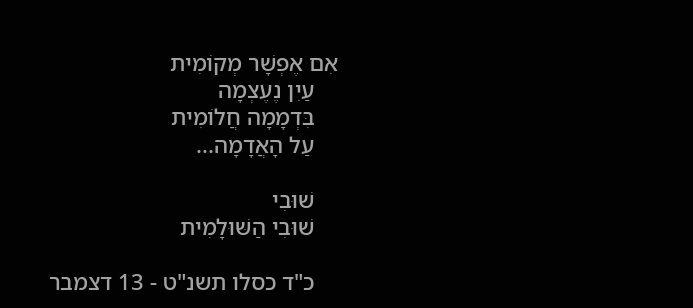אִם אֶפְשָׁר מְקוֹמִית
    עַיִן נֶעֶצְמָה
    בִּדְמָמָה חֲלוֹמִית
    עַל הָאֲדָמָה...

    שׁוּבִי
    שׁוּבִי הַשּׁוּלָמִית

    כ"ד כסלו תשנ"ט - 13 דצמבר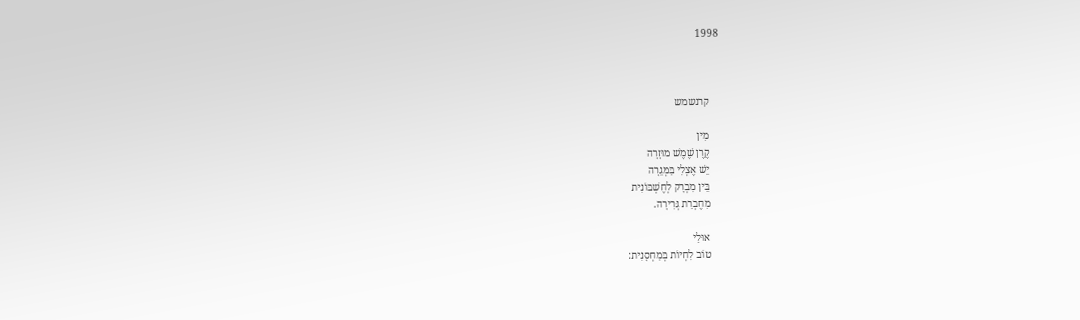1998



    קרנשמש

    מִין
    קֶרֶן שֶׁמֶשׁ מוּזָרָה
    יֵשׁ אֶצְלִי בַּמְּגֵרָה
    בֵּין מִבְרָק לְחֶשְׁבּוֹנִית
    מִחֶבְרַת גְּרִירָה.

    אוּלַי
    טוֹב לִחְיוֹת בְּמַחְסָנִית: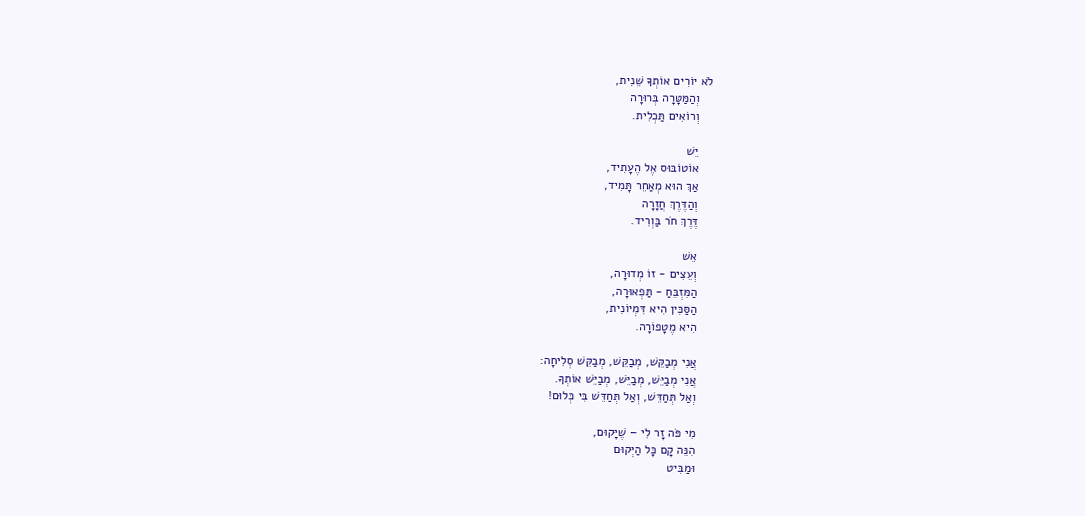לֹא יוֹרִים אוֹתְךָ שֵׁנִית,
    וְהַמַּטָּרָה בְּרוּרָה
    וְרוֹאִים תַּכְלִית.

    יֵשׁ
    אוֹטוֹבּוּס אֶל הֶעָתִיד,
    אַךְ הוּא מְאַחֵר תָּמִיד,
    וְהַדֶּרֶךְ חֲזָרָה
    דֶּרֶךְ חֹר בַּוְרִיד.

    אֵשׁ
    וְעֵצִים - זוֹ מְדוּרָה,
    הַמִּזְבֵּחַ - תַּפְאוּרָה,
    הַסַּכִּין הִיא דִּמְיוֹנִית,
    הִיא מֶטָפוֹרָה.

    אֲנִי מְבַקֵּשׁ, מְבַקֵּשׁ, מְבַקֵּשׁ סְלִיחָה:
    אֲנִי מְבַיֵּשׁ, מְבַיֵּשׁ, מְבַיֵּשׁ אוֹתְךָ.
    וְאַל תְּחַדֵּשׁ, וְאַל תְּחַדֵּשׁ בִּי כְּלוּם!

    מִי פֹּה זָר לִי – שֶׁיָּקוּם,
    הִנֵּה קָם כָּל הַיְּקוּם
    וּמַבִּיט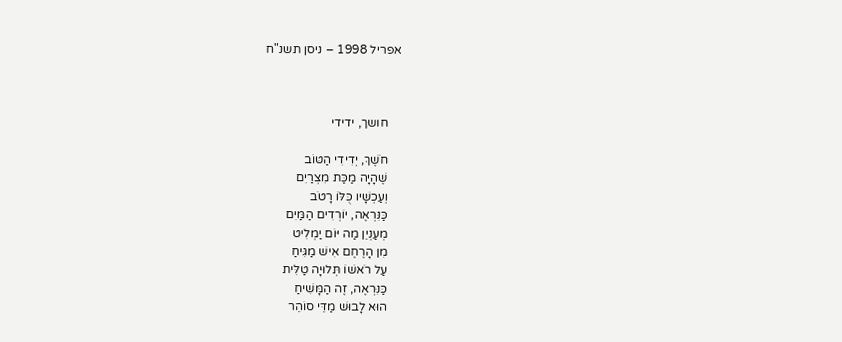אפריל 1998 – ניסן תשנ"ח



    חושך, ידידי

    חֹשֶׁךְ, יְדִידִי הַטּוֹב
    שֶׁהָיָה מַכַּת מִצְרַיִם
    וְעַכְשָׁיו כֻּלּוֹ רָטֹב
    כַּנִּרְאֶה, יוֹרְדִים הַמַּיִם
    מְעַנְיֵן מַה יּוֹם יַמְלִיט
    מִן הָרֶחֶם אִישׁ מַגִּיחַ
    עַל רֹאשׁוֹ תְּלוּיָה טַלִּית
    כַּנִּרְאֶה, זֶה הַמָּשִׁיחַ
    הוּא לָבוּשׁ מַדֵּי סוֹהֵר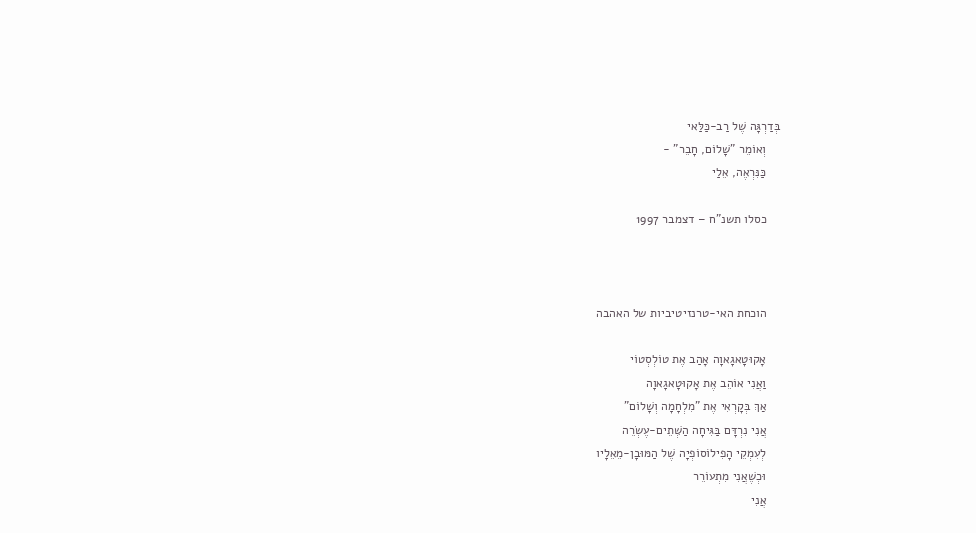בְּדַרְגָּה שֶׁל רַב-כַּלַּאי
    וְאוֹמֵר "שָׁלוֹם, חָבֵר" -
    כַּנִּרְאֶה, אֵלַי

    כסלו תשנ"ח – דצמבר 1997



    הוכחת האי-טרנזיטיביות של האהבה

    אָקוּטָאגָאוָה אָהַב אֶת טוֹלְסְטוֹי
    וַאֲנִי אוֹהֵב אֶת אָקוּטָאגָאוָה
    אַךְ בְּקָרְאִי אֶת "מִלְחָמָה וְשָׁלוֹם"
    אֲנִי נִרְדָּם בַּגִּיחָה הַשְּׁתֵים-עֶשְׂרֵה
    לְעִמְקֵי הָפִילוֹסוֹפְיָה שֶׁל הַמּוּבָן-מֵאֵלָיו
    וּכְשֶׁאֲנִי מִתְעוֹרֵר
    אֲנִי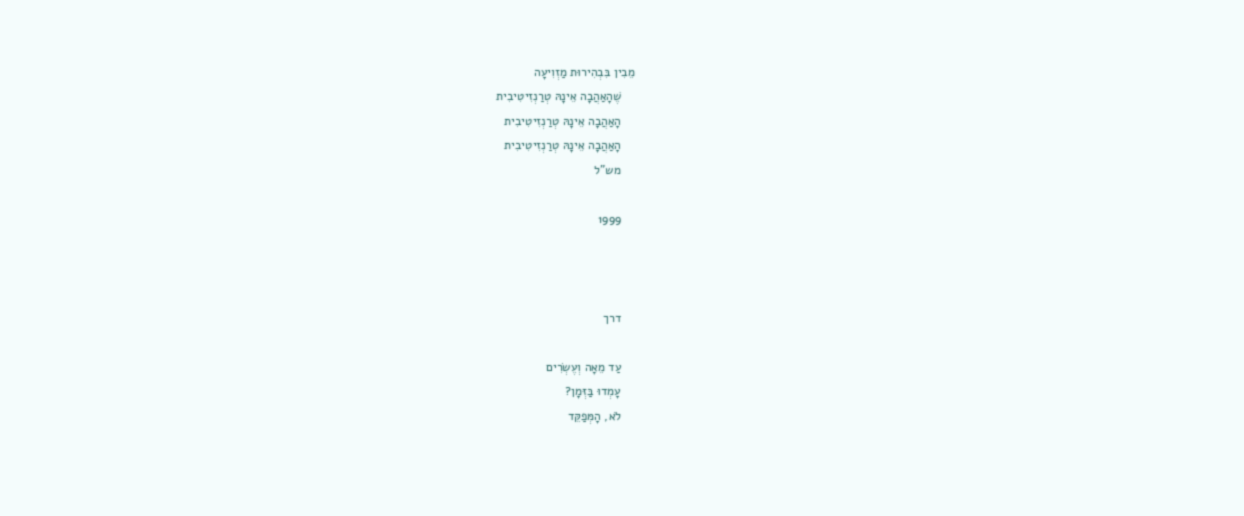מֵבִין בִּבְהִירוּת מַזְוִיעָה
    שֶׁהָאַהֲבָה אֵינָהּ טְרַנְזִיטִיבִית
    הָאַהֲבָה אֵינָהּ טְרַנְזִיטִיבִית
    הָאַהֲבָה אֵינָהּ טְרַנְזִיטִיבִית
    מש"ל

    1999



    דרך

    עַד מֵאָה וְעֶשְׂרִים
    עָמְדוּ בַּזְּמָן?
    לֹא, הָמְּפַקֵּד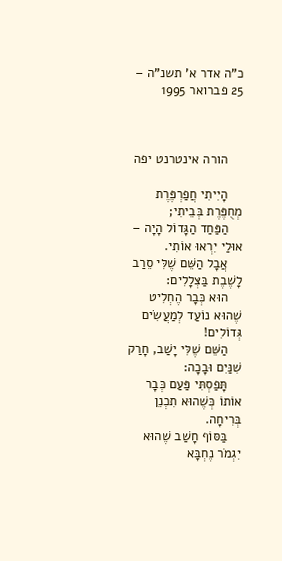כ"ה אדר א' תשנ"ה – 25 פברואר 1995



    הורה אינטרנט יפה

    הָיִיתִי חֲפַרְפֶּרֶת מְחֻפֶּרֶת בְּבֵיתִי;
    הַפַּחַד הַגָּדוֹל הָיָה – אוּלַי יִרְאוּ אוֹתִי.
    אֲבָל הַשֵּׁם שֶׁלִּי סֵרַב לָשֶׁבֶת בַּצְּלָלִים:
    הוּא כְּבָר הֶחְלִיט שֶׁהוּא נוֹעַד לְמַעֲשִׂים גְּדוֹלִים!
    הַשֵּׁם שֶׁלִּי יָשַׁב, חָרַק שִׁנַּיִם וּבָכָה:
    תָּפַסְתִּי פַּעַם כְּבָר אוֹתוֹ כְּשֶׁהוּא תִכְנֵן בְּרִיחָה.
    בַּסּוֹף חָשַׁב שֶׁהוּא יִגְמֹר נֶחְבָּא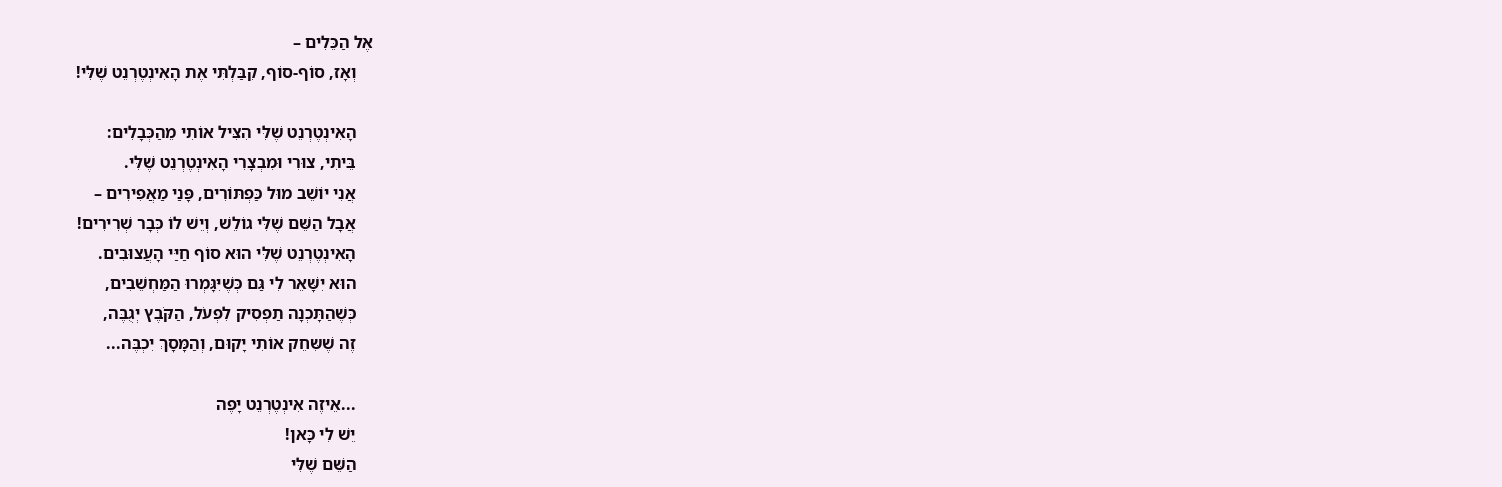אֶל הַכֵּלִים –
    וְאָז, סוֹף-סוֹף, קִבַּלְתִּי אֶת הָאִינְטֶרְנֵט שֶׁלִּי!

    הָאִינְטֶרְנֵט שֶׁלִּי הִצִּיל אוֹתִי מֵהַכְּבָלִים:
    בֵּיתִי, צוּרִי וּמִבְצָרִי הָאִינְטֶרְנֵט שֶׁלִּי.
    אֲנִי יוֹשֵׁב מוּל כַּפְתּוֹרִים, פָּנַי מַאֲפִירִים –
    אֲבָל הַשֵּׁם שֶׁלִּי גוֹלֵשׁ, וְיֵשׁ לוֹ כְּבָר שְׁרִירִים!
    הָאִינְטֶרְנֵט שֶׁלִּי הוּא סוֹף חַיַּי הָעֲצוּבִים.
    הוּא יִשָּׁאֵר לִי גַּם כְּשֶׁיִּגָּמְרוּ הַמַּחְשֵׁבִים,
    כְּשֶׁהַתָּכְנָה תַפְסִיק לִפְעֹל, הַקֹּבֶץ יְגֻבֶּה,
    זֶה שֶׁשִּחֵק אוֹתִי יָקוּם, וְהַמָּסָךְ יִכְבֶּה...

    ...אֵיזֶה אִינְטֶרְנֵט יָפֶה
    יֵשׁ לִי כָּאן!
    הַשֵּׁם שֶׁלִּי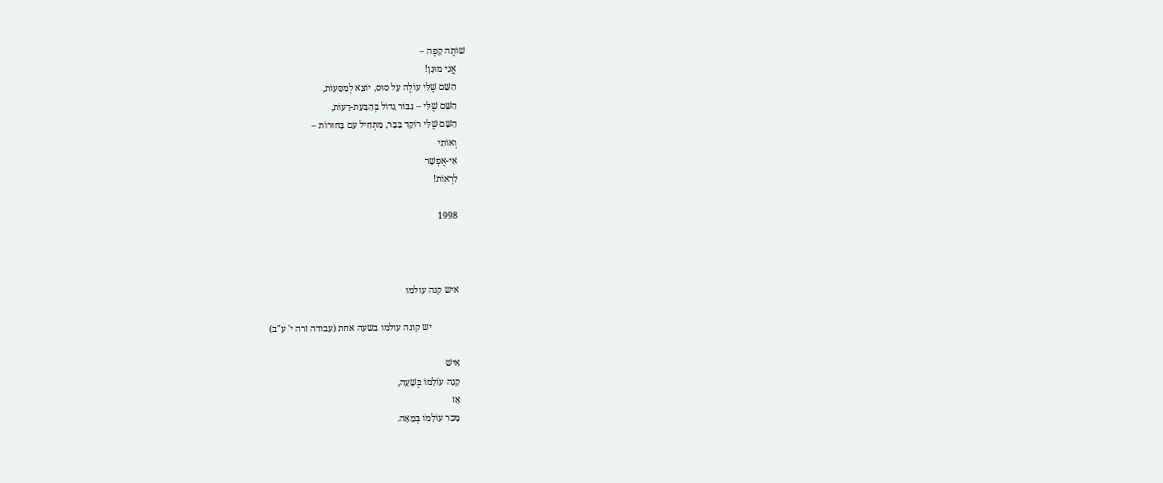שׁוֹתֶה קָפֶה –
    אֲנִי מוּגָן!
    הַשֵּׁם שֶׁלִּי עוֹלֶה עַל סוּס, יוֹצֵא לְמַסָּעוֹת,
    הַשֵּׁם שֶׁלִּי – גִּבּוֹר גָדוֹל בְּהַבָּעַת-דֵעוֹת,
    הַשֵּׁם שֶׁלִּי רוֹקֵד בַּבָּר, מַתְחִיל עִם בַּחוּרוֹת –
    וְאוֹתִי
    אִי-אֶפְשָׁר
    לִרְאוֹת!

    1998



    איש קנה עולמו

                יש קונה עולמו בשעה אחת (עבודה זרה י' ע"ב)

    אִישׁ
    קָנָה עוֹלָמוֹ בְּשָׁעָה,
    אָז
    מָכַר עוֹלָמוֹ בְּמֵאָה.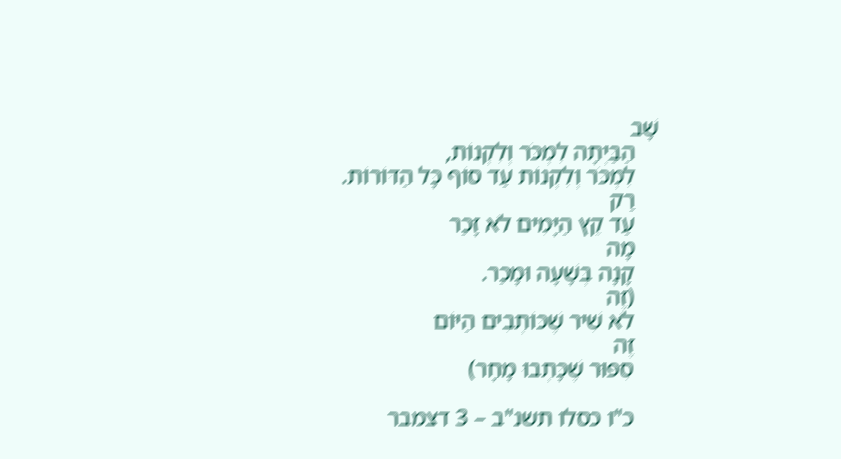שָׁב
    הַבַּיְתָה לִמְכֹּר וְלִקְנוֹת,
    לִמְכֹּר וְלִקְנוֹת עַד סוֹף כָּל הַדּוֹרוֹת.
    רַק
    עַד קֵץ הַיָּמִים לֹא זָכַר
    מָה
    קָנָה בְּשָׁעָה וּמָכַר.
    (זֶה
    לֹא שִׁיר שֶׁכּוֹתְבִים הַיּוֹם
    זֶה
    סִפּוּר שֶׁכָּתְבוּ מָחָר)

    כ"ו כסלו תשנ"ב – 3 דצמבר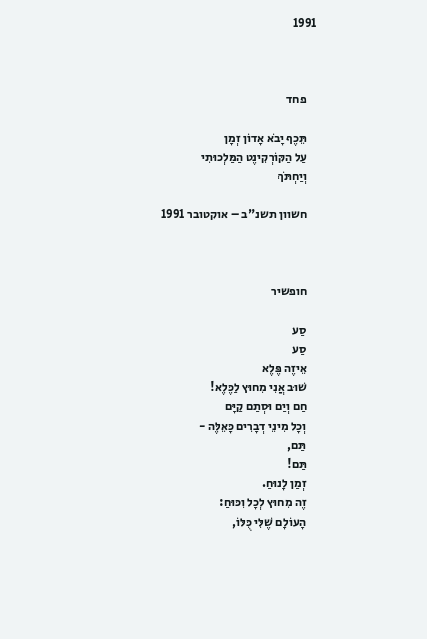1991



    פחד

    תֵּכֶף יָבֹא אָדוֹן זְמָן
    עַל הַקּוֹרְקִינֶט הַמַּלְכוּתִי
    וְיַחְתֹּךְ

    חשוון תשנ"ב – אוקטובר 1991



    חופשיר

    סַע
    סַע
    אֵיזֶה פֶּלֶא
    שׁוּב אֲנִי מִחוּץ לַכֶּלֶא!
    חַם וְיַם וּסְתַם קַיָּם
    וְכָל מִינֵי דְבָרִים כָּאֵלֶּה -
    תַּם,
    תַּם!
    זְמַן לָנוּחַ.
    זֶה מִחוּץ לְכָל וִכּוּחַ:
    הָעוֹלָם שֶׁלִּי כֻּלּוֹ,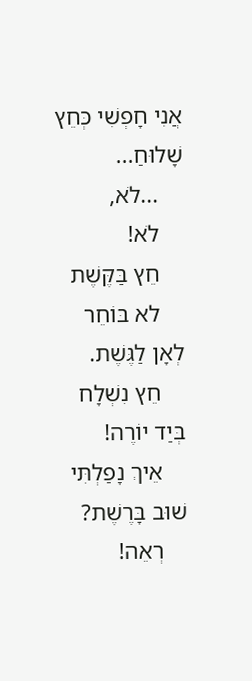אֲנִי חָפְשִׁי כְּחֵץ שָׁלוּחַ...
    ...לֹא,
    לֹא!
    חֵץ בַּקֶּשֶׁת
    לא בּוֹחֵר לְאָן לַגֶּשֶׁת.
    חֵץ נִשְׁלָח בְּיַד יוֹרֶה!
    אֵיךְ נָפַלְתִּי שׁוּב בָּרֶשֶׁת?
    רְאֵה!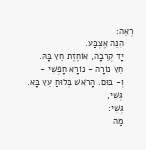רְאֵה:
    הִנֵּה אֶצְבַּע.
    יָד קְרֵבָה, אוֹחֶזֶת חֵץ בָּהּ.
    חֵץ נוֹרָה - נוֹרָא חָפְשִׁי -
    וְ- בּוּם. הָרֹאשׁ בְּלוּחַ עֵץ בָּא.
    גְּשִׁי,
    גְּשִׁי:
    מַה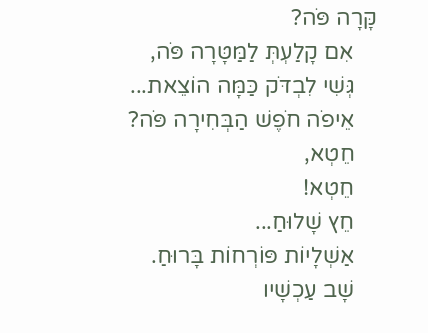קָּרָה פֹּה?
    אִם קָלַעְתְּ לַמַּטָּרָה פֹּה,
    גְּשִׁי לִבְדֹּק כַּמָּה הוֹצֵאת...
    אֵיפֹה חֹפֶשׁ הַבְּחִירָה פֹּה?
    חֵטְא,
    חֵטְא!
    חֵץ שָׁלוּחַ...
    אַשְׁלָיוֹת פּוֹרְחוֹת בָּרוּחַ.
    שָׁב עַכְשָׁיו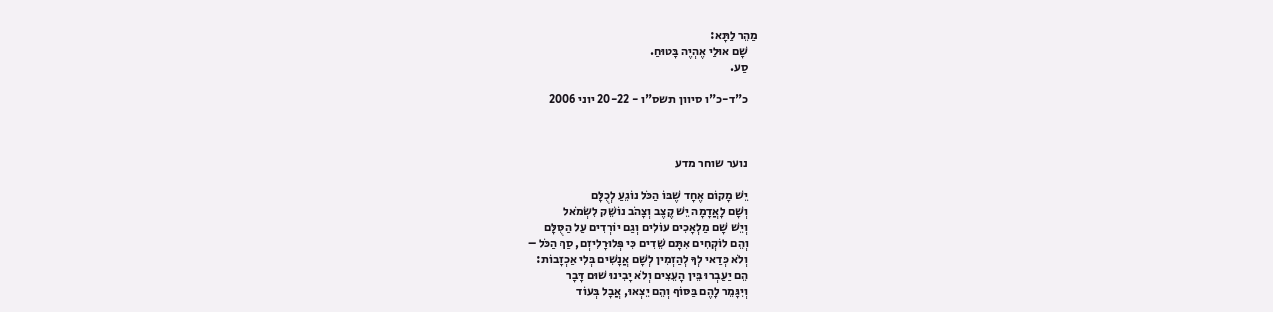מַהֵר לַתָּא:
    שָׁם אוּלַי אֶהְיֶה בָּטוּחַ.
    סַע.

    כ"ד-כ"ו סיוון תשס"ו - 20-22 יוני 2006



    נוער שוחר מדע

    יֵשׁ מָקוֹם אֶחָד שֶׁבּוֹ הַכֹּל נוֹגֵעַ לְכֻלָּם
    וְשָׁם לָאֲדָמָה יֵשׁ קֶצֶב וְצָהֹב נוֹשֵׁק לִשְׂמֹאל
    וְיֵשׁ שָׁם מַלְאָכִים עוֹלִים וְגַם יוֹרְדִים עַל הַסֻּלָּם
    וְהֵם לוֹקְחִים אִתָּם שֵׁדִים כִּי פְּלוּרָלִיזְם, סַךְ הַכֹּל –
    וְלֹא כְּדַאי לְךָ לְהַזְמִין לְשָׁם אֲנָשִׁים בְּלִי אַכְזָבוֹת:
    הֵם יַעַבְרוּ בֵּין הָעֵצִים וְלֹא יָבִינוּ שׁוּם דָּבָר
    וְיִגָּמֵר לָהֶם בַּסּוֹף וְהֵם יֵצְאוּ, אֲבָל בְּעוֹד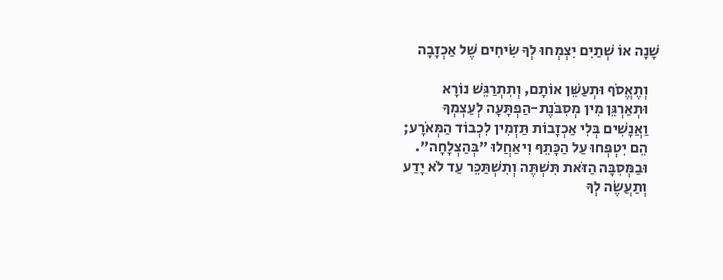שָׁנָה אוֹ שְׁתַיִם יִצְמְחוּ לְךָ שִׂיחִים שֶׁל אַכְזָבָה

    וְתֶאֱסֹף וּתְעַשֵּׁן אוֹתָם, וְתִתְרַגֵּשׁ נוֹרָא
    וּתְאַרְגֵּן מִין מְסִבֹּנֶת-הַפְתָּעָה לְעַצְמְךָ
    וַאֲנָשִׁים בְּלִי אַכְזָבוֹת תַּזְמִין לִכְבוֹד הַמְּאֹרָע;
    הֵם יִטְפְּחוּ עַל הַכָּתֵף וִיאַחֲלוּ "בְּהַצְלָחָה".
    וּבַמְּסִבָּה הַזֹּאת תִּשְׁתֶּה וְתִשְׁתַּכֵּר עַד לֹא יָדַע
    וְתַעֲשֶׂה לְךָ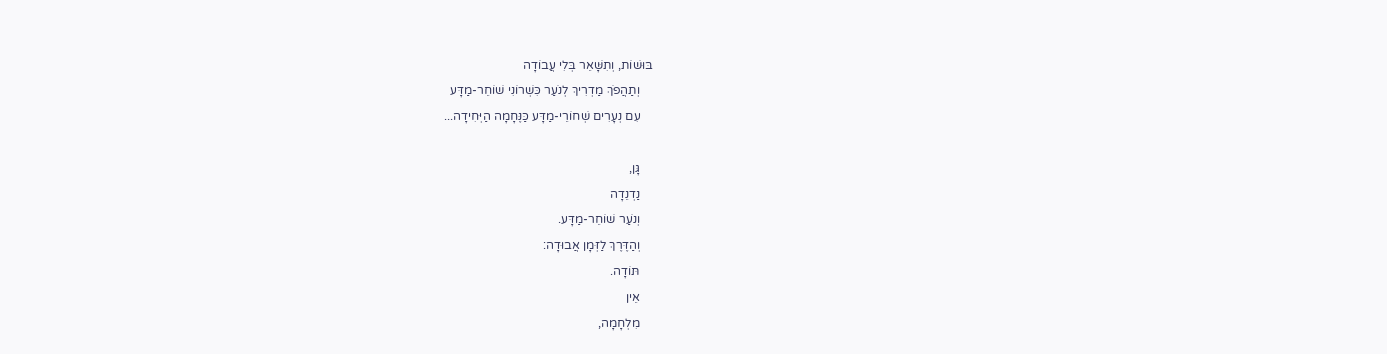בּוּשׁוֹת, וְתִשָּׁאֵר בְּלִי עֲבוֹדָה
    וְתַהֲפֹךְ מַדְרִיךְ לְנֹעַר כִּשְׁרוֹנִי שׁוֹחֵר-מַדָּע
    עִם נְעָרִים שְׁחוֹרֵי-מַדָּע כַּנֶּחָמָה הַיְּחִידָה...

    גָּן,
    נַדְנֵדָה
    וְנֹעַר שׁוֹחֵר-מַדָּע.
    וְהַדֶּרֶךְ לַזְּמָן אֲבוּדָה:
    תּוֹדָה.
    אֵין
    מִלְחָמָה,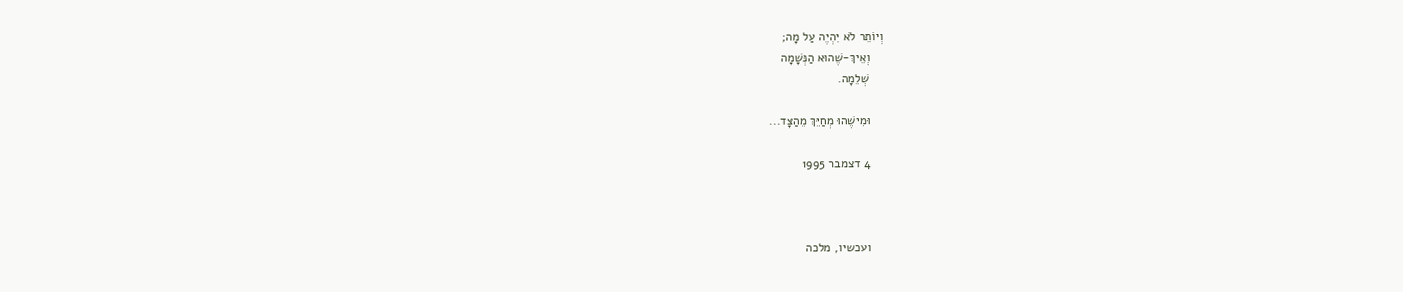וְיוֹתֵר לֹא יִהְיֶה עַל מָה;
    וְאֵיךְ-שֶׁהוּא הַנְּשָׁמָה
    שְׁלֵמָה.

    וּמִישֶׁהוּ מְחַיֵּךְ מֵהַצָּד...

    4 דצמבר 1995



    ועכשיו, מלכה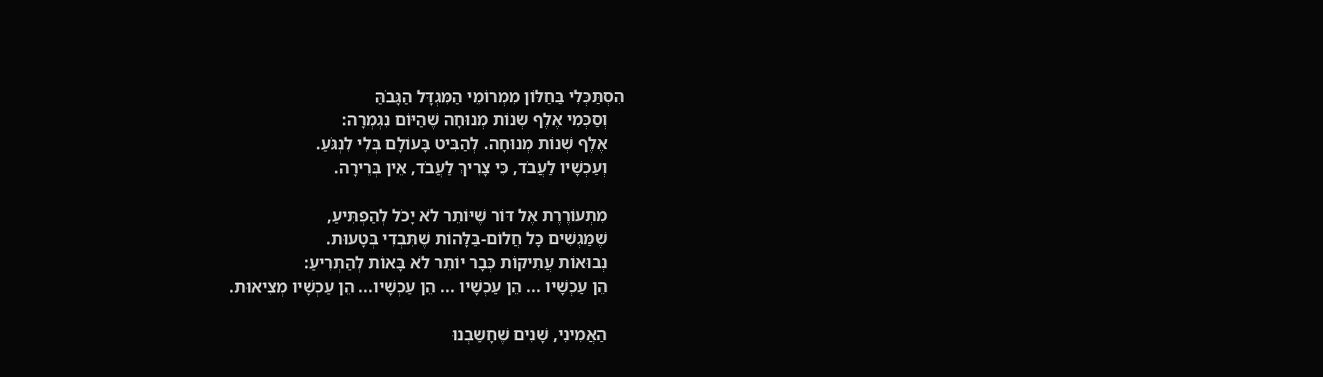הִסְתַּכְּלִי בַּחַלּוֹן מִמְרוֹמֵי הַמִּגְדָּל הַגָּבֹהַּ
    וְסַכְּמִי אֶלֶף שְנוֹת מְנוּחָה שֶׁהַיּוֹם נִגְמְרָה:
    אֶלֶף שְׁנוֹת מְנוּחָה. לְהַבִּיט בָּעוֹלָם בְּלִי לִנְגֹּעַ.
    וְעַכְשָׁיו לַעֲבֹד, כִּי צָרִיךְ לַעֲבֹד, אֵין בְּרֵירָה.

    מִתְעוֹרֶרֶת אֶל דּוֹר שֶׁיּוֹתֵר לֹא יָכֹל לְהַפְתִּיעַ,
    שֶׁמַּגְשִׁים כָּל חֲלוֹם-בַּלָּהוֹת שֶׁתִּבְדִי בְּטָעוּת.
    נְבוּאוֹת עֲתִיקוֹת כְּבָר יוֹתֵר לֹא בָּאוֹת לְהַתְרִיעַ:
    הֵן עַכְשָׁיו ... הֵן עַכְשָׁיו ... הֵן עַכְשָׁיו... הֵן עַכְשָׁיו מְצִיאוּת.

    הַאֲמִינִי, שָׁנִים שֶׁחָשַבְנוּ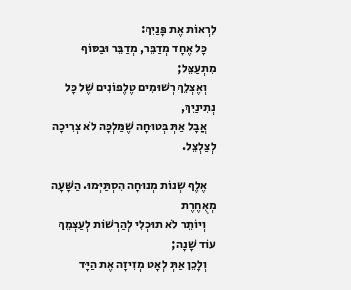לִרְאוֹת אֶת פָּנַיִךְ:
    כָּל אֶחָד מְדַבֵּר, מְדַבֵּר וּבַסּוֹף מִתְעַצֵּל;
    וְאֶצְלֵךְ רְשׁוּמִים טֶלֶפוֹנִים שֶׁל כָּל נְתִינַיִךְ,
    אֲבָל אַתְּ בְּטוּחָה שֶׁמַּלְכָּה לֹא צְרִיכָה לְצַלְצֵל.

    אֶלֶף שְנוֹת מְנוּחָה הִסְתַּיְּמוּ. הַשָּׁעָה מְאֻחֶרֶת
    וְיוֹתֵר לֹא תוּכְלִי לְהַרְשׁוֹת לְעַצְמֵךְ עוֹד שָׁנָה;
    וְלָכֵן אַתְּ לְאָט מְזִיזָה אֶת הַיָּד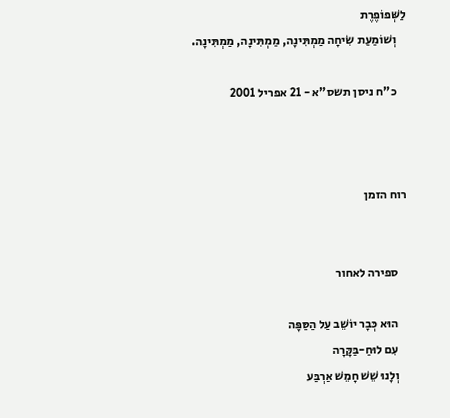לַשְּׁפוֹפֶרֶת
    וְשׁוֹמַעַת שִׂיחָה מַמְתִּינָה, מַמְתִּינָה, מַמְתִּינָה.

    כ"ח ניסן תשס"א - 21 אפריל 2001



רוח הזמן


    ספירה לאחור

    הוּא כְּבָר יוֹשֵׁב עַל הַסַּפָּה
    עִם לוּחַ-בַּקָּרָה
    וְלָנוּ שֵׁשׁ חָמֵשׁ אַרְבַּע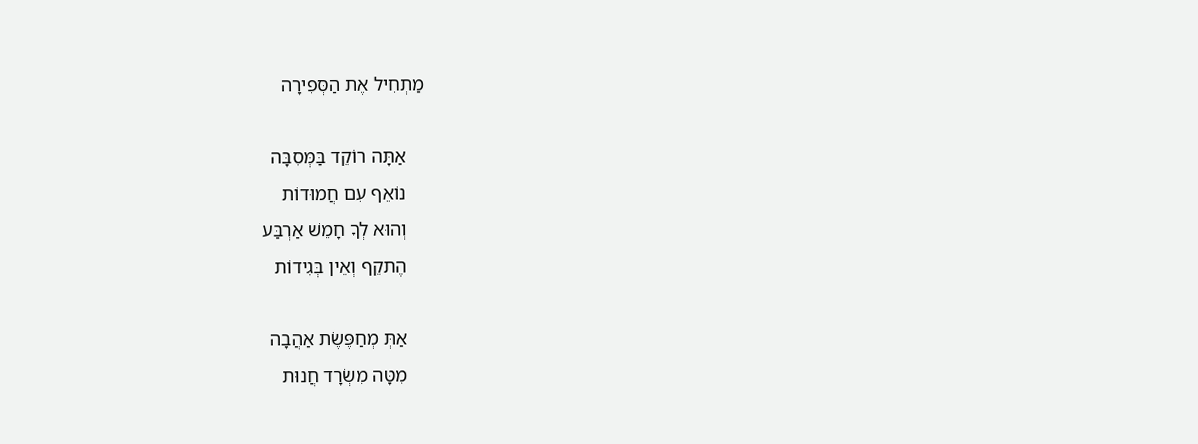מַתְחִיל אֶת הַסְּפִירָה

    אַתָּה רוֹקֵד בַּמְּסִבָּה
    נוֹאֵף עִם חֲמוּדוֹת
    וְהוּא לְךָ חָמֵשׁ אַרְבַּע
    הֶתקֵף וְאֵין בְּגִידוֹת

    אַתְּ מְחַפֶּשֶׂת אַהֲבָה
    מִטָּה מִשְׂרָד חֲנוּת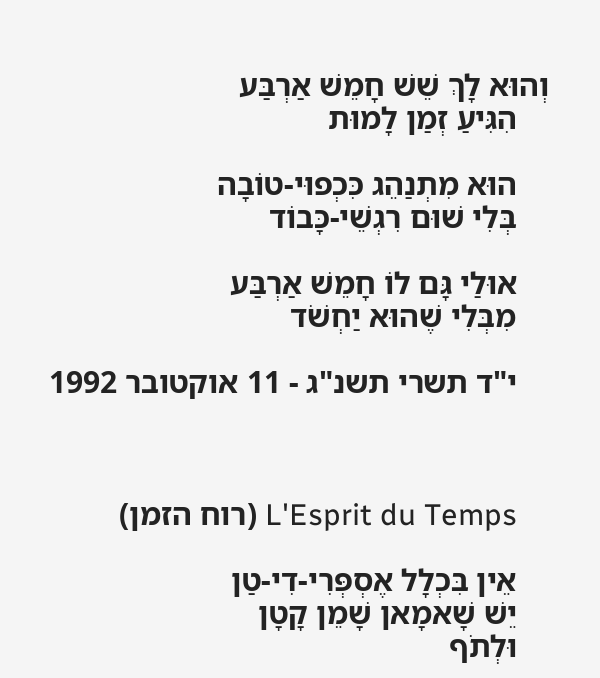וְהוּא לָךְ שֵׁשׁ חָמֵשׁ אַרְבַּע
    הִגִּיעַ זְמַן לָמוּת

    הוּא מִתְנַהֵג כִּכְפוּי-טוֹבָה
    בְּלִי שׁוּם רִגְשֵׁי-כָּבוֹד

    אוּלַי גָּם לוֹ חָמֵשׁ אַרְבַּע
    מִבְּלִי שֶׁהוּא יַחְשֹׁד

    י"ד תשרי תשנ"ג - 11 אוקטובר 1992



    L'Esprit du Temps (רוח הזמן)

    אֵין בִּכְלָל אֶסְפְּרִי-דִי-טַן
    יֵשׁ שָׁאמָאן שָׁמֵן קָטָן
    וּלְתֹף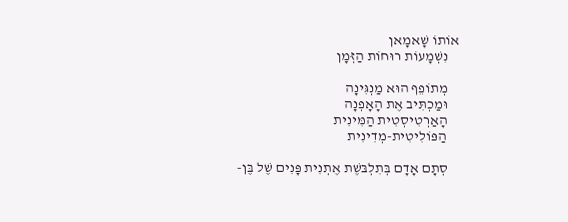אוֹתוֹ שָׁאמָאן
    נִשְׁמָעוֹת רוּחוֹת הַזְּמָן

    מְתוֹפֵף הוּא מַנְגִּינָה
    וּמַכְתִּיב אֶת הָאָפְנָה
    הָאַרְטִיסְטִית הַמִּינִית
    הַפּוֹלִיטִית-מְדִינִית

    סְתָם אָדָם בְּתִלְבּשֶׁת אֶתְנִית פָּנִים שֶׁל בֶּן-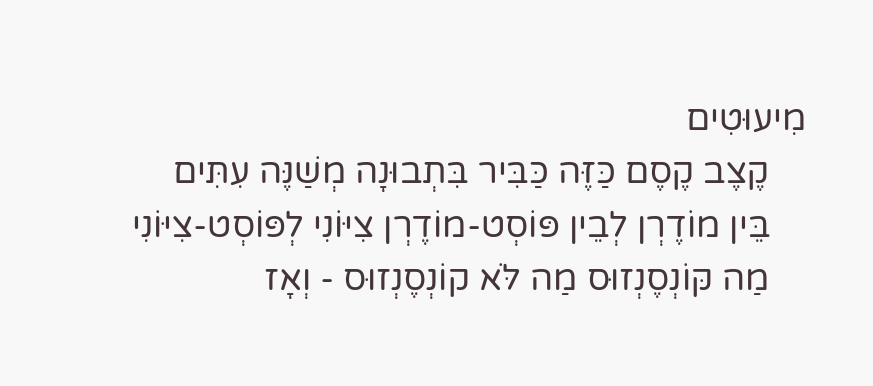מִיעוּטִים
    קֶצֶב קֶסֶם כַּזֶּה כַּבִּיר בִּתְבוּנָה מְשַׁנֶּה עִתִּים
    בֵּין מוֹדֶרְן לְבֵין פּוֹסְט-מוֹדֶרְן צִיּוֹנִי לְפּוֹסְט-צִיּוֹנִי
    מַה קּוֹנְסֶנְזוּס מַה לֹּא קוֹנְסֶנְזוּס - וְאָז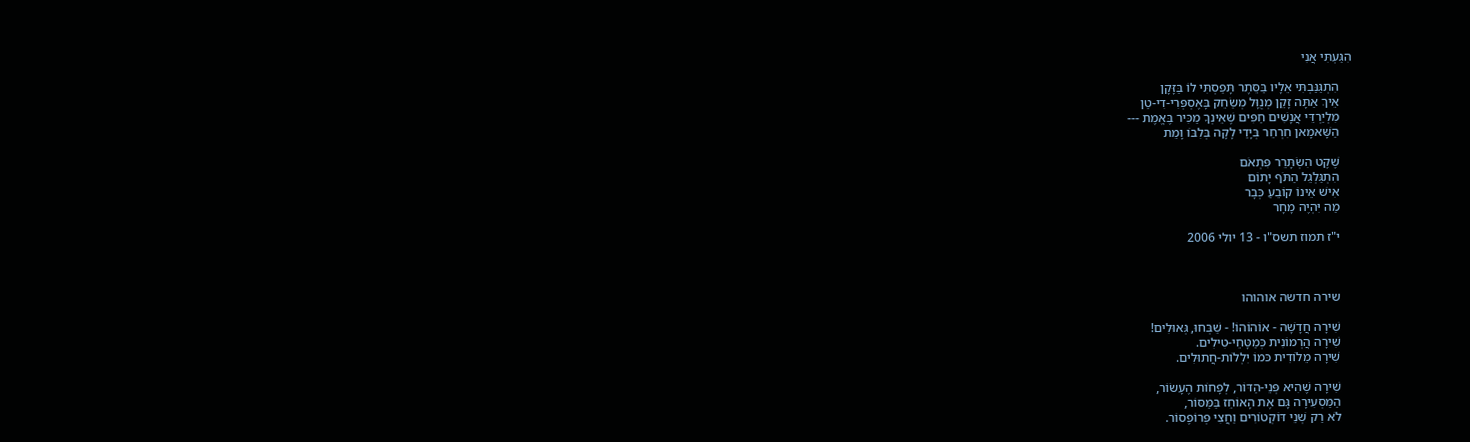הִגַּעְתִּי אֲנִי

    הִתְגַּנַּבְתִּי אֵלָיו בַּסֵּתֶר תָּפַסְתִּי לוֹ בַּזָּקָן
    אֵיךְ אַתָּה זָקֵן מְנֻוָּל מְשַׂחֵק בָּאֶסְפְּרִי-דִי-טַן
    מִלְיַרְדֵּי אֲנָשִׁים חַפִּים שֶׁאֵינְךָ מַכִּיר בֶּאֱמֶת ---
    הַשָּׁאמָאן חִרְחֵר בְּיָדַי לָקָה בְּלִבּוֹ וָמֵת

    שֶׁקֶט הִשְׂתָּרֵר פִּתְאֹם
    הִתְגַּלְגֵל הַתֹּף יָתוֹם
    אִישׁ אֵינוֹ קוֹבֵעַ כְּבָר
    מַה יִּהְיֶה מָחָר

    י"ז תמוז תשס"ו - 13 יולי 2006



    שירה חדשה אוהוהו

    שִׁירָה חֲדָשָׁה - אוֹהוֹהוֹ! - שַׁבְּחוּ, גְּאוּלִים!
    שִׁירָה הֲרְמוֹנִית כְּמַטָּחֵי-טִילִים.
    שִׁירָה מֵלוֹדִית כּמוֹ יִלְלוֹת-חֲתוּלִים.

    שִׁירָה שֶׁהִיא פְּנֵי-הַדּוֹר, לְפָחוֹת הֶעָשׂוֹר,
    הַמַּסְעִירָה גָּם אֶת הָאוֹחֵז בַּמַּסּוֹר,
    לֹא רַק שְׁנֵי דּוֹקְטוֹרִים וַחֲצִי פְּרוֹפֶסוֹר.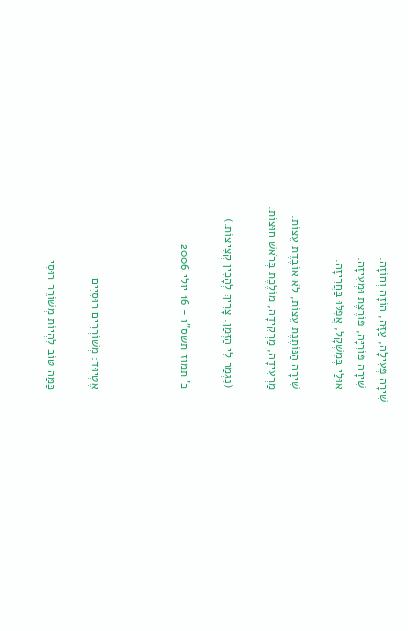שִׁירָה פְּעִילָה, עַזָּה, הוֹזָה וְחוֹזָה.
    שִׁירָה פּוֹרִיָּה, פּוֹרֶצֶת וּמְעִיזָה.
    אוּלַי בְּמִשְׁקָל, אֲפִלּוּ בַּחֲרִיזָה.

    שִׁירָה הַנּוֹתֶנֶת עֵצוֹת, לֹא אוֹבֶדֶת עֵצוֹת.
    מַרְעִידָה, מַרְקִידָה, מוֹלֶכֶת בְּרֹאשׁ חוּצוֹת.

    (נִגְמַר לִי הַזְּמַן. צָרִיךְ לְהָכִין קְצִיצוֹת.)

    כ' תמוז תשס"ו - 16 יולי 2006



    אֶטְיוּד: מְשׁוֹרְרִים רוּסִיִים

    כַּמַּה טּוֹב לִהְיוֹת מְשׁוֹרֵר רוּסִי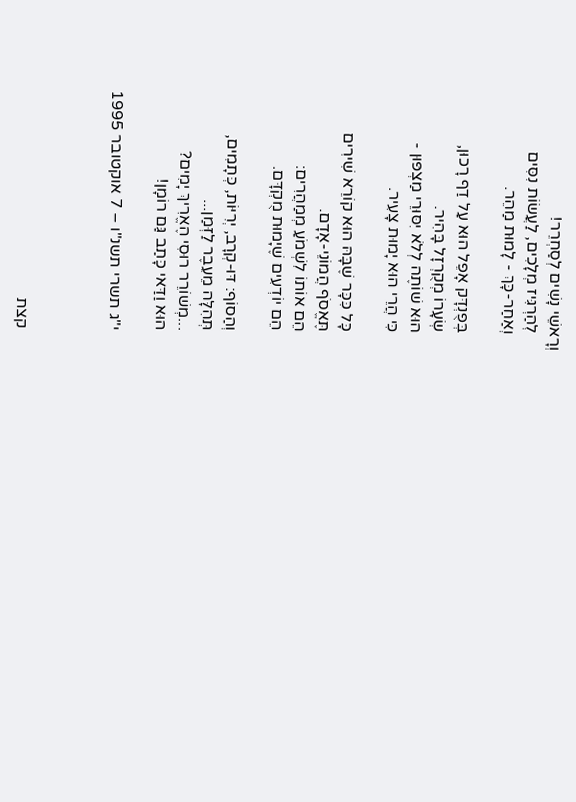וְרָאשֵׁי נָשִׁים לְסַחְרֵר!
    לְהַרְגִּיז מְלָכִים, לַעֲשׂוֹת נִסִּים
    וְאַחַר-כָּךְ - לָמוּת מַהֵר.

    בְּפֻנְדָּק אָפֵל הוּא עַל דַף רָכוּן,
    שְׂעָרוֹ מְקֻרְזָל בָּהִיר.
    הוּא שׁוֹתֶה לְלֹא יִסּוּרֵי מַצְפּוּן -
    כִּי הֲרֵי הוּא יָמוּת צָעִיר.

    כָּל כִּכָּר שֶׁבָּהּ הוּא קוֹרֵא שִׁירִים
    תֶּאֱסֹף הֲמוֹנֵי-אָדָם.
    הֵם אוֹתוֹ לִשְׁמֹעַ מְמַהֲרִים:
    הֵם יוֹדְעִים שֶׁיָמוּת מֻקְדָּם.

    וְהַסוֹף: דּוּ-קְרָב, יְרִיּוֹת, כְּתָמִים,
    תְּהִלָּה מֵעֵבֶר לַזְּמַן...
    ...מְשׁוֹרֵר רוּסִי הֶאֱרִיךְ יָמִים?
    הוּא וַדַּאי כָּתַב גַּם רוֹמָן!

    י"ג תשרי תשנ"ו – 7 אוקטובר 1995



    קצת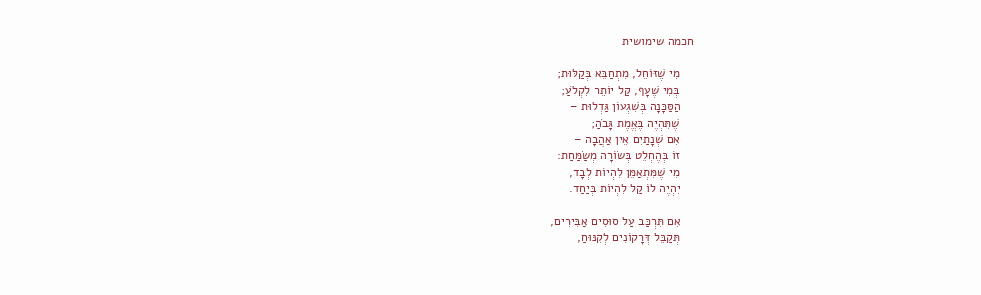חכמה שימושית

    מִי שֶׁזּוֹחֵל, מִתְחַבֵּא בְּקַלּוּת;
    בְּמִי שֶׁעָף, קַל יוֹתֵר לִקְלֹעַ;
    הַסַּכָּנָה בְּשִׁגְעוֹן גַּדְלוּת –
    שֶׁתִּהְיֶה בֶּאֱמֶת גָּבֹהַ;
    אִם שְׁנָתַיִם אֵין אַהֲבָה –
    זוֹ בְּהֶחְלֵט בְּשׂוֹרָה מְשַׂמַּחַת:
    מִי שֶׁמִּתְאַמֵּן לִהְיוֹת לְבָד,
    יִהְיֶה לוֹ קַל לִהְיוֹת בְּיַחַד.

    אִם תִּרְכַּב עַל סוּסִים אַבִּירִים,
    תְּקַבֵּל דְּרָקוֹנִים לְקִנּוּחַ,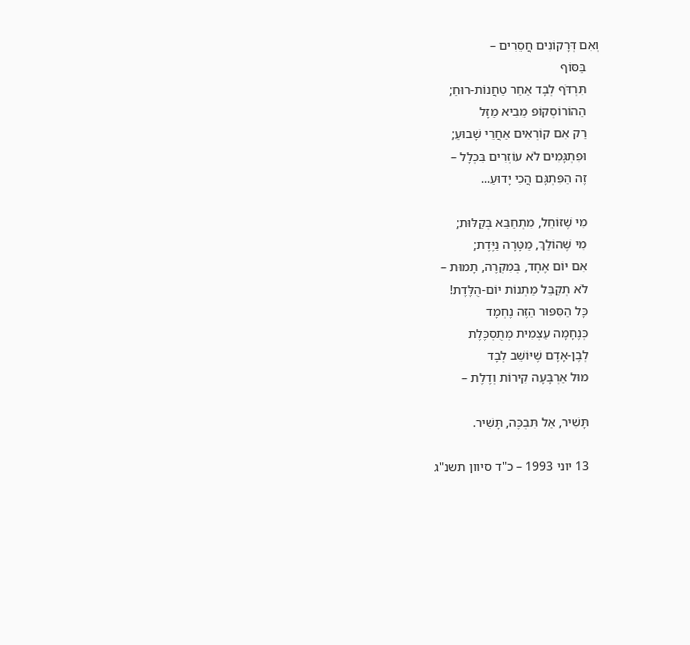וְאִם דְּרָקוֹנִים חֲסֵרִים –
    בַּסּוֹף
    תִּרְדֹּף לְבָד אַחַר טַחֲנוֹת-רוּחַ;
    הַהוֹרוֹסְקוֹפּ מֵבִיא מַזָּל
    רַק אִם קוֹרְאִים אַחֲרֵי שָׁבוּעַ;
    וּפִתְגָּמִים לֹא עוֹזְרִים בִּכְלָל –
    זֶה הַפִּתְגָּם הֲכִי יָדוּעַ...

    מִי שֶׁזּוֹחֵל, מִתְחַבֵּא בְּקַלּוּת;
    מִי שֶׁהוֹלֵךְ, מַטָּרָה נַיֶּדֶת;
    אִם יוֹם אֶחָד, בְּמִקְרֶה, תָמוּת –
    לֹא תְקַבֵּל מַתְנוֹת יוֹם-הֻלֶּדֶת!
    כָּל הַסִּפּוּר הַזֶּה נֶחְמָד
    כְּנֶחָמָה עַצְמִית מְתֻסְכֶּלֶת
    לְבֶן-אָדָם שֶׁיּוֹשֵׁב לְבָד
    מוּל אַרְבָּעָה קִירוֹת וְדֶלֶת –

    תָּשִׁיר, אַל תִּבְכֶּה, תָּשִׁיר.

    13 יוני 1993 – כ"ד סיוון תשנ"ג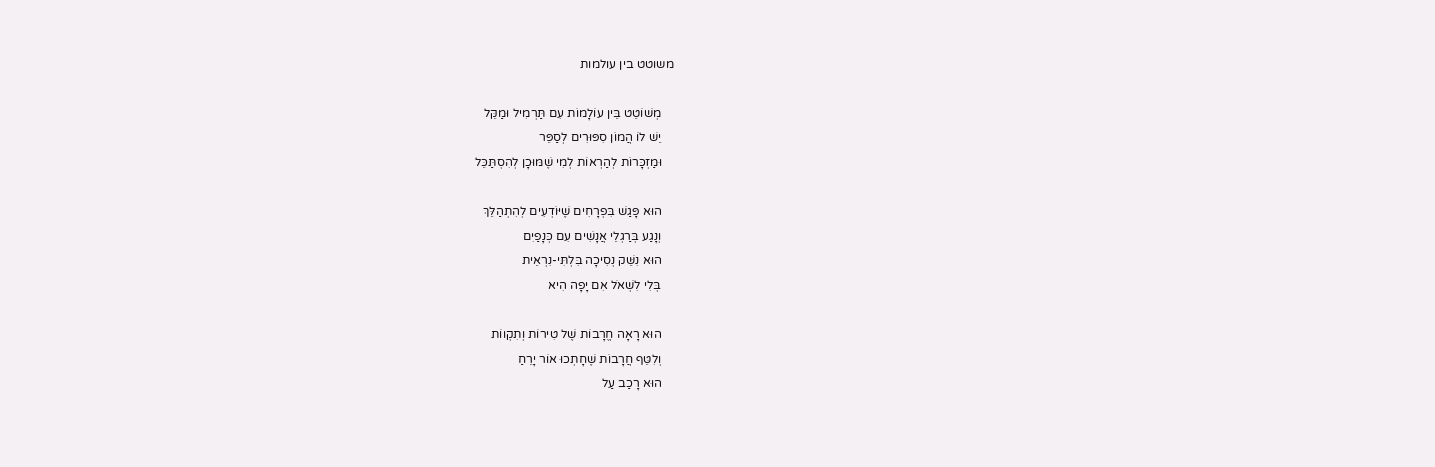משוטט בין עולמות

    מְשׁוֹטֵט בֵּין עוֹלָמוֹת עִם תַּרְמִיל וּמַקֵּל
    יֵשׁ לוֹ הֲמוֹן סִפּוּרִים לְסַפֵּר
    וּמַזְכָּרוֹת לְהַרְאוֹת לְמִי שֶׁמּוּכָן לְהִסְתַּכֵּל

    הוּא פָּגַשׁ בִּפְרָחִים שֶׁיּוֹדְעִים לְהִתְהַלֵּךְ
    וְנָגַע בְּרַגְלֵי אֲנָשִׁים עִם כְּנָפַיִם
    הוּא נִשֵּׁק נְסִיכָה בִּלְתִּי-נִרְאֵית
    בְּלִי לִשְׁאֹל אִם יָפָה הִיא

    הוּא רָאָה חֱרָבוֹת שֶׁל טִירוֹת וְתִקְווֹת
    וְלִטֵּף חֲרָבוֹת שֶׁחָתְכוּ אוֹר יָרֵחַ
    הוּא רָכַב עַל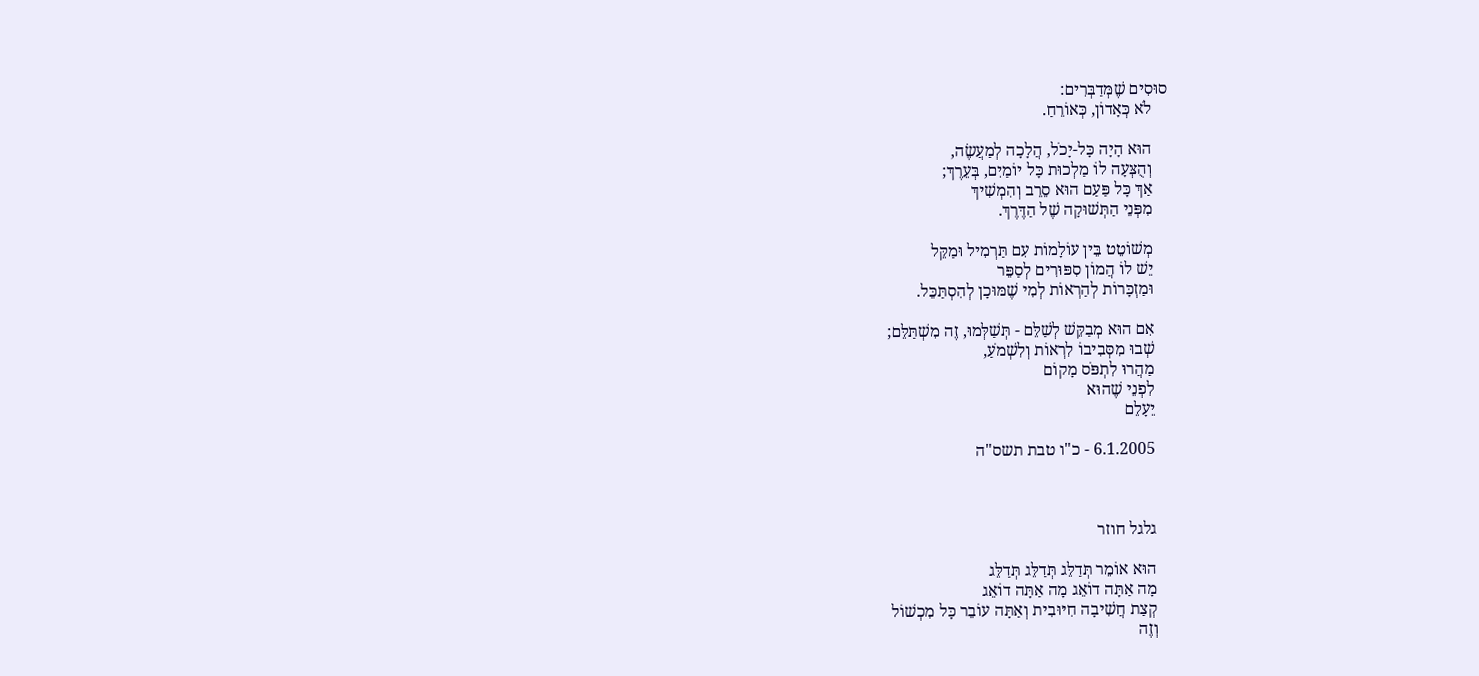סוּסִים שֶׁמְּדַבְּרִים:
    לֹא כְּאָדוֹן, כְּאוֹרֵחַ.

    הוּא הָיָה כָּל-יָכֹל, הֲלָכָה לְמַעֲשֶׂה,
    וְהֻצְּעָה לוֹ מַלְכוּת כָּל יוֹמַיִם, בְּעֵרֶךְ;
    אַךְ כָּל פַּעַם הוּא סֵרֵב וְהִמְשִׁיךְ
    מִפְּנֵי הַתְּשׁוּקָה שֶׁל הַדֶּרֶךְ.

    מְשׁוֹטֵט בֵּין עוֹלָמוֹת עִם תַּרְמִיל וּמַקֵּל
    יֵשׁ לוֹ הֲמוֹן סִפּוּרִים לְסַפֵּר
    וּמַזְכָּרוֹת לְהַרְאוֹת לְמִי שֶׁמּוּכָן לְהִסְתַּכֵּל.

    אִם הוּא מְבַקֵּשׁ לְשַׁלֵּם - תְּשַׁלְּמוּ, זֶה מִשְׁתַּלֵּם;
    שְׁבוּ מִסְּבִיבוֹ לִרְאוֹת וְלִשְׁמֹעַ,
    מַהֲרוּ לִתְפֹּס מָקוֹם
    לִפְנֵי שֶׁהוּא
    יֵעָלֵם

    6.1.2005 - כ"ו טבת תשס"ה



    גלגל חוזר

    הוּא אוֹמֵר תְּדַלֵּג תְּדַלֵּג תְּדַלֵּג
    מָה אַתָּה דוֹאֵג מָה אַתָּה דוֹאֵג
    קְצַת חֲשִׁיבָה חִיּוּבִית וְאַתָּה עוֹבֵר כָּל מִכְשׁוֹל
    וְזֶה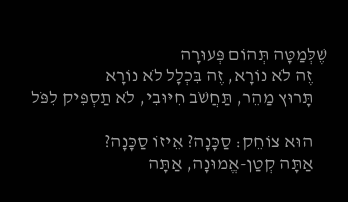שֶׁלְּמַטָּה תְּהוֹם פְּעוּרָה
    זֶה לֹא נוֹרָא, זֶה בִּכְלָל לֹא נוֹרָא
    תָּרוּץ מַהֵר, תַּחֲשֹׁב חִיּוּבִי, לֹא תַסְפִּיק לִפֹּל

    הוּא צוֹחֵק: סַכָּנָה? אֵיזוֹ סַכָּנָה?
    אַתָּה קְטַן-אֱמוּנָה, אַתָּה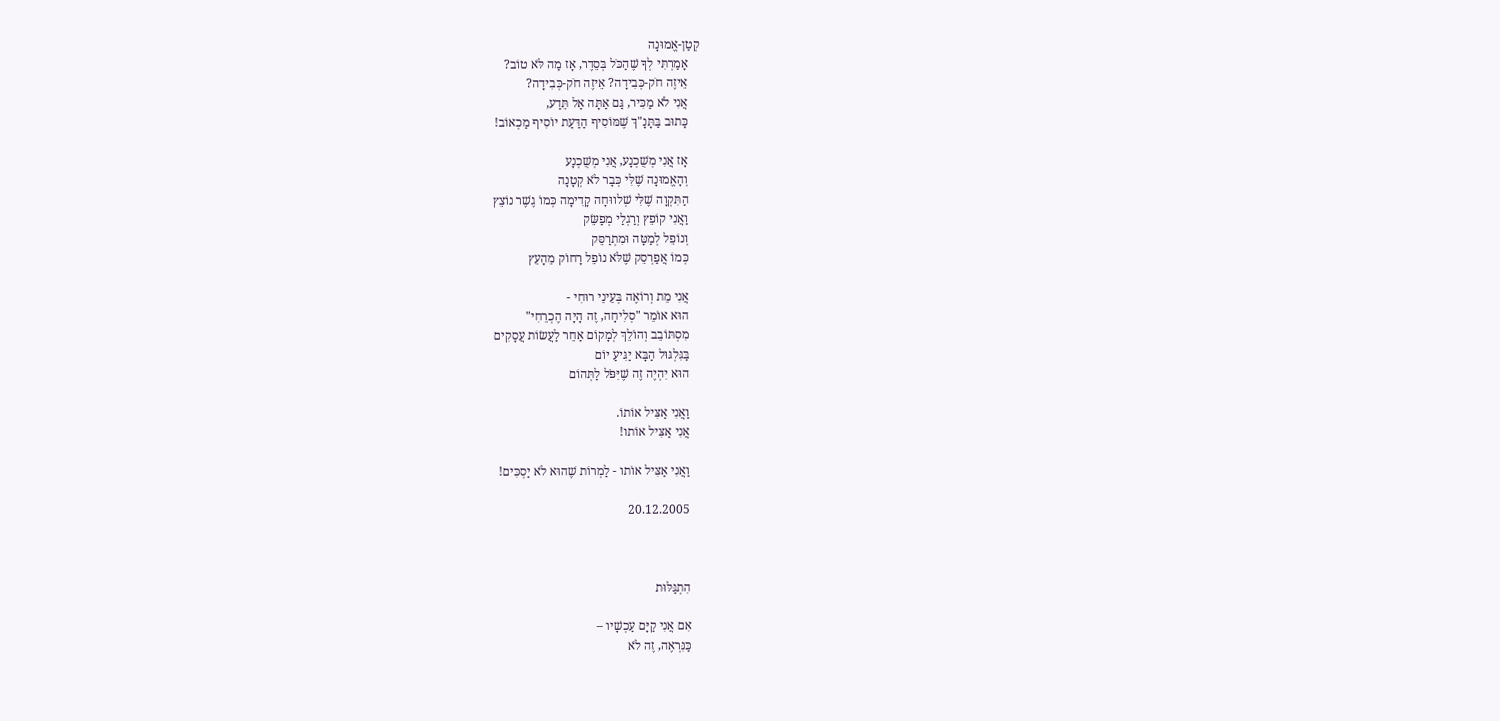קְטַן-אֱמוּנָה
    אָמַרְתִּי לְךָ שֶׁהַכֹּל בְּסֵדֶר, אָז מַה לֹּא טוֹב?
    אֵיזֶה חֹק-כְּבִידָה? אֵיזֶה חֹק-כְּבִידָה?
    אֲנִי לֹא מַכִּיר, גַּם אַתָּה אַל תֵּדַע,
    כָּתוּב בַּתָּנָ"ךְ שֶׁמּוֹסִיף הַדַּעַת יוֹסִיף מַכְאוֹב!

    אָז אֲנִי מְשֻׁכְנָע, אֲנִי מְשֻׁכְנָע
    וְהָאֱמוּנָה שֶׁלִּי כְּבָר לֹא קְטָנָה
    הַתִּקְוָה שֶׁלִּי שְׁלווּחָה קָדִימָה כְּמוֹ גֶשֶׁר נוֹצֵץ
    וַאֲנִי קוֹפֵץ וְרַגְלַי מְפַשֵּׂק
    וְנוֹפֵל לְמַטָּה וּמִתְרַסֵּק
    כְּמוֹ אֲפַרְסֵק שֶׁלֹּא נוֹפֵל רָחוֹק מֵהָעֵץ

    אֲנִי מֵת וְרוֹאֶה בְּעֵינֵי רוּחִי -
    הוּא אוֹמֵר "סְלִיחָה, זֶה הָיָה הֶכְרֵחִי"
    מִסְתּוֹבֵב וְהוֹלֵךְ לְמָקוֹם אַחֵר לַעֲשׂוֹת עֲסָקִים
    בַּגִּלְגּוּל הַבָּא יַגִּיעַ יוֹם
    הוּא יִהְיֶה זֶה שֶׁיִּפֹּל לַתְּהוֹם

    וַאֲנִי אַצִּיל אוֹתוֹ.
    אֲנִי אַצִּיל אוֹתו!

    וַאֲנִי אַצִּיל אוֹתו - לַמְרוֹת שֶׁהוּא לֹא יַסְכִּים!

    20.12.2005



    הִתְגַּלּוּת

    אִם אֲנִי קַיָּם עַכְשָׁיו –
    כַּנִּרְאֶה, זֶה לֹא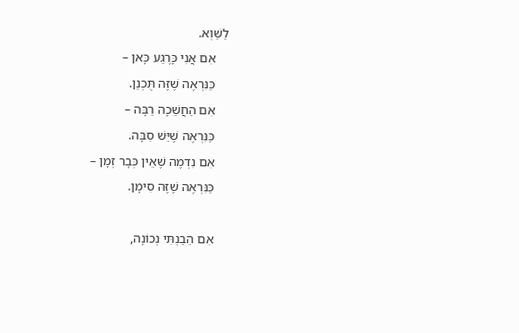לַשַּׁוְא.
    אִם אֲנִי כָּרֶגַע כָּאן –
    כַּנִּרְאֶה שֶׁזֶּה תֻּכְנַן.
    אִם הַחֲשֵׁכָה רַבָּה –
    כַּנִּרְאֶה שֶׁיֵּשׁ סִבָּה.
    אִם נִדְמֶה שֶׁאֵין כְּבָר זְמָן –
    כַּנִּרְאֶה שֶׁזֶּה סִימָן.

    אִם הֵבַנְתִּי נְכוֹנָה,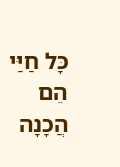כָּל חַיַּי הֵם הֲכָנָה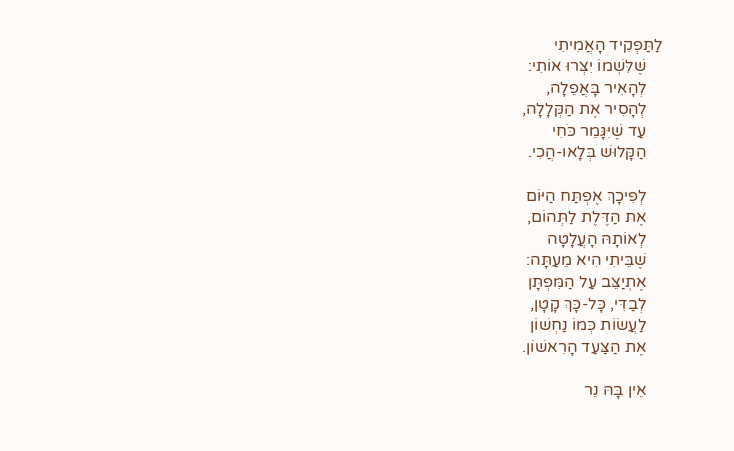לַתַּפְקִיד הָאֲמִיתִי
    שֶׁלִּשְׁמוֹ יִצְּרוּ אוֹתִי:
    לְהָאִיר בָּאֲפֵלָה,
    לְהָסִיר אֶת הַקְּלָלָה,
    עַד שֶׁיִּגָּמֵר כֹּחִי
    הַקָּלוּשׁ בְּלָאו-הֲכִי.

    לְפִיכָךְ אֶפְתַּח הַיּוֹם
    אֶת הַדֶּלֶת לַתְּהוֹם,
    לְאוֹתָהּ הָעֲלָטָה
    שֶׁבֵּיתִי הִיא מֵעַתָּה:
    אֶתְיַצֵּב עַל הַמִּפְתָּן
    לְבַדִּי, כָּל-כָּךְ קָטָן,
    לַעֲשׂוֹת כְּמוֹ נַחְשׁוֹן
    אֶת הַצַּעַד הָרִאשׁוֹן.

    אֵין בָּהּ נֵר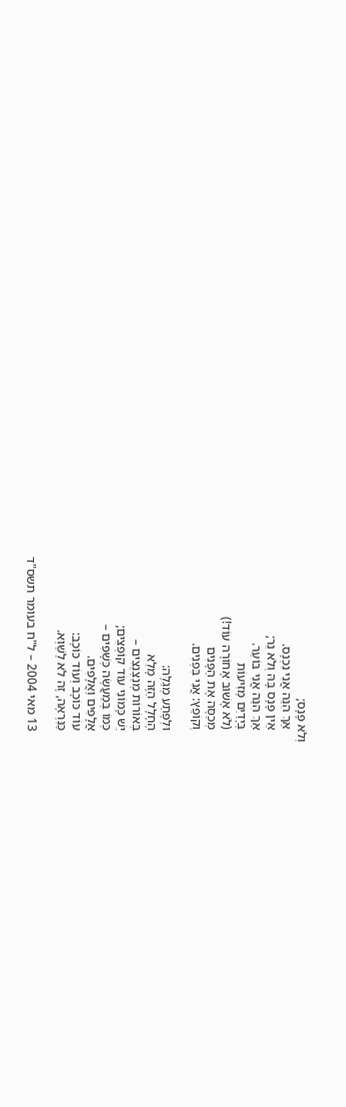וְלֹא פָּנָס;
    אַךְ הִנֵּה אֲנִי נִכְנָס.
    אֵין פָּנָס בָּהּ וְלֹא נֵר;
    אַךְ הִנֵּה אֲנִי בּוֹעֵר.
    בְּיָדַיִם מַזִּיעוֹת
    (לֹא אָשׁוּב אָחוֹרָה עוֹד!)
    מְכַסֶּה אֶת הַפָּנִים
    וְקוֹפֵץ: אֲנִי בִּפְנִים.

    וּלְפֶתַע מְגַלֶּה:
    הֶחָלָל הַזֶּה מָלֵא
    בְּאוֹרוֹת מְנַצְנְצִים –
    יֵשׁ כָּמוֹנִי עוֹד קוֹפְצִים;
    כְּמוֹ בְּמַעֲשֶׂה כְּשָׁפִים –
    אֲלָפִים וַאֲלָפִים.
    עוֹד כּוֹכָב וְעוֹד כּוֹכָב:
    כַּנִּרְאֶה, זֶה לֹא לַשַּׁוְא.

    13 מאי 2004 – ל"ח בעומר תשס"ד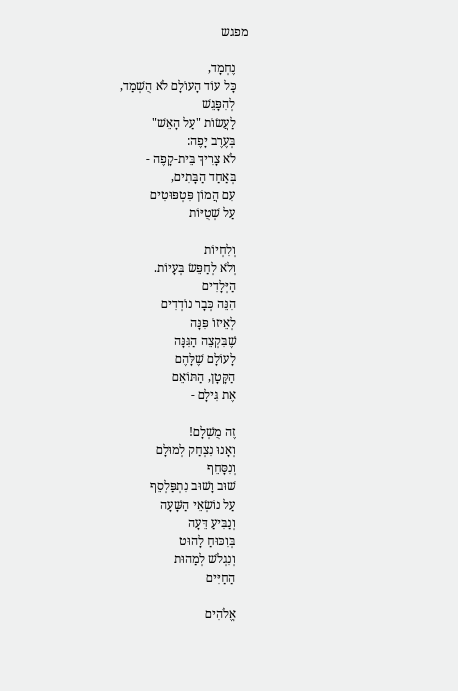מפגש

    נֶחְמָד,
    כָּל עוֹד הָעוֹלָם לֹא הֻשְׁמַד,
    לְהִפָּגֵשׁ
    לַעֲשׂוֹת "עַל הָאֵשׁ"
    בְּעֶרֶב יָפֶה:
    לֹא צָרִיךְ בֵּית-קָפֶה -
    בְּאַחַד הַבָּתִים,
    עִם הֲמוֹן פִּטְפּוּטִים
    עַל שְׁטֻיּוֹת

    וְלִחְיוֹת
    וְלֹא לְחַפֵּשׂ בְּעָיוֹת.
    הַיְּלָדִים
    הִנֵּה כְּבָר נוֹדְדִים
    לְאֵיזוֹ פִּנָּה
    שֶׁבִּקְצֵה הַגִּנָּה
    לָעוֹלָם שֶׁלָּהֶם
    הַקָּטָן, הַתּוֹאֵם
    אֶת גִּילָם -

    זֶה מֻשְׁלָם!
    וְאָנוּ נִצְחַק לְמוּלָם
    וְנִסָּחֵף
    שׁוּב וָשׁוּב נִתְפַּלְסֵף
    עַל נוֹשְׂאֵי הַשָּׁעָה
    וְנַבִּיעַ דֵּעָה
    בְּוִכּוּחַ לָהוּט
    וְנִגְלֹשׁ לְמַהוּת
    הַחַיִּים

    אֱלֹהִים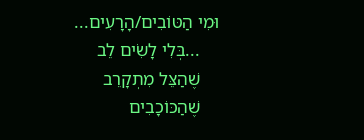וּמִי הַטּוֹבִים/הָרָעִים...
    ...בְּלִי לָשִׂים לֵב
    שֶׁהַצֵּל מִתְקָרֵב
    שֶׁהַכּוֹכָבִים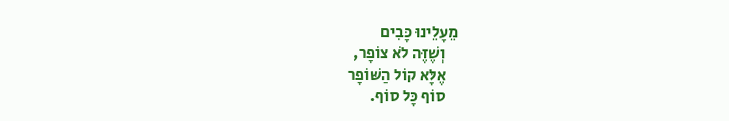מֵעָלֵינוּ כָּבִים
    וְשֶׁזֶּה לֹא צוֹפָר,
    אֶלָּא קוֹל הַשּׁוֹפָר
    סוֹף כָּל סוֹף.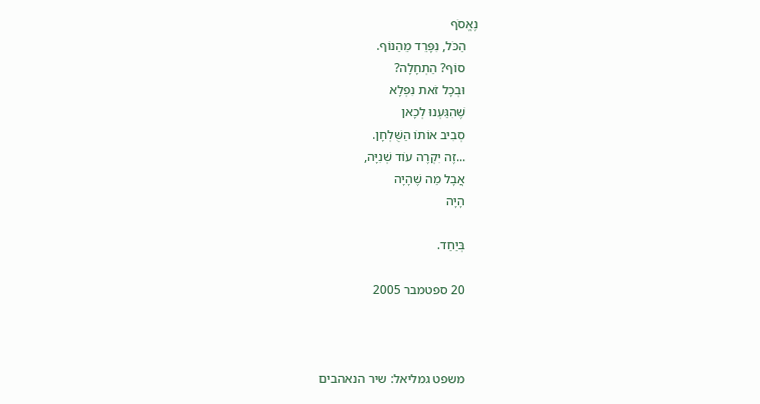נֶאֱסֹף
    הַכֹּל, נִפָּרֵד מֵהַנּוֹף.
    סוֹף? הַתְחָלָה?
    וּבְכָל זֹאת נִפְלָא
    שֶׁהִגַּעְנוּ לְכָאן
    סְבִיב אוֹתוֹ הַשֻּׁלְחָן.
    ...זֶה יִקְרֶה עוֹד שְׁנִיָּה,
    אֲבָל מַה שֶׁהָיָה
    הָיָה

    בְּיַחַד.

    20 ספטמבר 2005



    משפט גמליאל: שיר הנאהבים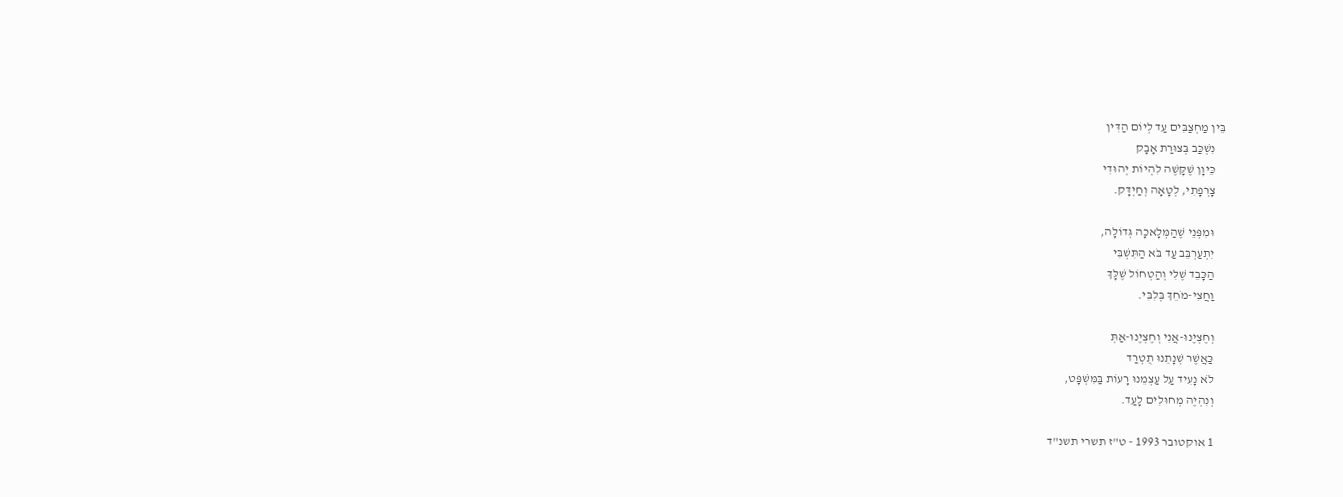בֵּין מַחְצַבִּים עַד לְיוֹם הַדִּין
    נִשְׁכַּב בְּצוּרַת אָבָק
    כֵּיוָן שֶׁקָּשֶׁה לִהְיוֹת יְהוּדִי
    צָרְפָתִי, לְטָאָה וְחַיְדָּק.

    וּמִפְּנֵי שֶׁהַמְּלָאכָה גְּדוֹלָה,
    יִתְעַרְבֵּב עַד בֹּא הַתִּשְׁבִּי
    הַכָּבֵד שֶׁלִּי וְהַטְחוֹל שֶׁלָּךְ
    וַחֲצִי-מֹחֵךְ בְּלִבִּי.

    וְחֶצְיֶנוּ-אֲנִי וְחֶצְיֶנוּ-אַתְּ
    כַּאֲשֶׁר שְׁנָתֵנוּ תֻטְרַד
    לֹא נָעִיד עַל עַצְמֵנוּ רָעוֹת בַּמִּשְׁפָּט,
    וְנִהְיֶה מְחוּלִים לָעַד.

    1 אוקטובר 1993 - ט"ז תשרי תשנ"ד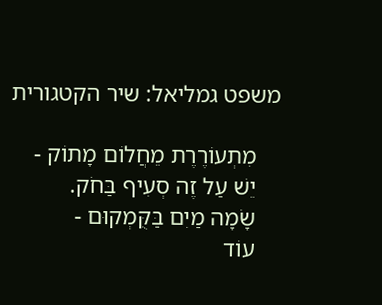משפט גמליאל: שיר הקטגורית

    מִתְעוֹרֶרֶת מֵחֲלוֹם מָתוֹק -
    יֵשׁ עַל זֶה סְעִיף בַּחֹק.
    שָׂמָה מַיִם בַּקֻּמְקוּם -
    עוֹד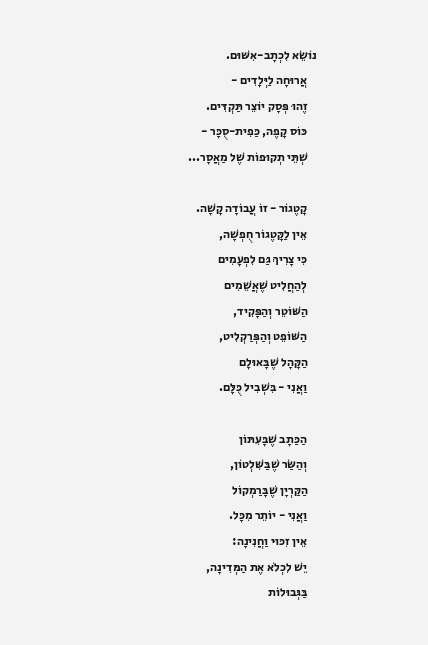נוֹשֵׂא לִכְתָב-אִשּׁוּם.
    אֲרוּחָה לַיְּלָדִים -
    זֶהוּ פְּסָק יוֹצֵר תַּקְדִּים.
    כּוֹס קָפֶה, כַּפִית-סֻכָּר -
    שְׁתֵּי תְקוּפוֹת שֶׁל מַאֲסָר...

    קָטֶגוֹר - זוֹ עֲבוֹדָה קָשָׁה.
    אֵין לַקָּטֶגוֹר חֻפְשָׁה,
    כִּי צָרִיךְ גַּם לִפְעָמִים
    לְהַחֲלִיט שֶׁאֲשֵׁמִים
    הַשּׁוֹטֵר וְהַפָּקִיד,
    הַשּׁוֹפֵט וְהַפְּרַקְלִיט,
    הַקָּהָל שֶׁבָּאוּלָם
    וַאֲנִי - בִּשְׁבִיל כֻּלָּם.

    הַכַּתָב שֶׁבָּעִתּוֹן
    וְהַשַּׂר שֶׁבַּשִּׁלְטוֹן,
    הַקַּרְיָן שֶׁבָּרַמְקוֹל
    וַאֲנִי - יוֹתֵר מִכָּל.
    אֵין זִכּוּי וַחֲנִינָה:
    יֵשׁ לִכְלֹא אֶת הַמְּדִינָה,
    בַּגְּבוּלוֹת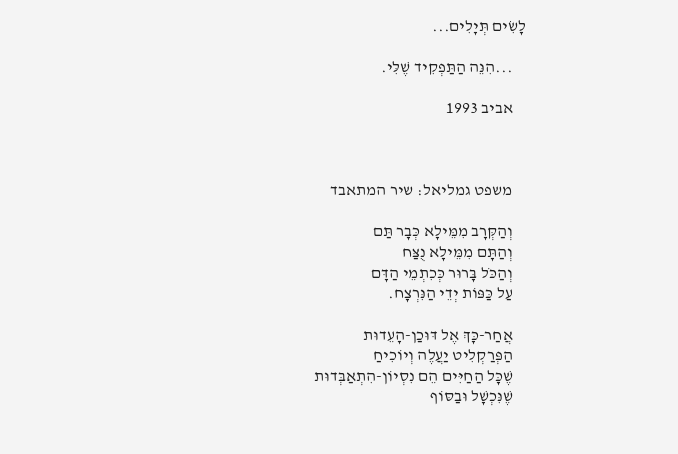לָשִׂים תְּיָלִים...

    ...הִנֵּה הַתַּפְקִיד שֶׁלִּי.

    אביב 1993



    משפט גמליאל: שיר המתאבד

    וְהַקְּרָב מִמֵּילָא כְּבָר תַּם
    וְהַתָּם מִמֵּילָא נֻצַּח
    וְהַכֹּל בָּרוּר כְּכִתְמֵי הַדָּם
    עַל כַּפּוֹת יְדֵי הַנִּרְצָח.

    אֲחַר-כָּךְ אֶל דּוּכַן-הָעֵדוּת
    הַפְּרַקְלִיט יַעֲלֶה וְיוֹכִיחַ
    שֶׁכָּל הַחַיִּים הֵם נִסְיוֹן-הִתְאַבְּדוּת
    שֶׁנִּכְשָׁל וּבַסּוֹף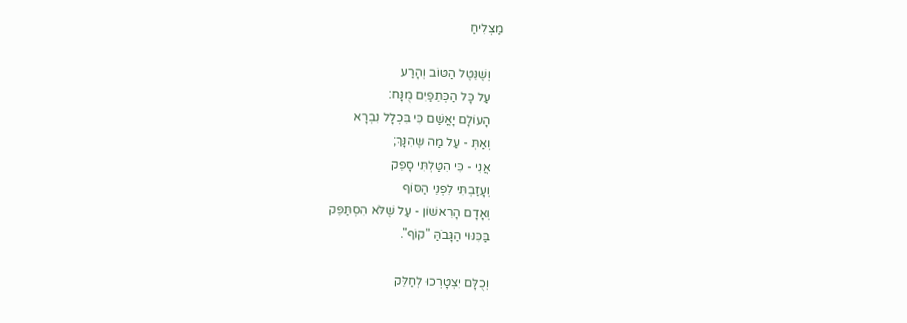מַצְלִיחַ

    וְשֶׁנֵּטֶל הַטּוֹב וְהָרַע
    עַל כָּל הַכְּתֵפַיִם מֻנָּח:
    הָעוֹלָם יָאֳשַׁם כִּי בִּכְלָל נִבְרָא
    וְאַתְּ - עַל מַה שֶּהִנָּךְ;
    אֲנִי - כִּי הִטַּלְתִּי סָפֵק
    וְעָזַבְתִּי לִפְנֵי הַסּוֹף
    וְאָדָם הָרִאשׁוֹן - עַל שֶׁלֹּא הִסְתַּפֵּק
    בַּכִּנּוּי הַגָּבֹהַּ "קוֹף".

    וְכֻלָּם יִצְטָרְכוּ לְחַלֵּק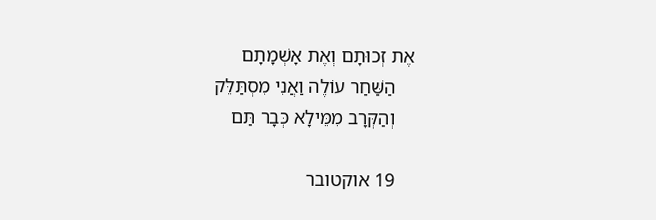אֶת זְכוּתָם וְאֶת אָשְׁמָתָם
    הַשַּׁחַר עוֹלֶה וַאֲנִי מִסְתַּלֵּק
    וְהַקְּרָב מִמֵּילָא כְּבָר תַּם

    19 אוקטובר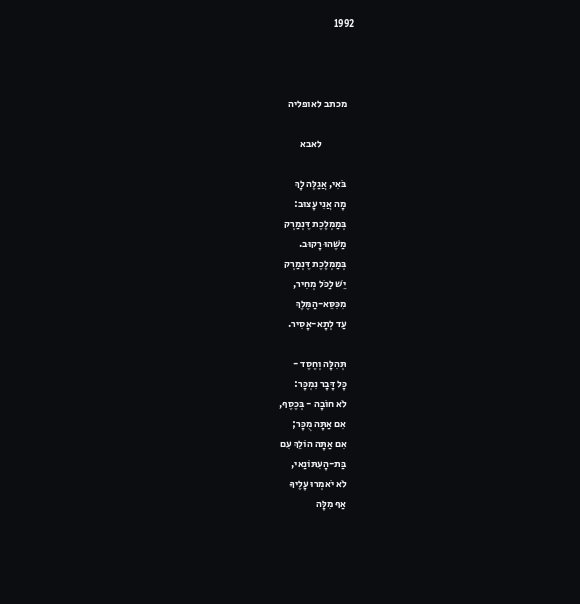1992



    מכתב לאופליה

                לאבא

    בֹּאִי, אֲגַלֶּה לָךְ
    מָה אֲנִי עָצוּב:
    בְּמַמְלֶכֶת דֶּנְמַרְק
    מַשֶּׁהוּ רָקוּב.
    בְּמַמְלֶכֶת דֶּנְמַרְק
    יֵשׁ לַכֹּל מְחִיר,
    מִכִּסֵּא-הַמֶּלֶךְ
    עַד לְתָא-אָסִיר.

    תְּהִלָּה וְחֶסֶד -
    כָּל דָּבָר נִמְכָּר:
    לֹא חוֹבָה - בְּכֶסֶף,
    אִם אַתָּה מֻכָּר;
    אִם אַתָּה הוֹלֵךְ עִם
    בַּת-הָעִתּוֹנַאי,
    לֹא יֹאמְרוּ עָלֶיךָ
    אַף מִלָּה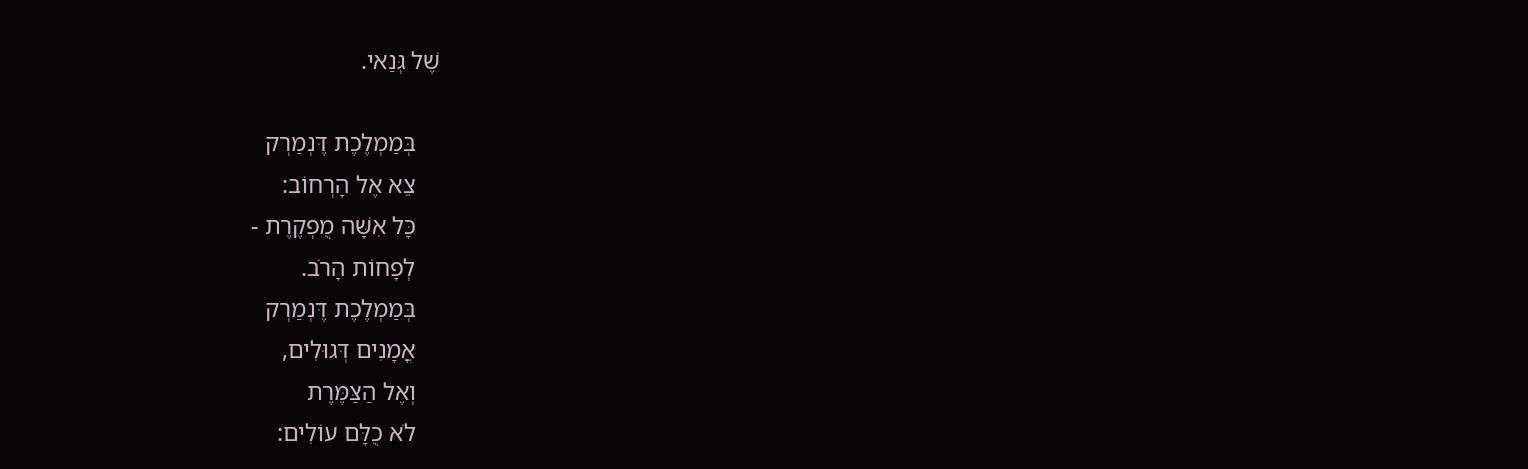שֶׁל גְּנַאי.

    בְּמַמְלֶכֶת דֶּנְמַרְק
    צֵא אֶל הָרְחוֹב:
    כָּל אִשָּׁה מֻפְקֶרֶת -
    לְפָחוֹת הָרֹב.
    בְּמַמְלֶכֶת דֶּנְמַרְק
    אֳמָנִים דְּגוּלִים,
    וְאֶל הַצַּמֶּרֶת
    לֹא כֻלָּם עוֹלִים: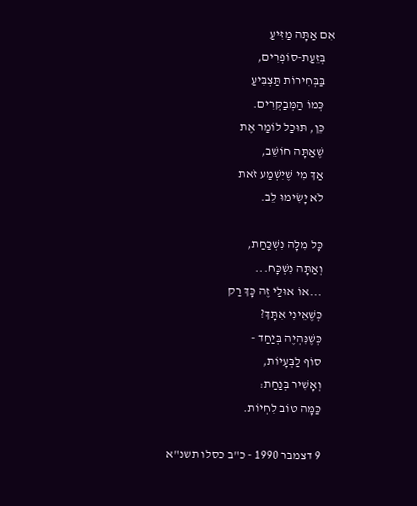אִם אַתָּה מַזִּיעַ
    בְּזֵעַת-סוֹפְרִים,
    בַּבְּחִירוֹת תַּצְבִּיעַ
    כְּמוֹ הַמְּבַקְּרִים.
    כֵּן, תּוּכַל לוֹמַר אֶת
    שֶׁאַתָּה חוֹשֵׁב,
    אַךְ מִי שֶׁיִּשְׁמַע זֹאת
    לֹא יָשִׂימוּ לֵב.

    כָּל מִלָּה נִשְׁכַּחַת,
    וְאַתָּה נִשְׁכָּח...
    ...אוֹ אוּלַי זֶה כָּךְ רַק
    כְּשֶׁאֵינִי אִתָּךְ?
    כְּשֶׁנִּהְיֶה בְּיַחַד -
    סוֹף לַבְּעָיוֹת,
    וְאָשִׁיר בְּנַחַת:
    כַּמָּה טוֹב לִחְיוֹת.

    9 דצמבר 1990 - כ"ב כסלו תשנ"א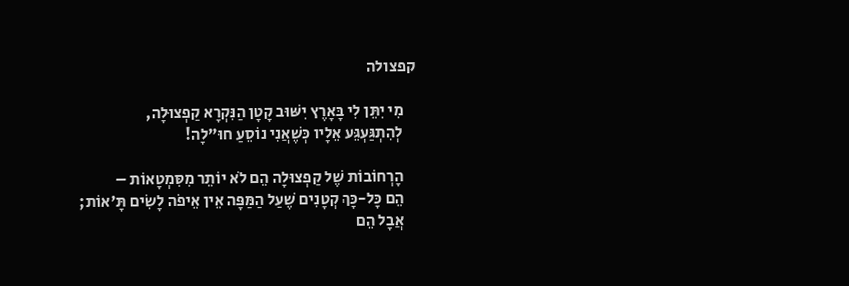קפצולה

    מִי יִתֵּן לִי בָּאָרֶץ יִשּׁוּב קָטָן הַנִּקְרָא קַפְצוּלָה,
    לְהִתְגַּעְגֵּע אֵלָיו כְּשֶׁאֲנִי נוֹסֵעַ חוּ"לָה!

    הָרְחוֹבוֹת שֶׁל קַפְצוּלָה הֵם לֹא יוֹתֵר מִסִּמְטָאוֹת –
    הֵם כָּל-כָּךְ קְטָנִים שֶׁעַל הַמַּפָּה אֵין אֵיפֹה לָשִׂים תָּ'אוֹת;
    אֲבָל הֵם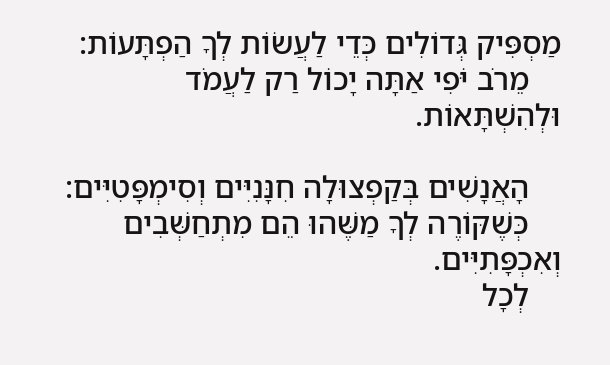מַסְפִּיק גְּדוֹלִים כְּדֵי לַעֲשׂוֹת לְךָ הַפְתָּעוֹת:
    מֵרֹב יֹּפִי אַתָּה יָכוֹל רַק לַעֲמֹד וּלְהִשְׁתָּאוֹת.

    הָאֲנָשִׁים בְּקַפְצוּלָה חִנָּנִיִּים וְסִימְפָּטִיִּים:
    כְּשֶׁקּוֹרֶה לְךָ מַשֶּׁהוּ הֵם מִתְחַשְּׁבִים וְאִכְפָּתִיִּים.
    לְכָל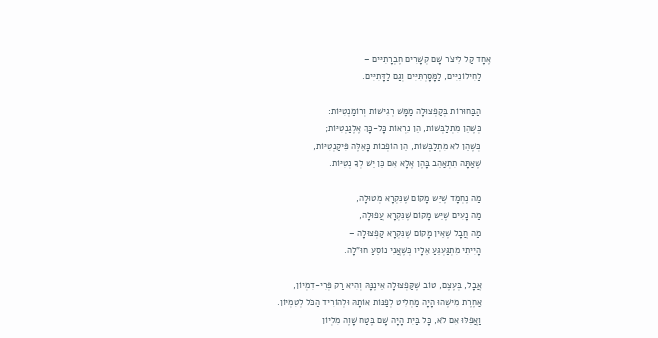אֶחָד קַל לִיצֹר שָׁם קְשָׁרִים חֶבְרָתִיּים –
    לַחִילוֹנִיִּים, לַמָּסָרְתִּיִּים וְגַם לַדָּתִיִּים.

    הַבַּחוּרוֹת בְּקַפְצוּלָה מַמָּשׁ רְגִישׁוֹת וְרוֹמַנְטִיּוֹת:
    כְּשֶׁהֵן מִתְלַבְּשׁוֹת, הֵן נִרְאוֹת כָּל-כָּךְ אֶלֶגַנְטִיּוֹת;
    כְּשֶׁהֵן לֹא מִתְלַבְּשׁוֹת, הֵן הוֹפְכוֹת כָּאֵלֶּה פִּיקַנְטִיּוֹת,
    שֶׁאַתָּה תִתְאַהֵב בָּהֶן אֶלָא אִם כֵּן יֵשׁ לְךָ נְטִיּוֹת.

    מַה נֶחְמָד שֶׁיֵּש מָקוֹם שֶׁנִּקְרָא מְטוּלָה,
    מַה נָעִים שֶׁיֵּש מָקוֹם שֶׁנִּקְרָא עֲפוּלָה,
    מַה חֲבָל שֶׁאֵין מָקוֹם שֶׁנִּקְרָא קַפְצוּלָה –
    הָיִיתִי מִתְגַּעְגֵּעַ אֵלָיו כְּשֶׁאֲנִי נוֹסֵעַ חוּ"לָה.

    אֲבָל, בְּעֶצֶם, טוֹב שֶׁקַּפְצוּלָה אֵינֶנָּהּ וְהִיא רַק פְּרִי-דִמְיוֹן,
    אַחֶרֶת מִישֶׁהוּ הָיָה מַחְלִיט לְפַנּוֹת אוֹתָהּ וּלְהוֹרִיד הַכֹּל לְטִמְיוֹן.
    וַאֲפִלּוּ אִם לֹא, כָּל בַּיִת הָיָה שָׁם בֶּטַח שָׁוֶה מִלְיוֹן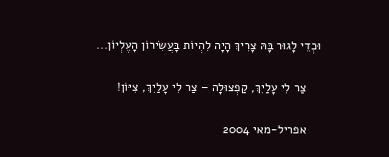וּכְדֵי לָגוּר בָּהּ צָרִיךְ הָיָה לִהְיוֹת בָּעֲשִׂירוֹן הָעֶלְיוֹן...

    צַר לִי עָלַיִךְ, קַפְצוּלָה – צַר לִי עָלַיִךְ, צִיּוֹן!

    אפריל-מאי 2004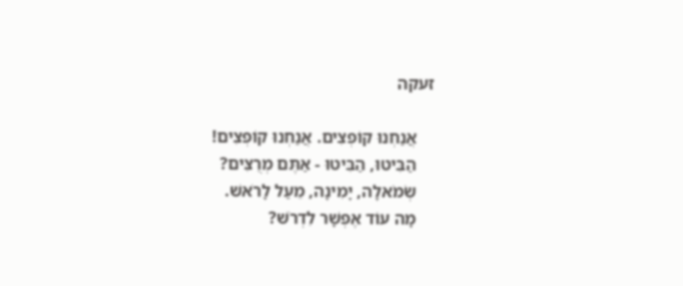זעקה

    אֲנַחְנוּ קוֹפְצִים. אֲנַחְנוּ קוֹפְצִים!
    הַבִּיטוּ, הַבִּיטוּ - אַתֶּם מְרֻצִּים?
    שְׂמֹאלָה, יָמִינָה, מֵעַל לָרֹאשׁ.
    מָה עוֹד אֶפְשָׁר לִדְרֹשׁ?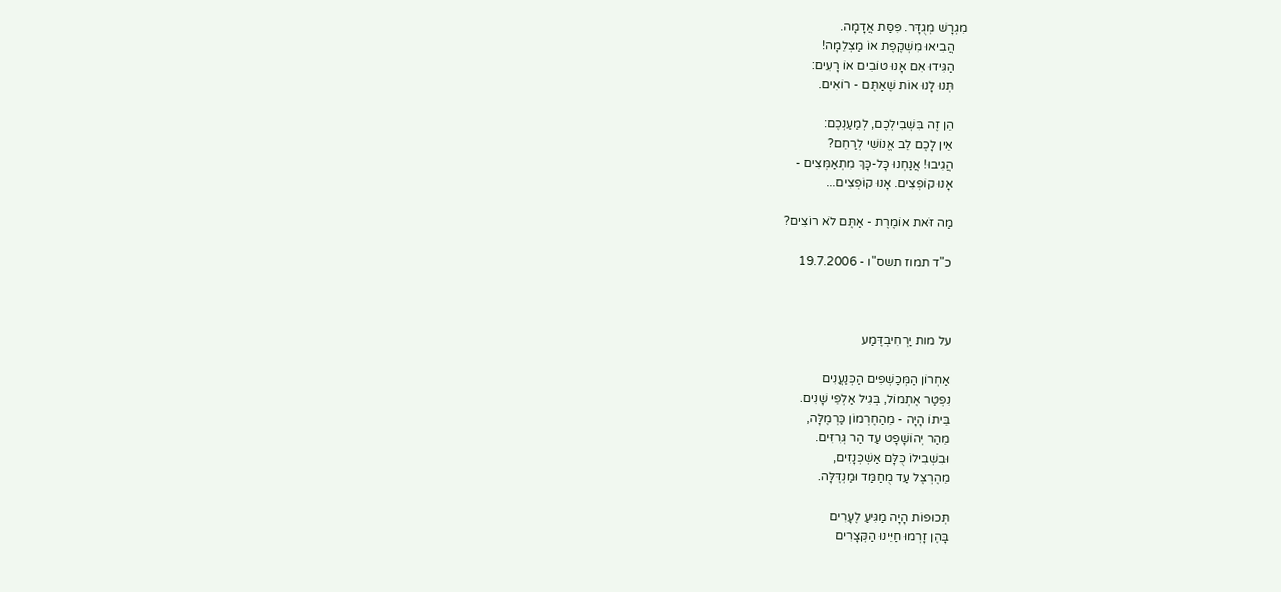מִגְרָשׁ מְגֻדָּר. פִּסַּת אֲדָמָה.
    הֲבִיאוּ מִשְׁקֶפֶת אוֹ מַצְלֵמָה!
    הַגִּידוּ אִם אָנוּ טוֹבִים אוֹ רָעִים:
    תְּנוּ לָנוּ אוֹת שֶׁאַתֶּם - רוֹאִים.

    הֵן זֶה בִּשְׁבִילְכֶם, לְמַעַנְכֶם:
    אֵין לָכֶם לֵב אֱנוֹשִׁי לְרַחֵם?
    הֲגִיבוּ! אֲנַחְנוּ כָּל-כָּךְ מִתְאַמְּצִים -
    אָנוּ קוֹפְצִים. אָנוּ קוֹפְצִים...

    מַה זֹּאת אוֹמֶרֶת - אַתֶּם לֹא רוֹצִים?

    כ"ד תמוז תשס"ו - 19.7.2006



    על מות יַרְחִיבְדֶּמַע

    אַחְרוֹן הַמְּכַשְׁפִים הַכְּנַעֲנִים
    נִפְטַר אֶתְמוֹל, בְּגִיל אַלְפֵי שָׁנִים.
    בֵּיתוֹ הָיָה - מֵהַחֶרְמוֹן כַּרְמֶלָּה,
    מֵהַר יְהוֹשָׁפָט עַד הַר גְּרִזִּים.
    וּבִשְׁבִילוֹ כֻּלָּם אַשְׁכְּנָזִים,
    מֵהֶרְצֶל עַד מֻחַמַּד וּמַנְדֶּלָּה.

    תְּכוּפוֹת הָיָה מַגִּיעַ לֶעָרִים
    בָּהֶן זָרְמוּ חַיֵּינוּ הַקְּצָרִים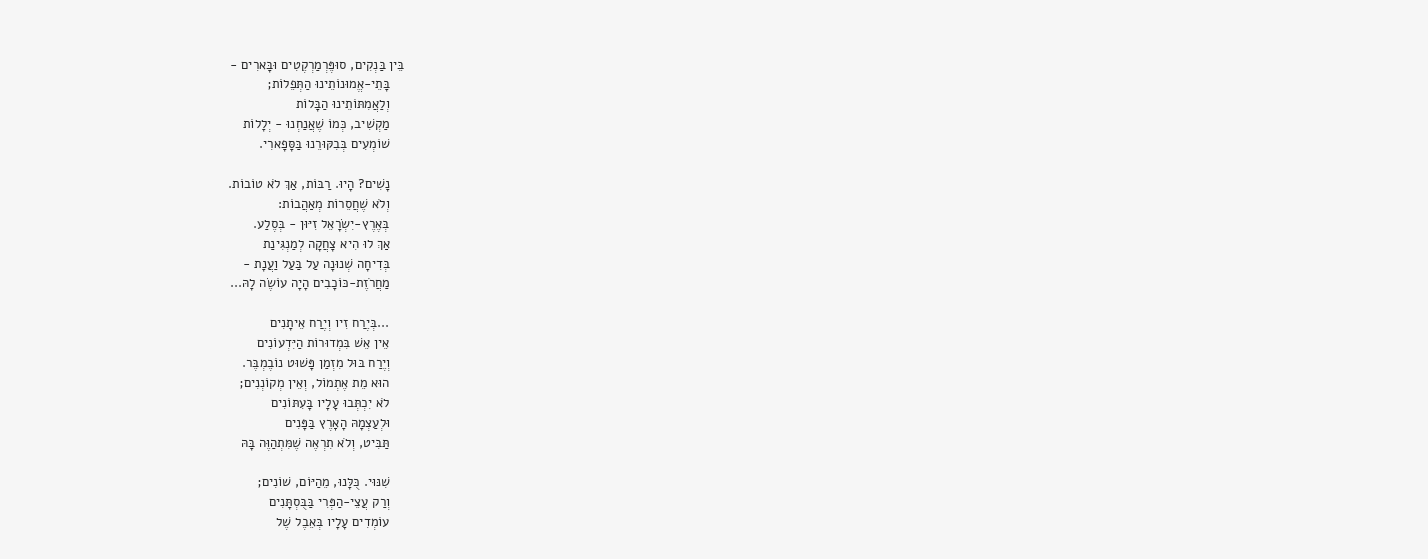בֵּין בַּנְקִים, סוּפֶּרְמַרְקֶטִים וּבָּארִים -
    בָּתֵי-אֱמוּנוֹתֵינוּ הַתְּפֵלוֹת;
    וְלַאֲמִתּוֹתֵינוּ הַבָּלוֹת
    מַקְשִׁיב, כְּמוֹ שֶׁאֲנַחְנוּ - יְלָלוֹת
    שׁוֹמְעִים בְּבִקּוּרֵנוּ בַּסָּפָארִי.

    נָשִׁים? הָיוּ. רַבּוֹת, אַךְ לֹא טוֹבוֹת.
    וְלֹא שֶׁחֲסֵרוֹת מְאַהֲבוֹת:
    בְּאֶרֶץ-יִשְׂרָאֵל זִיּוּן - בְּסֶלַע.
    אַךְ לוּ הִיא צָחֲקָה לְמַנְגִּינַת
    בְּדִיחָה שְׁנוּנָה עַל בַּעַל וַעֲנָת -
    מַחֲרֹזֶת-כּוֹכָבִים הָיָה עוֹשֶׂה לָהּ...

    ...בְּיֶרַח זִיו וְיֶרַח אֵיתָנִים
    אֵין אֵשׁ בִּמְדוּרוֹת הַיִּדְעוֹנִים
    וְיֶרַח בּוּל מִזְמַן פָּשׁוּט נוֹבֶמְבֶּר.
    הוּא מֵת אֶתְמוֹל, וְאֵין מְקוֹנְנִים;
    לֹא יִכְתְּבוּ עָלָיו בָּעִתּוֹנִים
    וּלְעַצְמָהּ הָאָרֶץ בַּפָּנִים
    תַּבִּיט, וְלֹא תִרְאֶה שֶׁמִּתְהַוֶּה בָּהּ

    שִׁנּוּי. כֻּלָּנוּ, מֵהַיּוֹם, שׁוֹנִים;
    וְרַק עֲצֵי-הַפְּרִי בַּבֻּסְתָּנִים
    עוֹמְדִים עָלָיו בְּאֵבֶל שֶׁל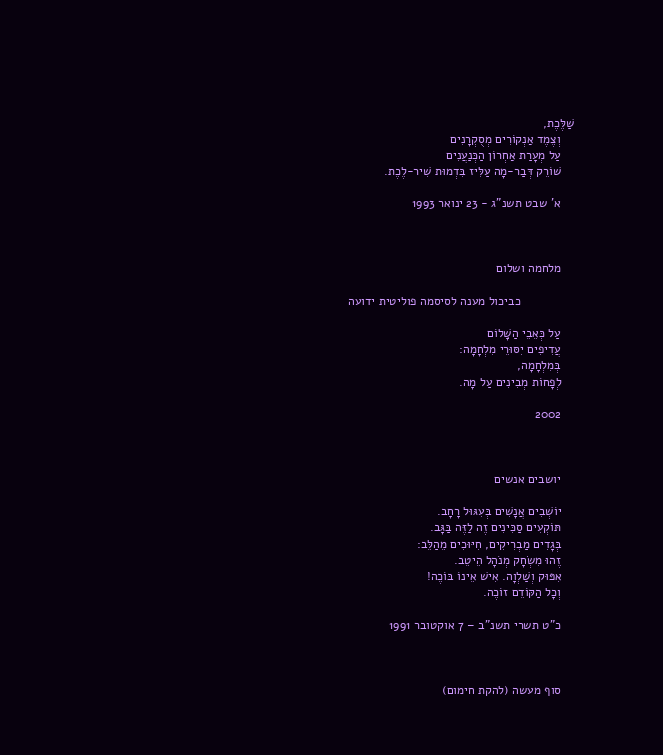שַׁלֶּכֶת,
    וְצֶמֶד אַנְקוֹרִים מְסֻקְרָנִים
    עַל מְעָרַת אַחְרוֹן הַכְּנַעֲנִים
    שׁוֹרֵק דְּבַר-מָה עַלִּיז בִּדְמוּת שִׁיר-לֶכֶת.

    א' שבט תשנ"ג - 23 ינואר 1993



    מלחמה ושלום

                כביכול מענה לסיסמה פוליטית ידועה

    עַל כְּאֵבֵי הַשָּׁלוֹם
    עֲדִיפִים יִסּוּרֵי מִלְחָמָה:
    בְּמִלְחָמָה,
    לְפָחוֹת מְבִינִים עַל מָה.

    2002



    יושבים אנשים

    יוֹשְׁבִים אֲנָשִׁים בְּעִגּוּל רָחָב.
    תּוֹקְעִים סַכִּינִים זֶה לַזֶּה בַּגָּב.
    בְּגָדִים מַבְרִיקִים, חִיּוּכִים מֵהַלֵּב:
    זֶהוּ מִשְׂחָק מְנֹהָל הֵיטֵב.
    אִפּוּק וְשַׁלְוָה. אִישׁ אֵינוֹ בּוֹכֶה!
    וְכָל הַקּוֹדֵם זוֹכֶה.

    כ"ט תשרי תשנ"ב – 7 אוקטובר 1991



    סוף מעשה (להקת חימום)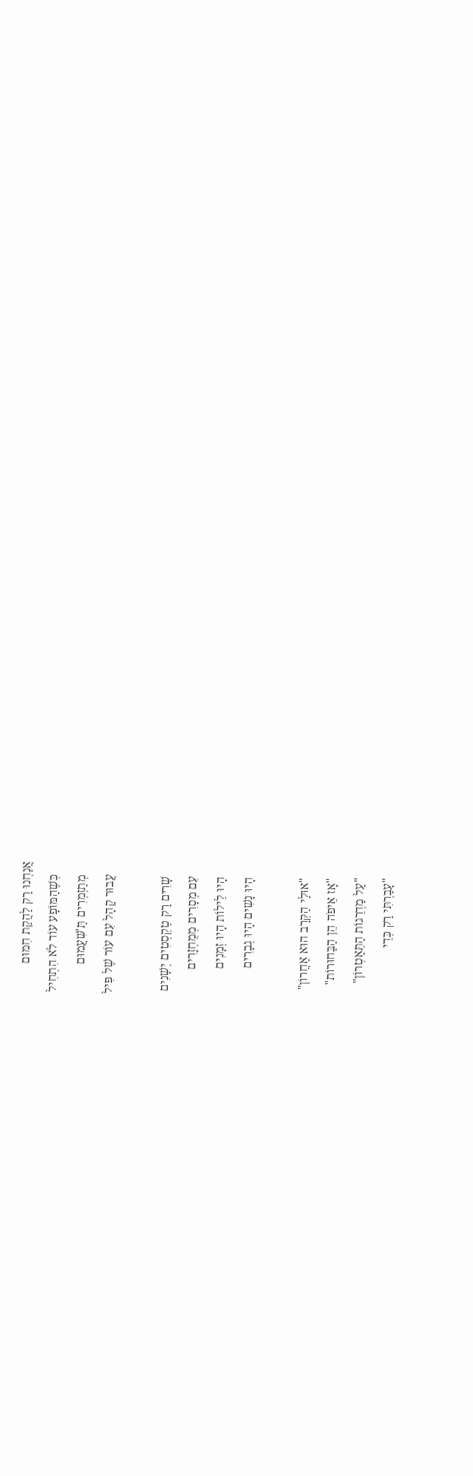אֲנַחְנוּ רַק לַהֲקַת חִמּוּם
    כְּשֶׁהַמּוֹפָע עוֹד לֹא הִתְחִיל
    מְתַזְמְרִים תַּ'שִּׁעֲמוּם
    עֲבוּר קָהָל עִם עוֹר שֶׁל פִּיל

    שָׁרִים רַק טֶקְסְטִים יְשָׁנִים
    עִם מְסָרִים מְמֻחְזָרִים
    הָיוּ לֵילוֹת הָיוּ זְמָנִים
    הָיוּ נָשִׁים הָיוּ גְבָרִים

    "אוּלַי הַקְּרָב הוּא אַחֲרוֹן"
    "אָז אֵיפֹה הֵן הַבַּחוּרוֹת"
    "עַל מַדְרֵגוֹת הַתֵּאַטְרוֹן"
    "עָבַרְתִּי רַק כְּדֵי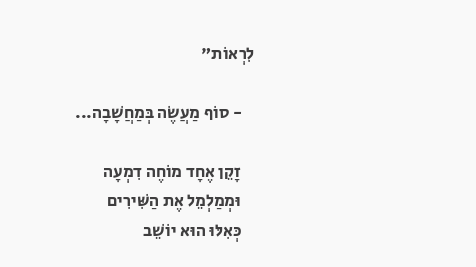לִרְאוֹת"

    - סוֹף מַעֲשֶׂה בְּמַחֲשָׁבָה...

    זָקֵן אֶחָד מוֹחֶה דִמְעָה
    וּמְמַלְמֵל אֶת הַשִּׁירִים
    כְּאִלּוּ הוּא יוֹשֵׁב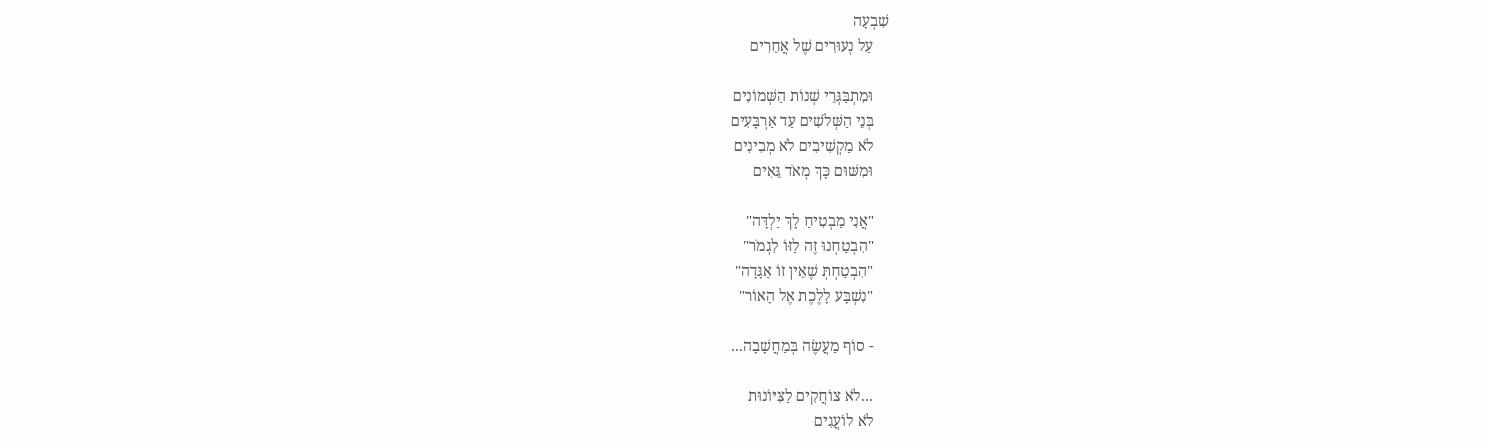שִׁבְעָה
    עַל נְעוּרִים שֶׁל אֲחֵרִים

    וּמִתְבַּגְּרֵי שְׁנוֹת הַשְּׁמוֹנִים
    בְּנֵי הַשְּׁלֹשִׁים עַד אַרְבָּעִים
    לֹא מַקְשִׁיבִים לֹא מְבִינִים
    וּמִשּׁוּם כָּךְ מְאֹד גֵּאִים

    "אֲנִי מַבְטִיחַ לָךְ יַלְדָּה"
    "הִבְטַחְנוּ זֶה לַזּוֹ לִגְמֹר"
    "הִבְטַחְתְּ שֶׁאֵין זוֹ אַגָּדָה"
    "נִשְׁבָּע לָלֶכֶת אֶל הָאוֹר"

    - סוֹף מַעֲשֶׂה בְּמַחֲשָׁבָה...

    ...לֹא צוֹחֲקִים לַצִּיּוֹנוּת
    לֹא לוֹעֲגִים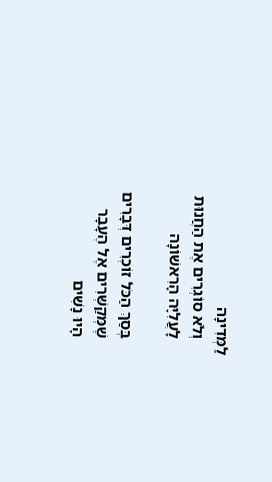לַמְּדִינָה
    וְלֹא סוֹגְרִים אֶת הַחֲנוּת
    לָעֲלִיָּה הָרִאשׁוֹנָה

    בְּסַךְ הַכֹּל זוֹכְרִים דְּבָרִים
    שֶׁמְּקַשְּׁרִים אֶל הֶעָבָר
    הָיוּ נָשִׁים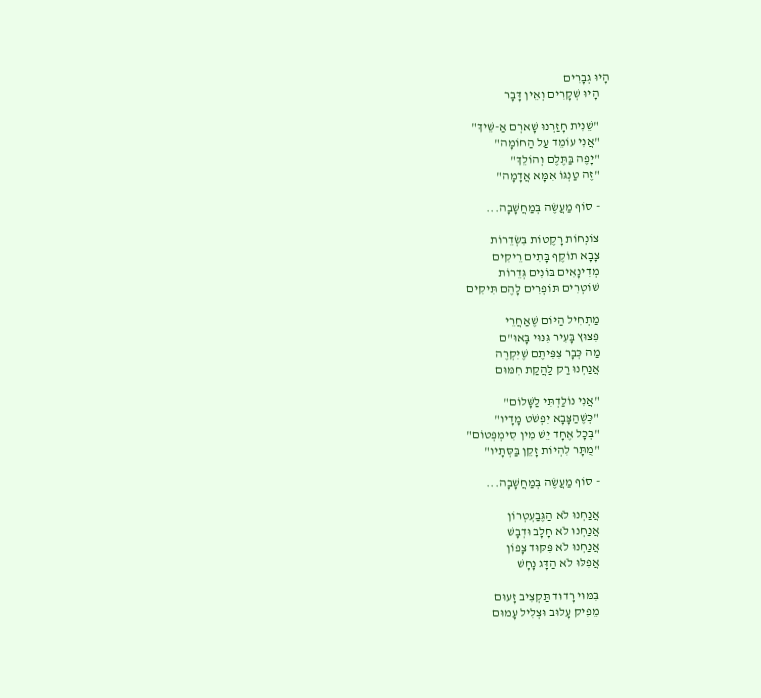הָיוּ גְבָרִים
    הָיוּ שְׁקָרִים וְאֵין דָּבָר

    "שֵׁנִית חָזַרְנוּ שָׁארְם אַ-שֵּׁיךְ"
    "אֲנִי עוֹמֵד עַל הַחוֹמָה"
    "יָפֶה בַּתֶּלֶם וְהוֹלֵךְ"
    "זֶה טַנְגּוֹ אִמָּא אֲדָמָה"

    - סוֹף מַעֲשֶׂה בְּמַחֲשָׁבָה...

    צוֹנְחוֹת רָקֶטוֹת בִּשְׂדֵרוֹת
    צָבָא תוֹקֶף בָּתִים רֵיקִים
    מְדִינָאִים בּוֹנִים גְּדֵרוֹת
    שׁוֹטְרִים תּוֹפְרִים לָהֶם תִּיקִים

    מַתְחִיל הַיּוֹם שֶׁאַחֲרֵי
    פִּצּוּץ בָּעִיר גִּנּוּי בָּאוּ"ם
    מַה כְּבָר צִפִּיתֶם שֶׁיִּקְרֶה
    אֲנַחְנוּ רַק לַהֲקַת חִמּוּם

    "אֲנִי נוֹלַדְתִּי לַשָּׁלוֹם"
    "כְּשֶׁהַצָּבָא יִפְשֹׁט מָדָיו"
    "בְּכָל אֶחָד יֵשׁ מִין סִימְפְּטוֹם"
    "מֻתָּר לִהְיוֹת זָקֵן בַּסְּתָיו"

    - סוֹף מַעֲשֶׂה בְּמַחֲשָׁבָה...

    אֲנַחְנוּ לֹא הַגֶּבַעְטְרוֹן
    אֲנַחְנוּ לֹא חָלָב וּדְבָשׁ
    אֲנַחְנוּ לֹא פִּקּוּד צָפוֹן
    אֲפִלּוּ לֹא הַדָּג נָחָשׁ

    בִּמּוּי רָדוּד תַּקְצִיב זָעוּם
    מֵפִיק עָלוּב וּצְלִיל עָמוּם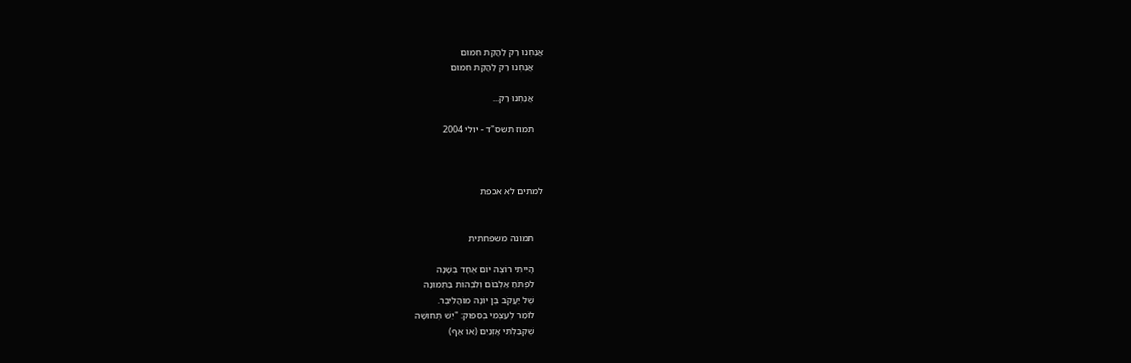אֲנַחְנוּ רַק לַהֲקַת חִמּוּם
    אֲנַחְנוּ רַק לַהֲקַת חִמּוּם

    אֲנַחְנוּ רַק...

    תמוז תשס"ד - יולי 2004



למתים לא אכפת


    תמונה משפחתית

    הָיִיתִי רוֹצֶה יוֹם אֶחָד בְּשָׁנָה
    לִפְתֹּחַ אַלְבּוֹם וְלִבְהוֹת בַּתְּמוּנָה
    שֶׁל יַעֲקֹב בֶּן יוֹנָה מוֹהֲלִיבֶר.
    לוֹמַר לְעַצְמִי בְּסִפּוּק: "יֵשׁ תְּחוּשָׁה
    שֶׁקִּבַּלְתִּי אָזְנַיִם (אוֹ אַף)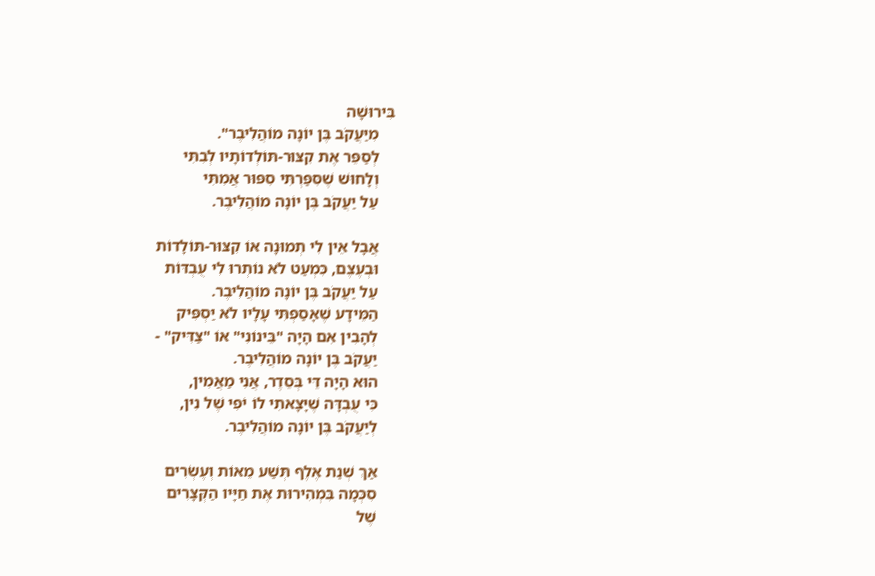בִּירוּשָׁה
    מִיַּעֲקֹב בֶּן יוֹנָה מוֹהֲלִיבֶר".
    לְסַפֵּר אֶת קִצּוּר-תּוֹלְדוֹתָיו לְבִתִּי
    וְלָחוּשׁ שֶׁסִּפַּרְתִּי סִפּוּר אֲמִתִּי
    עַל יַעֲקֹב בֶּן יוֹנָה מוֹהֲלִיבֶר.

    אֲבָל אֵין לִי תְמוּנָה אוֹ קִצּוּר-תּוֹלָדוֹת
    וּבְעֶצֶם, כִּמְעַט לֹא נוֹתְרוּ לִי עֻבְדּוֹת
    עַל יַעֲקֹב בֶּן יוֹנָה מוֹהֲלִיבֶר.
    הַמֵּידָע שֶׁאָסַפְתִּי עָלָיו לֹא יַסְפִּיק
    לְהָבִין אִם הָיָה "בֵּינוֹנִי" אוֹ "צַדִּיק" -
    יַעֲקֹב בֶּן יוֹנָה מוֹהֲלִיבֶר.
    הוּא הָיָה דֵּי בְּסֵדֶר, אֲנִי מַאֲמִין,
    כִּי עֻבְדָּה שֶׁיָּצָאתִי לוֹ יֹפִי שֶׁל נִין,
    לְיַעֲקֹב בֶּן יוֹנָה מוֹהֲלִיבֶר.

    אַךְ שְׁנַת אֶלֶף תְּשַׁע מֵאוֹת וְעֶשְׂרִים
    סִכְּמָה בִּמְהִירוּת אֶת חַיָּיו הַקְּצָרִים
    שֶׁל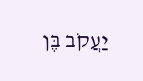יַעֲקֹב בֶּן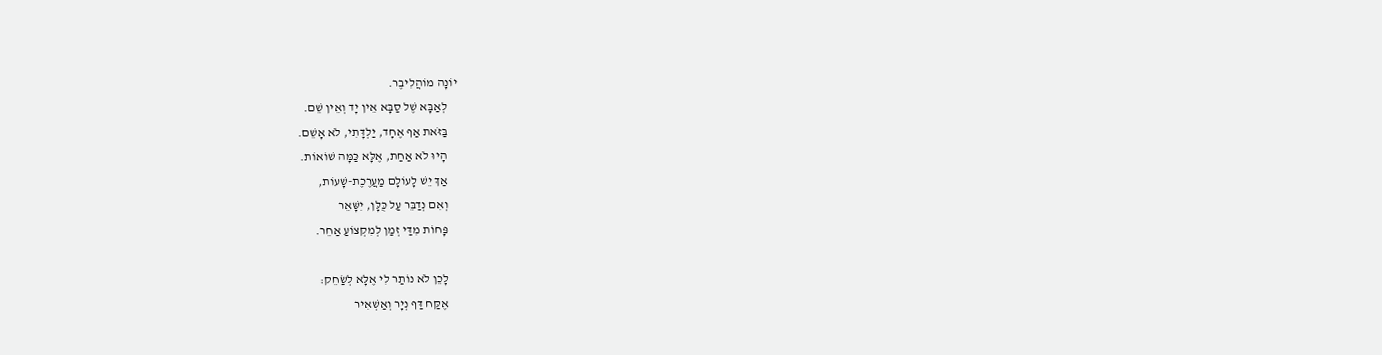יוֹנָה מוֹהֲלִיבֶר.
    לְאַבָּא שֶׁל סַבָּא אֵין יָד וְאֵין שֵׁם.
    בַּזֹּאת אַף אֶחָד, יַלְדָּתִי, לֹא אָשֵׁם.
    הָיוּ לֹא אַחַת, אֶלָּא כַּמָּה שׁוֹאוֹת.
    אַךְ יֵשׁ לָעוֹלָם מַעֲרֶכֶת-שָׁעוֹת,
    וְאִם נְדַבֵּר עַל כֻּלָּן, יִשָּׁאֵר
    פָּחוֹת מִדַּי זְמַן לְמִקְצוֹעַ אַחֵר.

    לָכֵן לֹא נוֹתַר לִי אֶלָּא לְשַׂחֵק:
    אֶקַּח דַּף נְיָר וְאַשְׁאִיר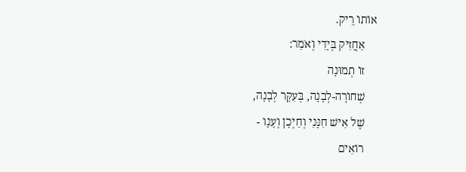אוֹתוֹ רֵיק.
    אַחֲזִיק בְּיָדִי וְאֹמַר:
    זוֹ תְמוּנָה
    שְׁחוֹרָה-לְבָנָה, בְּעִקָּר לְבָנָה,
    שֶׁל אִישׁ חִנָּנִי וְחַיְכָן וְעָנָו -
    רוֹאִים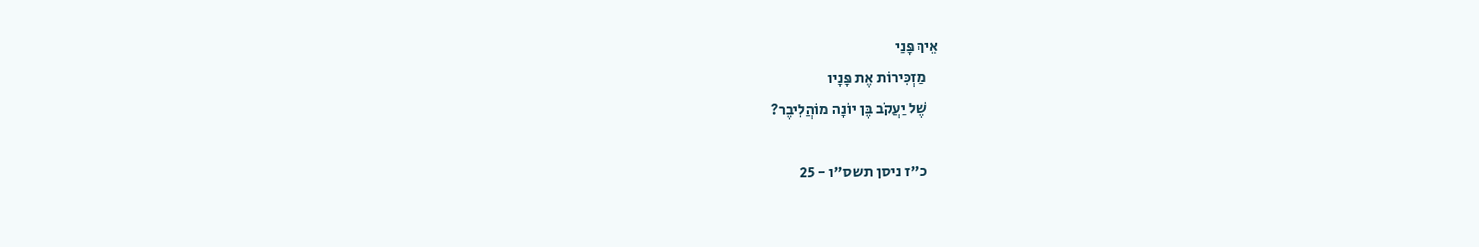אֵיךְ פָּנַי
    מַזְכִּירוֹת אֶת פָּנָיו
    שֶׁל יַעֲקֹב בֶּן יוֹנָה מוֹהֲלִיבֶר?

    כ"ז ניסן תשס"ו - 25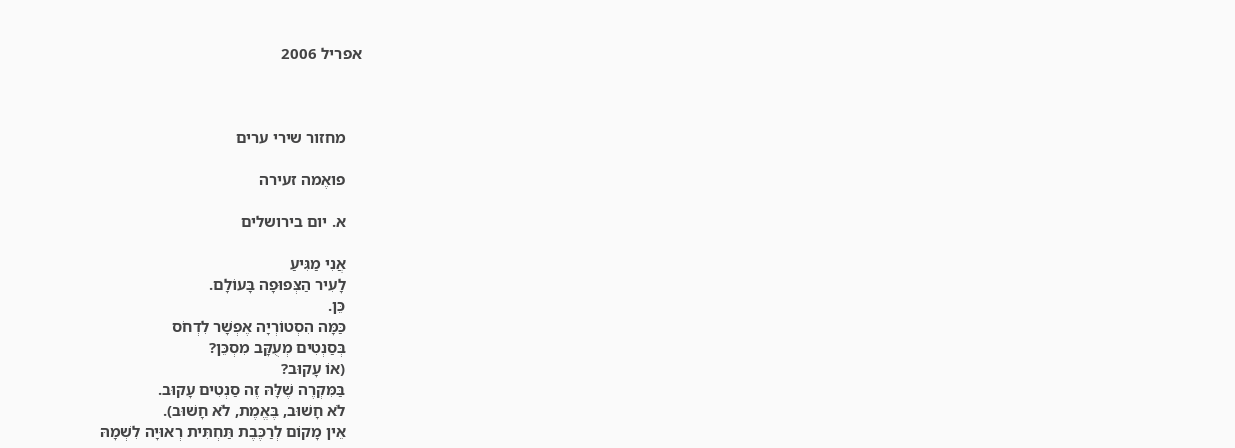אפריל 2006



    מחזור שירי ערים

    פואֶמה זעירה

    א. יום בירושלים

    אֲנִי מַגִּיעַ
    לָעִיר הַצְּפוּפָה בָּעוֹלָם.
    כֵּן.
    כַּמָּה הִסְטוֹרְיָה אֶפְשָׁר לִדְחֹס
    בְּסַנְטִים מְעֻקָּב מִסְכֵּן?
    (אוֹ עָקוּב?
    בַּמִּקְרֶה שֶׁלָּהּ זֶה סַנְטִים עָקוּב.
    לֹא חָשׁוּב, בֶּאֱמֶת, לֹא חָשׁוּב).
    אֵין מָקוֹם לְרַכֶּבֶת תַּחְתִּית רְאוּיָה לִשְׁמָהּ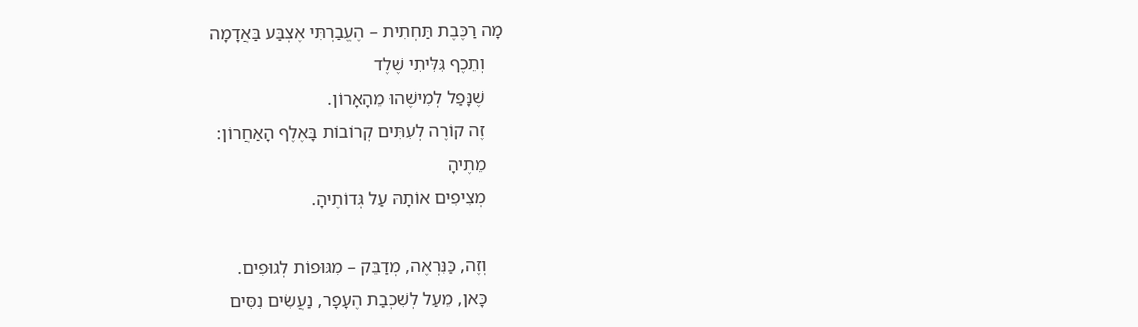מָה רַכֶּבֶת תַּחְתִית – הֶעֱבַרְתִּי אֶצְבַּע בַּאֲדָמָה
    וְתֵכֶף גִּלִּיתִי שֶׁלֶד
    שֶׁנָּפַל לְמִישֶׁהוּ מֵהָאָרוֹן.
    זֶה קוֹרֶה לְעִתִּים קְרוֹבוֹת בָּאֶלֶף הָאַחֲרוֹן:
    מֵתֶיהָ
    מְצִיפִים אוֹתָהּ עַל גְּדוֹתֶיהָ.

    וְזֶה, כַּנִּרְאֶה, מְדַבֵּק – מִגּוּפוֹת לְגוּפִים.
    כָּאן, מֵעַל לְשִׁכְבַת הֶעָפָר, נַעֲשִׂים נִסִּים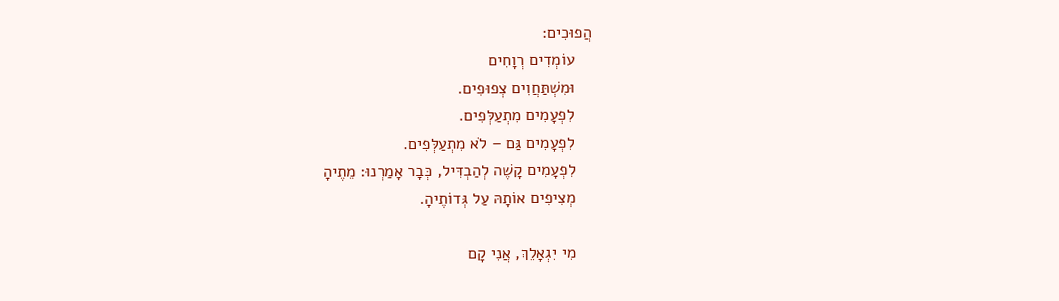הֲפוּכִים:
    עוֹמְדִים רְוָחִים
    וּמִשְׁתַּחֲוִים צְפוּפִים.
    לִפְעָמִים מִתְעַלְּפִים.
    לִפְעָמִים גַּם – לֹא מִתְעַלְּפִים.
    לִפְעָמִים קָשֶׁה לְהַבְדִּיל, כְּבָר אָמַרְנוּ: מֵתֶיהָ
    מְצִיפִים אוֹתָהּ עַל גְּדוֹתֶיהָ.

    מִי יִגְאָלֵךְ, אֲנִי קָם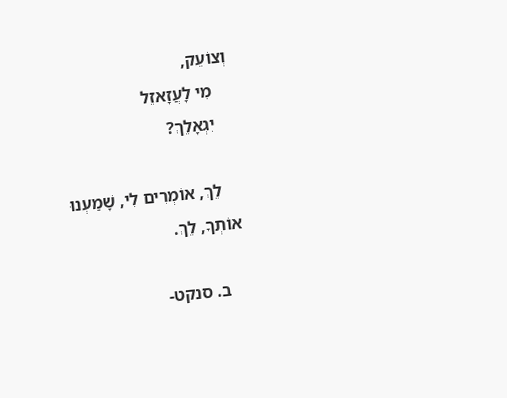וְצוֹעֵק,
    מִי לָעֲזָאזֵל
    יִגְאָלֵךְ?

    לֵךְ, אוֹמְרִים לִי, שָׁמַעְנוּ אוֹתְךָ, לֵךְ.

    ב. סנקט-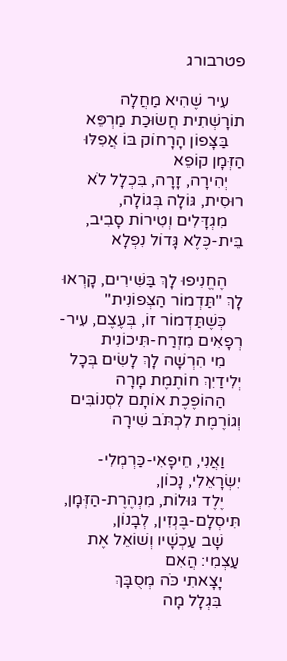פטרבורג

    עִיר שֶׁהִיא מַחֲלָה תוֹרָשְׁתִית חֲשׂוּכַת מַרְפֵּא
    בַּצָּפוֹן הָרָחוֹק בּוֹ אֲפִלּוּ הַזְּמָן קוֹפֵא
    יְהִירָה, זָרָה, בִּכְלָל לֹא רוּסִית, גּוֹלָה בְּגוֹלָה,
    מִגְדָּלִים וְטִירוֹת סָבִיב, בֵּית-כֶּלֶא גָּדוֹל נִפְלָא

    הֶחֱנִיפוּ לָךְ בַּשִּׁירִים, קָרְאוּ לָךְ "תַּדְמוֹר הַצְּפוֹנִית"
    כְּשֶׁתַּדְמוֹר זוֹ, בְּעֶצֶם, עִיר-רְפָאִים מִזְרַח-תִּיכוֹנִית
    מִי הִרְשָׁה לָךְ לָשִׂים בְּכָל יְלִידַיִךְ חוֹתֶמֶת מָרָה
    הַהוֹפֶכֶת אוֹתָם לִסְנוֹבִּים וְגוֹרֶמֶת לִכְתֹּב שִׁירָה

    וַאֲנִי, חֵיפָאִי-כַּרְמְלִי-יִשְׂרָאֵלִי, נָכוֹן,
    יֶלֶד גּוּלוֹת, מִנְהֶרֶת-הַזְּמָן, תִּיסְלָם-בֶּנְזִין, לְבָנוֹן,
    שָׁב עַכְשָׁיו וְשׁוֹאֵל אֶת עַצְמִי: הֲאִם
    יָצָאתִי כֹּה מְסֻבָּךְ
    בִּגְלָל מָה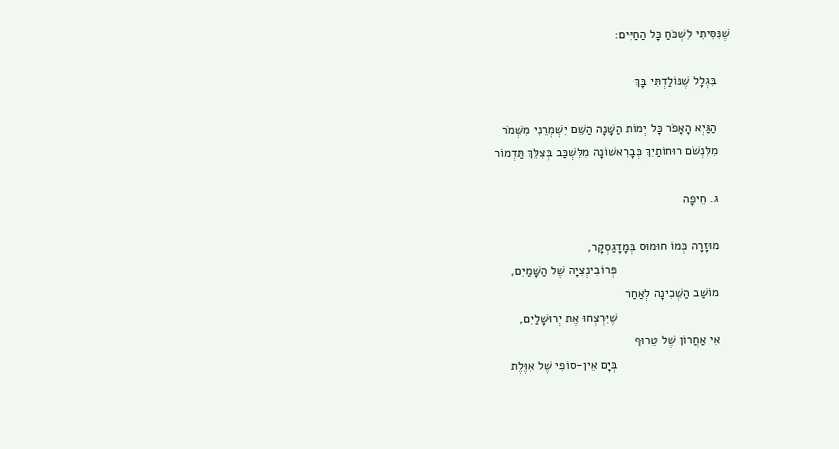שֶׁנִּסִּיתִי לִשְׁכֹּחַ כָּל הַחַיִּים:

    בִּגְלָל שֶׁנּוֹלַדְתִּי בָּךְ

    הַגַּיְא הָאָפֹר כָּל יְמוֹת הַשָּׁנָה הַשֵּׁם יִשְׁמְרֵנִי מִשְּׁמֹר
    מִלִּנְשֹׁם רוּחוֹתַיִךְ כְּבָרִאשׁוֹנָה מִלִּשְׁכַּב בְּצִלֵּךְ תַּדְמוֹר

    ג. חֵיפָה

    מוּזָרָה כְּמוֹ חוּמוּס בְּמָדָגַסְקָר,
                                  פְּרוֹבִינְצִיָה שֶׁל הַשָּׁמַיִם,
    מוֹשַׁב הַשְּׁכִינָה לְאַחַר
                                  שֶׁיִּרְצְחוּ אֶת יְרוּשָׁלַיִם,
    אִי אַחֲרוֹן שֶׁל טֵרוּף
                                  בְּיָם אֵין-סוֹפִי שֶׁל אִוֶּלֶת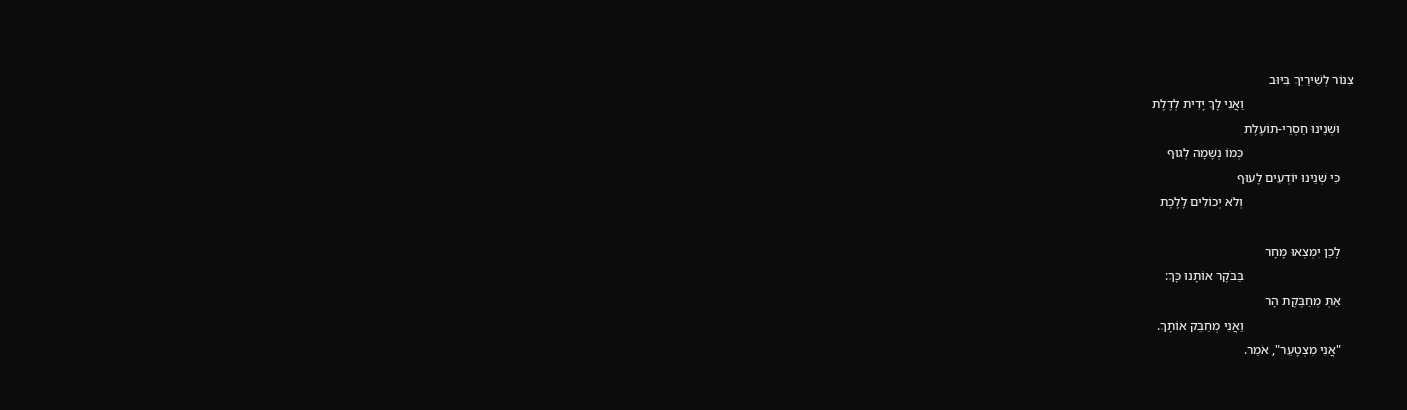צִנּוֹר לְשִׁירַיִךְ בִּיּוּב
                                  וַאֲנִי לָךְ יָדִית לְדֶלֶת
    וּשְׁנֵינוּ חַסְרֵי-תוֹעֶלֶת
                                  כְּמוֹ נְשָׁמָה לְגוּף
    כִּי שְׁנֵינוּ יוֹדְעִים לָעוּף
                                  וְלֹא יְכוֹלִים לָלֶכֶת

    לָכֵן יִמְצְאוּ מָחָר
                                  בַּבֹּקֶר אוֹתָנוּ כָּךְ:
    אַתְּ מְחַבֶּקֶת הָר
                                  וַאֲנִי מְחַבֵּק אוֹתָךְ.
    "אֲנִי מִצְטָעֵר", אֹמַר.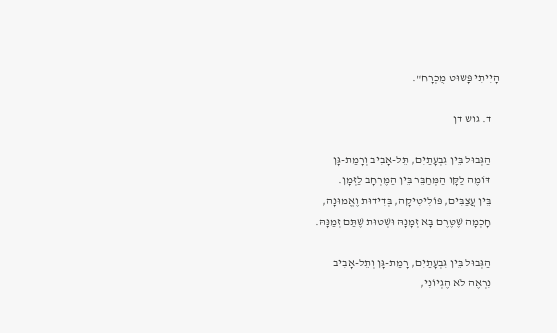הָיִיתִי פָּשוּט מֻכְרָח".

    ד. גוש דן

    הַגְּבוּל בֵּין גִבְעָתַיִם, תֵּל-אָבִיב וְרָמַת-גָּן
    דּוֹמֶה לַקָּו הַמְּחַבֵּר בֵּין הַמֶּרְחָב לַזְּמָן.
    בֵּין עֲצַבִּים, פּוֹלִיטִיקָה, בְּדִידוּת וֶאֱמוּנָה,
    חָכְמָה שֶׁטֶּרֶם בָּא זְמָנָהּ וּשְׁטוּת שֶׁתַּם זְמַנָּהּ.

    הַגְּבוּל בֵּין גִּבְעָתַיִם, רָמַת-גָּן וְתֵל-אָבִיב
    נִרְאֶה לֹא הֶגְיוֹנִי,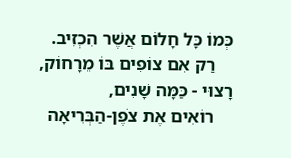כְּמוֹ כָּל חָלוֹם אֲשֶׁר הִכְזִיב.
    רַק אִם צוֹפִים בּוֹ מֵרָחוֹק, רָצוּי - כַּמָּה שָׁנִים,
    רוֹאִים אֶת צֹפֶן-הַבְּרִיאָה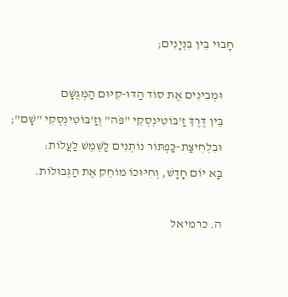חָבוּי בֵּין בִּנְיָנִים;

    וּמְבִינִים אֶת סוֹד הַדּוּ-קִיּוּם הַמְּגֻשָּׁם
    בֵּין דֶּרֶךְ זַ'בּוֹטִינְסְקִי "פֹּה" וְזַ'בּוֹטִינְסְקִי "שָׁם";
    וּבִלְחִיצַת-כַּפְתּוֹר נוֹתְנִים לַשֶּׁמֶשׁ לַעֲלוֹת:
    בָּא יוֹם חָדָשׁ, וְחִיּוּכוֹ מוֹחֵק אֶת הַגְּבוּלוֹת.

    ה. כרמיאל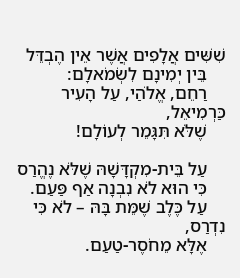שִׁשִּׁים אֲלָפִים אֲשֶׁר אֵין הֶבְדֵּל
    בֵּין יְמִינָם לִשְׂמֹאלָם:
    רַחֵם, אֱלֹהַי, עַל הָעִיר כַּרְמִיאֵל,
    שֶׁלֹּא תִּגָּמֵר לְעוֹלָם!

    עַל בֵּית-מִקְדָּשָׁהּ שֶׁלֹּא נֶהֱרַס
    כִּי הוּא לֹא נִבְנָה אַף פַּעַם.
    עַל כֶּלֶב שֶׁמֵּת בָּהּ – לֹא כִּי נִדְרַס,
    אֶלָּא מֵחֹסֶר-טַעַם.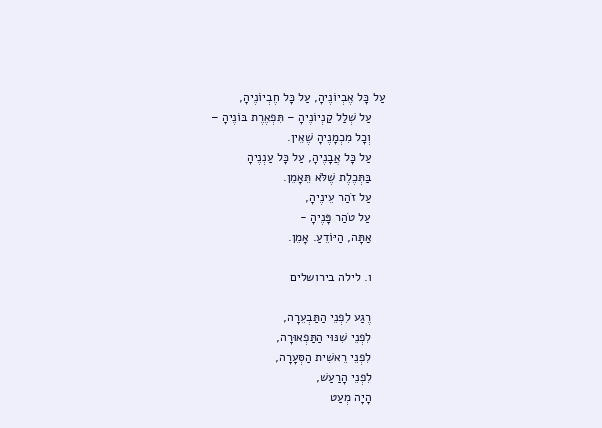עַל כָּל אֶבְיוֹנֶיהָ, עַל כָּל חֶבְיוֹנֶיהָ,
    עַל שְׁלַל קַנְיוֹנֶיהָ – תִּפְאֶרֶת בּוֹנֶיהָ –
    וְכָל מִכְמָנֶיהָ שֶׁאֵין.
    עַל כָּל אֲבָנֶיהָ, עַל כָּל עַנְנֶיהָ
    בַּתְּכֶלֶת שֶׁלֹּא תֵּאָמֵן.
    עַל זֹהַר עֵינֶיהָ,
    עַל טֹהַר פָּנֶיהָ -
    אַתָּה, הַיּוֹדֵעַ. אָמֵן.

    ו. לילה בירושלים

    רֶגַע לִפְנֵי הַתַּבְעֵרָה,
    לִפְנֵי שִׁנּוּי הַתַּפְאוּרָה,
    לִפְנֵי רֵאשִׁית הַסְּעָרָה,
    לִפְנֵי הָרַעַשׁ,
    הָיָה מְעַט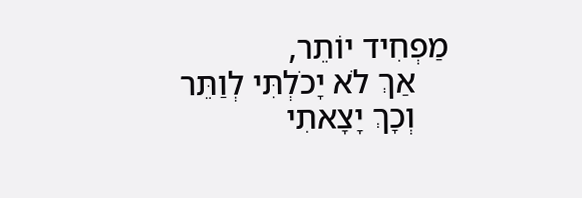מַפְחִיד יוֹתֵר,
    אַךְ לֹא יָכֹלְתִּי לְוַתֵּר
    וְכָךְ יָצָאתִי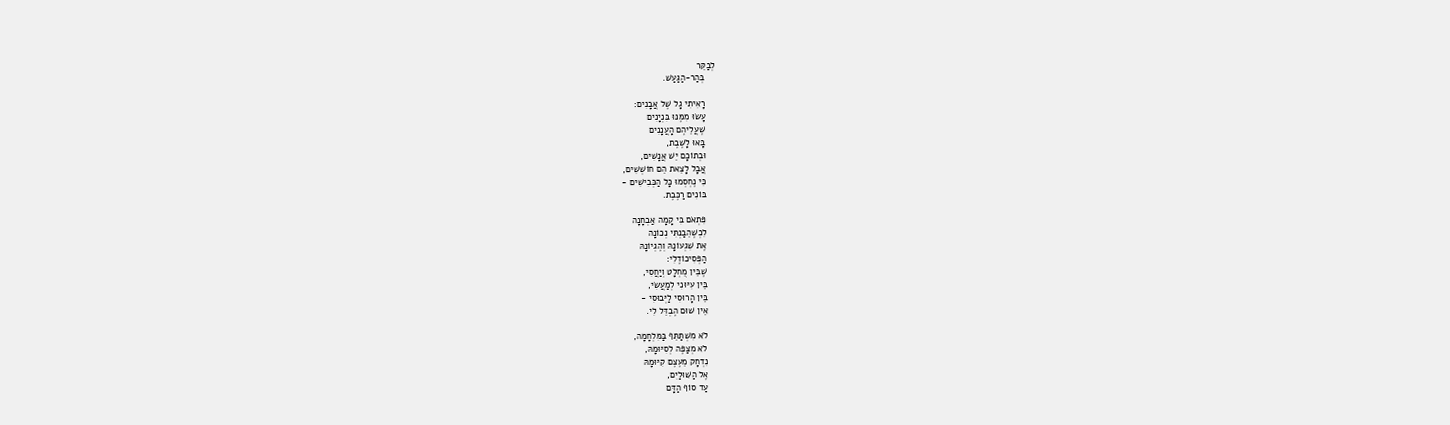לְבַקֵּר
    בְּהַר-הַגַּעַשׁ.

    רָאִיתִי גָל שֶׁל אֲבָנִים:
    עָשׂוּ מִמֶּנּוּ בִּנְיָנִים
    שֶׁעֲלֵיהֶם הָעֲנָנִים
    בָּאוּ לָשֶׁבֶת,
    וּבְתוֹכָם יֵשׁ אֲנָשִׁים,
    אֲבָל לָצֵאת הֵם חוֹשְׁשִׁים,
    כִּי נֶחְסְמוּ כָּל הַכְּבִישִׁים -
    בּוֹנִים רַכֶּבֶת.

    פִּתְאֹם בִּי קָמָה אַבְחָנָה
    לִכְשֶׁהֵבַנְתִּי נְכוֹנָה
    אֶת שִׁגְעוֹנָהּ וְהֶגְיוֹנָהּ
    הַפְּסִיכוֹדֶלִי:
    שֶׁבֵּין מֻחְלָט וְיַחֲסִי,
    בֵּין עִיּוּנִי לְמַעֲשִׂי,
    בֵּין הָרוּסִי לַיְּבוּסִי -
    אֵין שׁוּם הֶבְדֵּל לִי.

    לֹא מִשְׁתַּתֵּף בַּמִּלְחָמָה,
    לֹא מְצַפֶּה לְסִיּוּמָהּ,
    נִדְחָק מֵעֶצֶם קִיּוּמָהּ
    אֶל הַשּׁוּלַיִם,
    עַד סוֹף הַדָּם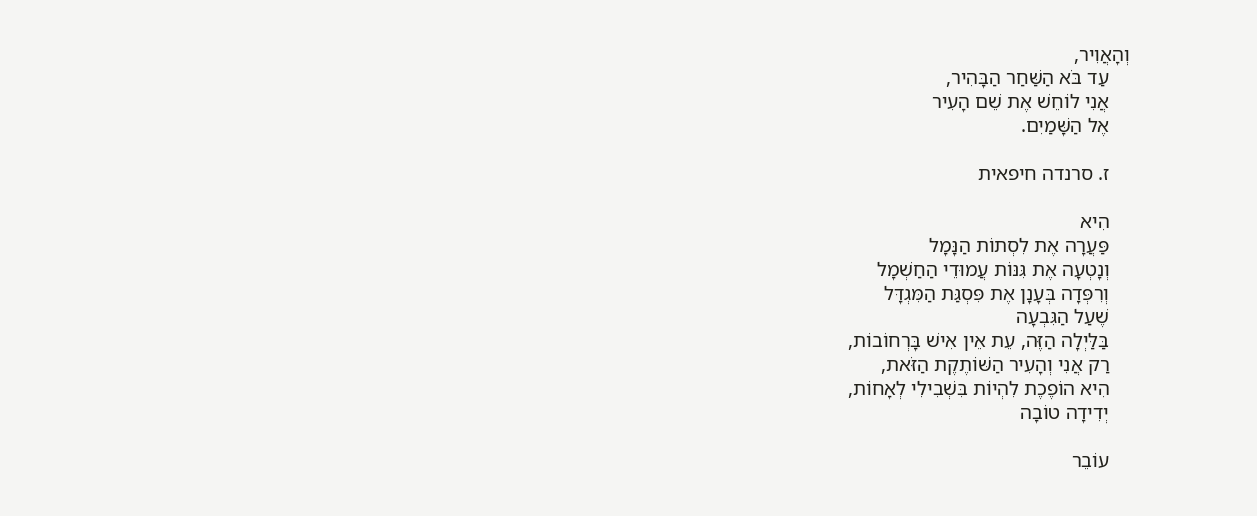וְהָאֲוִיר,
    עַד בֹּא הַשַּׁחַר הַבָּהִיר,
    אֲנִי לוֹחֵשׁ אֶת שֵׁם הָעִיר
    אֶל הַשָּׁמַיִם.

    ז. סרנדה חיפאית

    הִיא
    פַּעֲרָה אֶת לִסְתוֹת הַנָּמָל
    וְנָטְעָה אֶת גִּנּוֹת עֲמוּדֵי הַחַשְׁמָל
    וְרִפְּדָה בְּעָנָן אֶת פִּסְגַּת הַמִּגְדָּל
    שֶׁעַל הַגִּבְעָה
    בַּלַּיְלָה הַזֶּה, עֵת אֵין אִישׁ בָּרְחוֹבוֹת,
    רַק אֲנִי וְהָעִיר הַשּׁוֹתֶקֶת הַזֹּאת,
    הִיא הוֹפֶכֶת לִהְיוֹת בִּשְׁבִילִי לְאָחוֹת,
    יְדִידָה טוֹבָה

    עוֹבֵר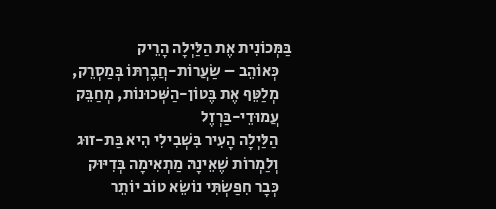בַּמְּכוֹנִית אֶת הַלַּיְלָה הָרֵיק
    כְּאוֹהֵב – שַׂעֲרוֹת-חֲבֶרְתּוֹ בְּמַסְרֵק,
    מְלַטֵּף אֶת בֶּטוֹן-הַשְּׁכוּנוֹת, מְחַבֵּק
    עֲמוּדֵי-בַּרְזֶל
    הַלַּיְלָה הָעִיר בִּשְׁבִילִי הִיא בַּת-זוּג
    וְלַמְרוֹת שֶׁאֵינָהּ מַתְאִימָה בְּדִיּוּק
    כְּבָר חִפַּשְׂתִּי נוֹשֵׂא טוֹב יוֹתֵר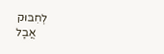לְחִבּוּק
    אֲבָל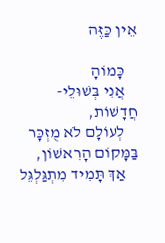אֵין כַּזֶּה

    כָּמוֹהָ
    אֲנִי בְּשׁוּלֵי-חֲדָשׁוֹת,
    לְעוֹלָם לֹא מֻזְכָּר בַּמָּקוֹם הָרִאשׁוֹן,
    אַךְ תָּמִיד מִתְגַּלְגֵּל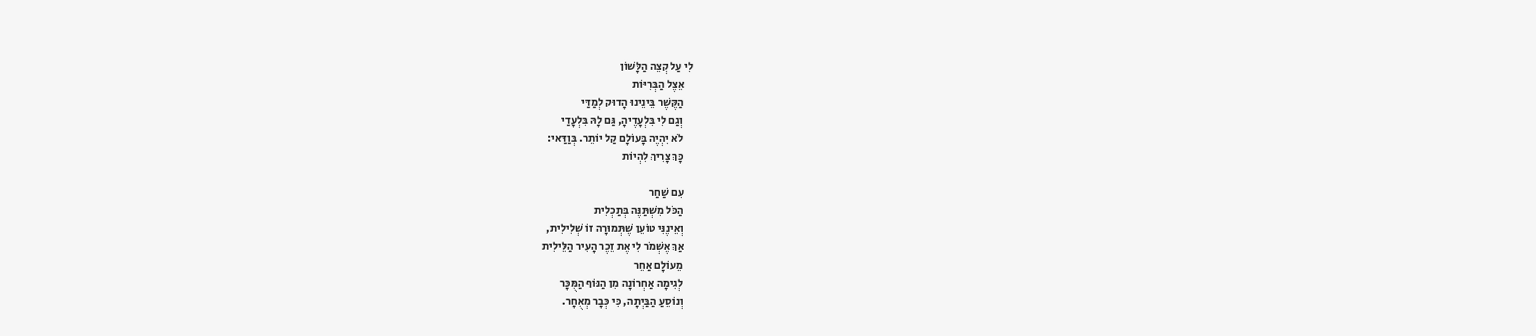לִי עַל קְצֵה הַלָּשׁוֹן
    אֵצֶל הַבְּרִיּוֹת
    הַקֶּשֶׁר בֵּינֵינוּ הָדוּק לְמַדַּי
    וְגַם לִי בִּלְעָדֶיהָ, גַּם לָהּ בִּלְעָדַי
    לֹא יִהְיֶה בָּעוֹלָם קַל יוֹתֵר. בְּוַדַּאי:
    כָּךְ צָרִיךְ לִהְיוֹת

    עִם שַׁחַר
    הַכֹּל מִשְׁתַּנֶּה בְּתַכְלִית
    וְאֵינֶנִּי טוֹעֵן שֶׁתְּמוּרָה זוֹ שְׁלִילִית,
    אַךְ אֶשְׁמֹר לִי אֶת זֵכֶר הָעִיר הַלֵּילִית
    מֵעוֹלָם אַחֵר
    לְגִימָה אַחְרוֹנָה מִן הַנּוֹף הַמֻּכָּר
    וְנוֹסֵעַ הַבַּיְתָה, כִּי כְּבָר מְאֻחָר.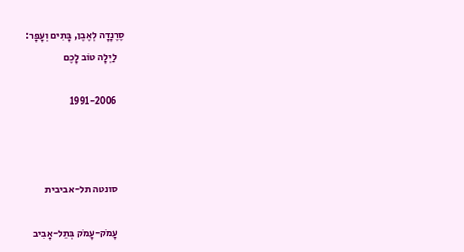סֶרֶנָדָה לְאֶבֶן, בָּתִים וְעָפָר:
    לַיְלָה טוֹב לָכֶם

    1991-2006



    סונטה תל-אביבית

    עָמֹק-עָמֹק בְּתֵל-אָבִיב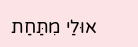אוּלַי מִתַּחַת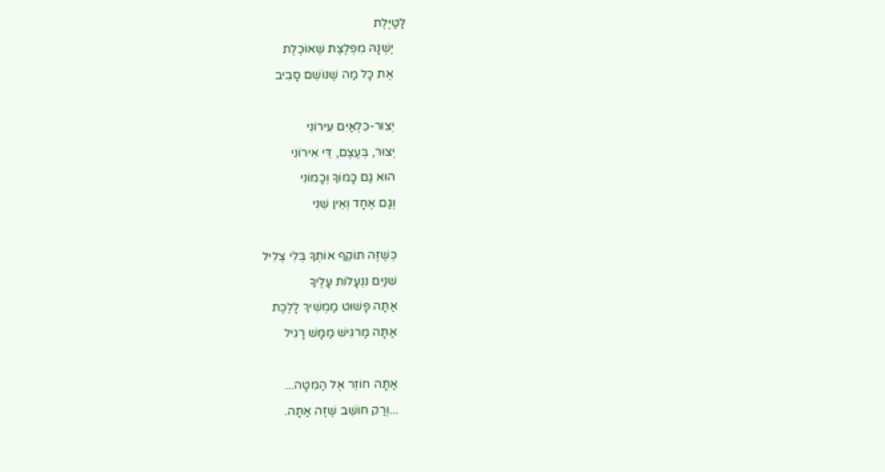לַטַּיֶּלֶת
    יֶשְׁנָהּ מִפְלֶצֶת שֶׁאוֹכֶלֶת
    אֶת כָּל מַה שֶׁנּוֹשֵׁם סָבִיב

    יְצוּר-כִּלְאַיִם עִירוֹנִי
    יְצוּר, בְּעֶצֶם, דֵּי אִירוֹנִי
    הוּא גַם כָּמוֹךָ וְכָמוֹנִי
    וְגַם אֶחָד וְאֵין שֵׁנִי

    כְּשֶׁזֶּה תוֹקֵף אוֹתְךָ בְּלִי צְלִיל
    שִׁנַּיִם נִנְעָלוֹת עָלֶיךָ
    אַתָּה פָּשׁוּט מַמְשִׁיךְ לָלֶכֶת
    אַתָּה מַרגִּישׁ מַמָּשׁ רָגִיל

    אַתָּה חוֹזֵר אֶל הַמִּטָּה...
    ...וְרַק חוֹשֵׁב שֶׁזֶּה אַתָּה.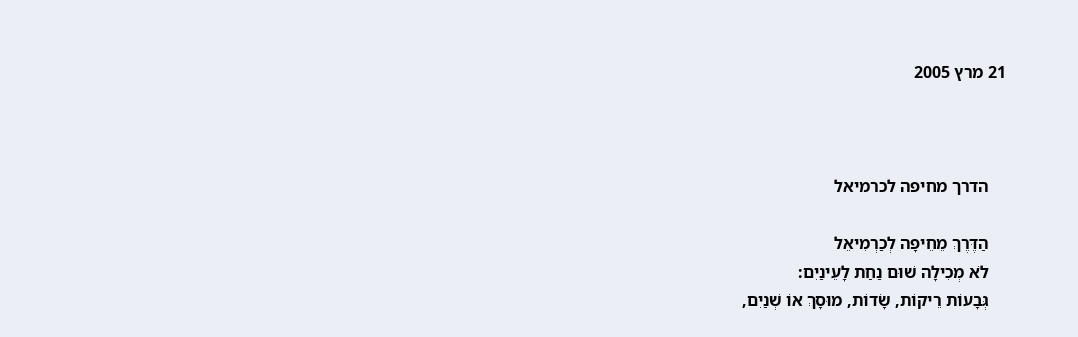21 מרץ 2005



    הדרך מחיפה לכרמיאל

    הַדֶּרֶךְ מֵחֵיפָה לְכַרְמִיאֵל
    לֹא מְכִילָה שׁוּם נַחַת לָעֵינַיִם:
    גְּבָעוֹת רֵיקוֹת, שָׂדוֹת, מוּסָךְ אוֹ שְׁנַיִם,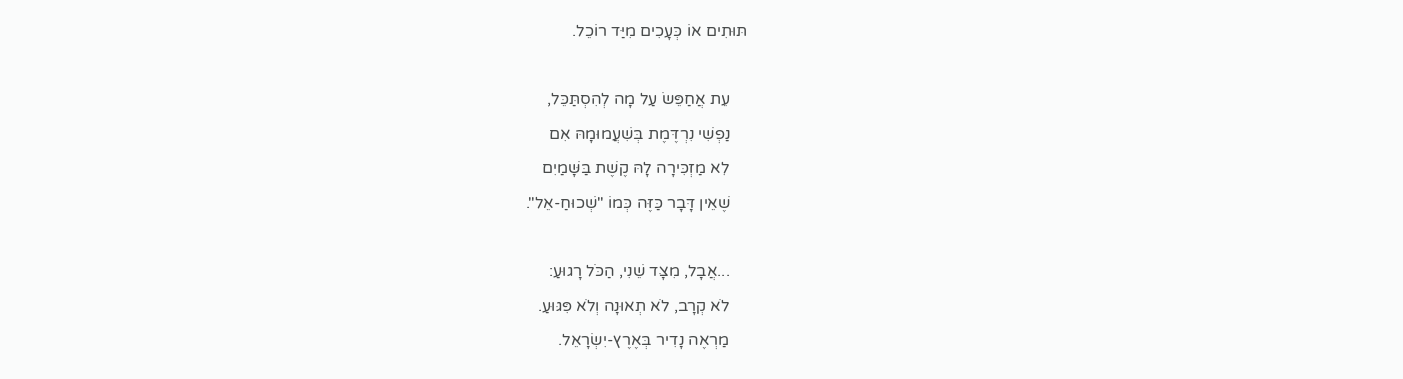תּוּתִים אוֹ כְּעָכִים מִיַּד רוֹכֵל.

    עֵת אֲחַפֵּשׂ עַל מָה לְהִסְתַּכֵּל,
    נַפְשִׁי נִרְדֶּמֶת בְּשִׁעֲמוּמָהּ אִם
    לִא מַזְכִּירָה לָהּ קֶשֶׁת בַּשָּׁמַיִם
    שֶׁאֵין דָּבָר כַּזֶּה כְּמוֹ "שְׁכוּחַ-אֵל".

    ...אֲבָל, מִצָּד שֵׁנִי, הַכֹּל רָגוּעַ:
    לֹא קְרָב, לֹא תְאוּנָה וְלֹא פִּגּוּעַ.
    מַרְאֶה נָדִיר בְּאֶרֶץ-יִשְׂרָאֵל.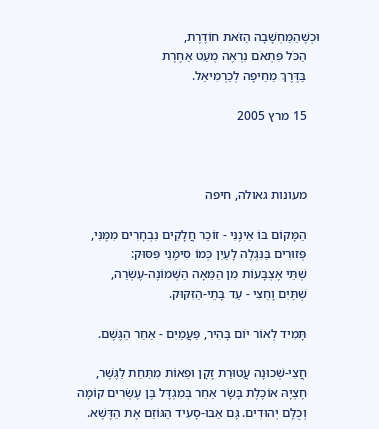וּכְשֶׁהַמַּחְשָׁבָה הַזֹּאת חוֹדֶרֶת,
    הַכֹּל פִּתְאֹם נִרְאֶה מְעַט אַחֶרֶת
    בַּדֶּרֶךְ מֵחֵיפָה לְכַרְמִיאֵל.

    15 מרץ 2005



    מעונות גאולה, חיפה

    הַמָּקוֹם בּוֹ אֵינֶנִּי - זוֹכֵר חֲלָקִים נִבְחָרִים מִמֶּנִּי,
    פְּזוּרִים בַּנִּגְלֶה לָעַיִן כְּמוֹ סִימָנֵי פִּסּוּק:
    שְׁתֵּי אֶצְבָּעוֹת מִן הַמֵּאָה הַשְּׁמוֹנֶה-עֶשְׂרֵה,
    שְׁתַּיִם וָחֵצִי - עַד בָּתֵי-הַזִּקּוּק.

    תָּמִיד לְאוֹר יוֹם בָּהִיר, פַּעֲמַיִם - אַחַר הַגֶּשֶׁם.

    חֲצִי-שְׁכוּנָה עֲטוּרַת זָקָן וּפֵאוֹת מִתַּחַת לַגֶּשֶׁר,
    חֶצְיָהּ אוֹכֶלֶת בָּשָׂר אַחֵר בְּמִגְדָּל בֶּן עֶשְׂרִים קוֹמָה
    וְכֻלָּם יְהוּדִים. גָּם אַבּוּ-סָעִיד הַגּוֹזֵם אֶת הַדֶּשֶׁא.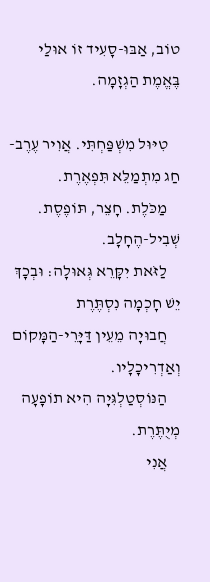טוֹב, אַבּוּ-סָעִיד זוֹ אוּלַי בֶּאֱמֶת הַגְזָמָה.

    טִיּוּל מִשְׁפַּחְתִּי. אֲוִיר עֶרֶב-חַג מִתְמַלֵּא תִּפְאֶרֶת.
    מַכֹּלֶת. חָצֵר, תּוֹפֶסֶת. שְׁבִיל-הֶחָלָב.
    לַזֹּאת יִקָּרֵא גְּאוּלָה: וּבְכָךְ יֵשׁ חָכְמָה נִסְתֶּרֶת
    חֲבוּיָה מֵעֵין דַּיָּרֵי-הַמָּקוֹם וְאַדְרִיכָלָיו.
    הַנּוֹסְטַלְגִּיָה הִיא תוֹפָעָה מְיֻתֶּרֶת.
    אֲנִי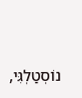נוֹסְטַלְגִּי,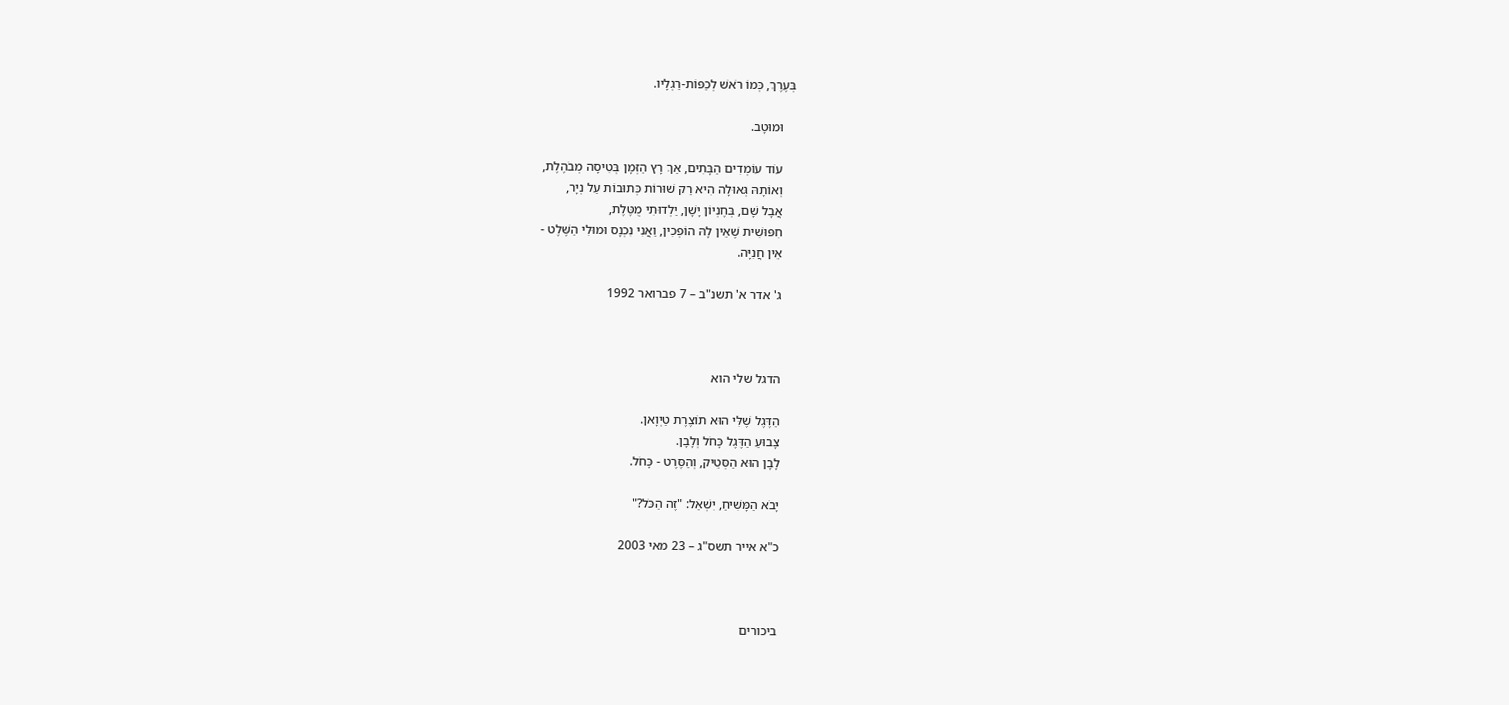בְּעֶרֶךְ, כְּמוֹ רֹאשׁ לְכַפּוֹת-רַגְלָיו.

    וּמוּטָב.

    עוֹד עוֹמְדִים הַבָּתִים, אַךְ רָץ הַזְּמָן בְּטִיסָה מְבֹהֶלֶת,
    וְאוֹתָהּ גְּאוּלָה הִיא רַק שׁוּרוֹת כְּתוּבוֹת עַל נְיָר,
    אֲבָל שָׁם, בְּחֶנְיוֹן יָשָׁן, יַלְדוּתִי מֻטֶּלֶת,
    חִפּוּשִׁית שֶׁאֵין לָהּ הוֹפְכִין, וַאֲנִי נִכְנָס וּמוּלִי הַשֶּׁלֶט -
    אֵין חֲנִיָּה.

    ג' אדר א' תשנ"ב – 7 פברואר 1992



    הדגל שלי הוא

    הַדֶּגֶל שֶׁלִּי הוּא תוֹצֶרֶת טַיְוָאן.
    צָבוּעַ הַדֶּגֶל כָּחֹל וְלָבָן.
    לָבָן הוּא הַסְּטֵיק, וְהַסֶּרֶט - כָּחֹל.

    יָבֹא הַמָּשִׁיחַ, יִשְׁאַל: "זֶה הַכֹּל?"

    כ"א אייר תשס"ג – 23 מאי 2003



    ביכורים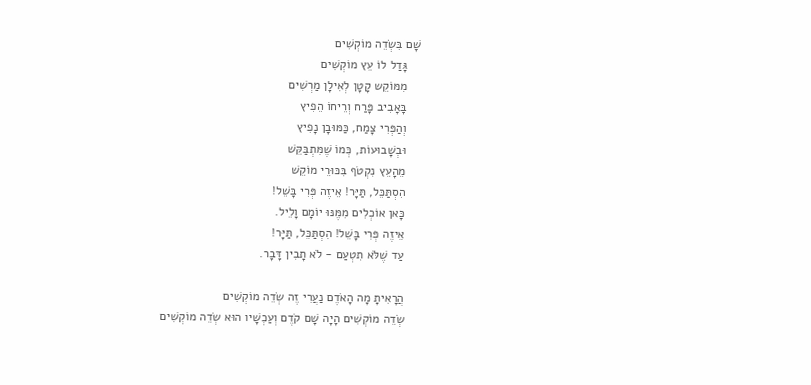שָׁם בִּשְׂדֵה מוֹקְשִׁים
    גָּדַל לוֹ עֵץ מוֹקְשִׁים
    מִמּוֹקֵש קָטָן לְאִילָן מַרְשִׁים
    בָּאָבִיב פָּרַח וְרֵיחוֹ הֵפִיץ
    וְהַפְּרִי צָמַח, כַּמּוּבָן נָפִיץ
    וּבְשָׁבוּעוֹת, כְּמוֹ שֶׁמִּתְבַּקֵּשׁ
    מֵהָעֵץ נִקְטֹף בִּכּוּרֵי מוֹקֵשׁ
    הִסְתַּכֵּל, תַּיָּר! אֵיזֶה פְּרִי בָּשֵׁל!
    כָּאן אוֹכְלִים מִמֶּנּוּ יוֹמָם וָלֵיל.
    אֵיזֶה פְּרִי בָּשֵׁל! הִסְתַּכֵּל, תַּיָּר!
    עַד שֶׁלֹּא תִטְעַם - לֹא תָבִין דָּבָר.

    הֲרָאִיתָ מָה הָאֹדֶם נַעֲרִי זֶה שְׂדֵה מוֹקְשִׁים
    שְׂדֵה מוֹקְשִׁים הָיָה שָׁם קֹדֶם וְעַכְשָׁיו הוּא שְׂדֵה מוֹקְשִׁים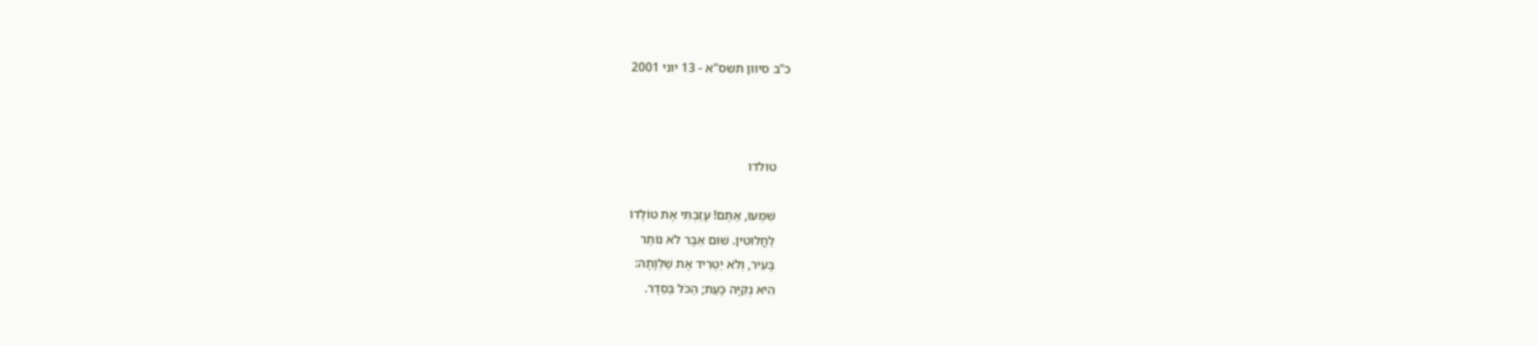כ"ב סיוון תשס"א - 13 יוני 2001



    טולדו

    שִׁמְעוּ, אַתֶּם! עָזַבְתִּי אֶת טוֹלֶדוֹ
    לַחֲלוּטִין. שׁוּם אֵבֶר לֹא נוֹתַר
    בָּעִיר, וְלֹא יַטְרִיד אֶת שַׁלְוָתָהּ:
    הִיא נְקִיָּה כָּעֵת; הַכֹּל בְּסֵדֶר.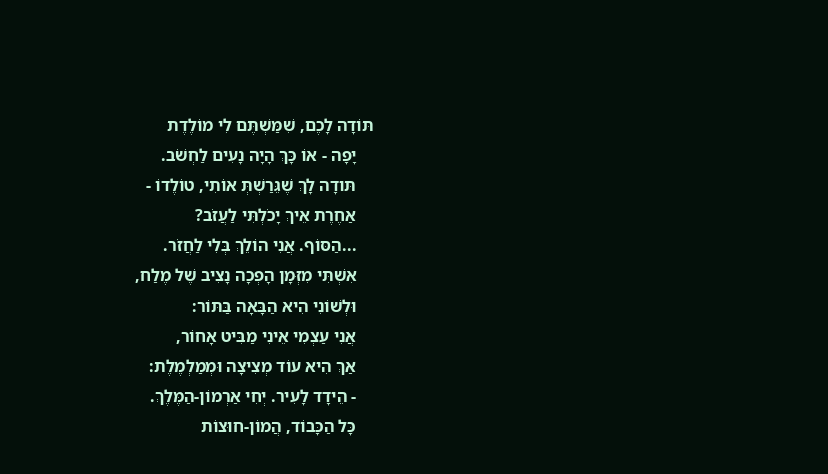תּוֹדָה לָכֶם, שִׁמַּשְׁתֶּם לִי מוֹלֶדֶת
    יָפָה - אוֹ כָּךְ הָיָה נָעִים לַחְשֹׁב.
    תּודָה לָךְ שֶׁגֵּרַשְׁתְּ אוֹתִי, טוֹלֶדוֹ -
    אַחֶרֶת אֵיךְ יָכֹלְתִּי לַעֲזֹב?
    ...הַסּוֹף. אֲנִי הוֹלֵךְ בְּלִי לַחֲזֹר.
    אִשְׁתִּי מִזְּמָן הָפְכָה נָצִיב שֶׁל מֶלַח,
    וּלְשׁוֹנִי הִיא הַבָּאָה בַּתּוֹר:
    אֲנִי עַצְמִי אֵינִי מַבִּיט אָחוֹר,
    אַךְ הִיא עוֹד מְצִיצָה וּמְמַלְמֶלֶת:
    - הֵידָד לָעִיר. יְחִי אַרְמוֹן-הַמֶּלֶךְ.
    כָּל הַכָּבוֹד, הֲמוֹן-חוּצוֹת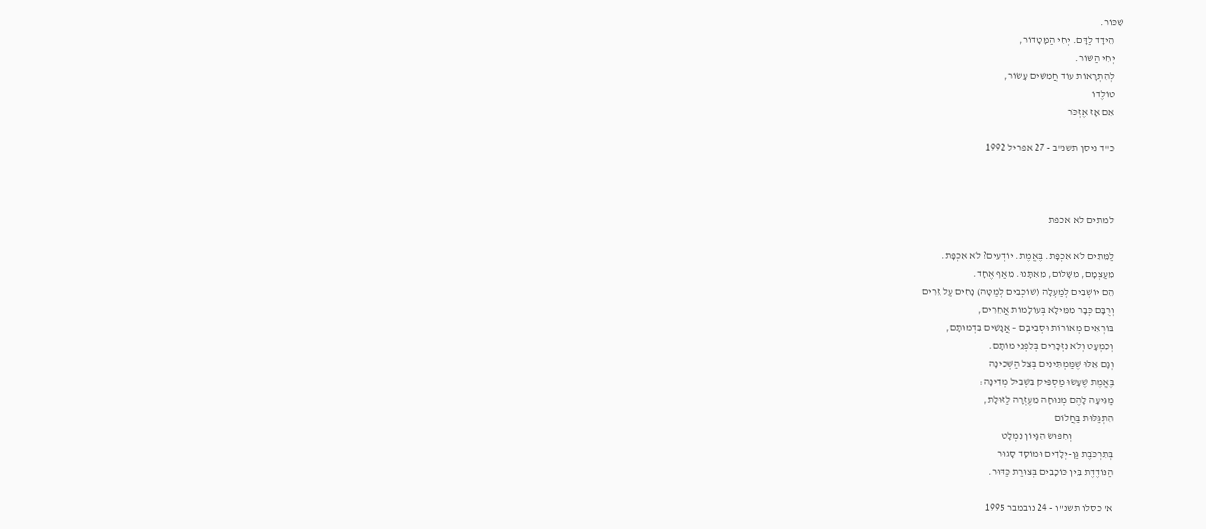שִׁכּוֹר.
    הֵידָד לַדָּם. יְחִי הַמָּטָדוֹר,
    יְחִי הַשּׁוֹר.
    לְהִתְרָאוֹת עוֹד חֲמִשִּׁים עָשׂוֹר,
    טוֹלֶדוֹ
    אִם אָז אֶזְכֹּר

    כ"ד ניסן תשנ"ב - 27 אפריל 1992



    למתים לא אכפת

    לַמֵּתִים לֹא אִכְפָּת. בֶּאֱמֶת. יוֹדְעִים? לֹא אִכְפָּת.
    מֵעַצְמָם, מִשָּׁלוֹם, מֵאִתָּנוּ. מֵאַף אֶחָד.
    הֵם יוֹשְׁבִים לְמַעְלָה (שׁוֹכְבִים לְמַטָּה) נָחִים עַל זֵרִים
    וְרֻבָּם כְּבָר מִמֵּילָא בְּעוֹלָמוֹת אֲחֵרִים,
    בּוֹרְאִים מְאוֹרוֹת וּסְבִיבָם – אֲנָשִׁים בִּדְמוּתָם,
    וְכִמְעָט וְלֹא נִזְכָּרִים בְּלִפְנֵי מוֹתָם.
    וְגָם אֵלּוּ שֶׁמַּמְתִּינִים בְּצֵל הַשְּׁכִינָה
    בֶּאֱמֶת שֶׁעָשׂוּ מַסְפִּיק בִּשְׁבִיל מְדִינָה:
    מַגִּיעָה לָהֶם מְנוּחָה מֵעֶזְרָה לַזּוּלָת,
    הִתְגַּלּוּת בַּחֲלוֹם
                        וְחִפּוּשׂ הִגָּיוֹן נִמְלָט
    בְּתִרְכֹּבֶת גַּן-יְלָדִים וּמוֹסָד סָגוּר
    הַנּוֹדֶדֶת בֵּין כּוֹכָבִים בְּצוּרַת כַּדּוּר.

    א' כסלו תשנ"ו - 24 נובמבר 1995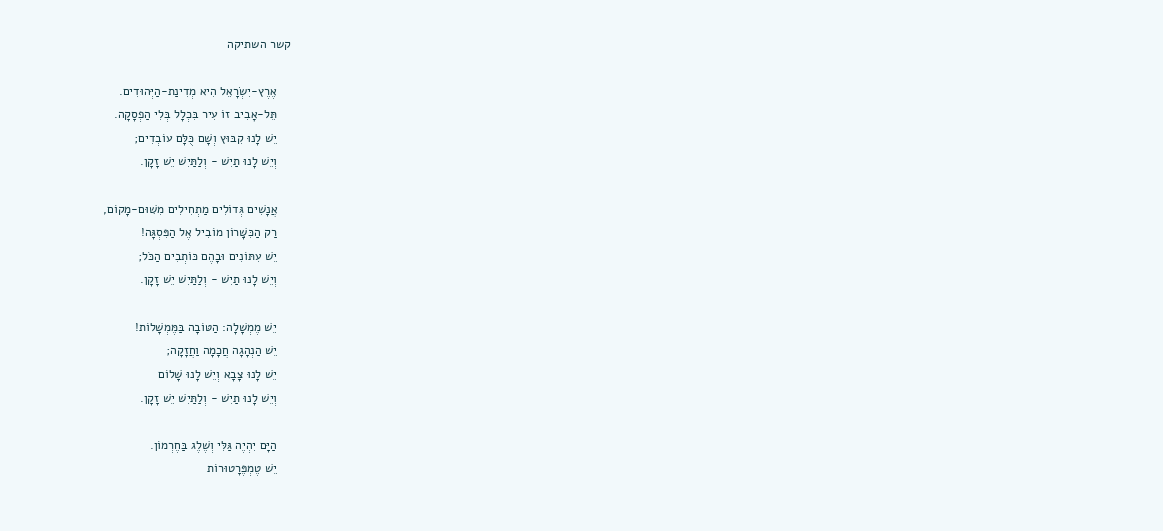קשר השתיקה

    אֶרֶץ-יִשְׂרָאֵל הִיא מְדִינַת-הַיְּהוּדִים.
    תֵּל-אָבִיב זוֹ עִיר בִּכְלָל בְּלִי הַפְסָקָה.
    יֵשׁ לָנוּ קִבּוּץ וְשָׁם כֻּלָּם עוֹבְדִים;
    וְיֵשׁ לָנוּ תַיִשׁ - וְלַתַּיִשׁ יֵשׁ זָקָן.

    אֲנָשִׁים גְּדוֹלִים מַתְחִילִים מִשּׁוּם-מָקוֹם,
    רַק הַכִּשָּׁרוֹן מוֹבִיל אֶל הַפִּסְגָּה!
    יֵשׁ עִתּוֹנִים וּבָהֶם כּוֹתְבִים הַכֹּל;
    וְיֵשׁ לָנוּ תַיִשׁ - וְלַתַּיִשׁ יֵשׁ זָקָן.

    יֵשׁ מֶמְשָׁלָה: הַטּוֹבָה בַּמֶּמְשָׁלוֹת!
    יֵשׁ הַנְהָגָה חֲכָמָה וַחֲזָקָה;
    יֵשׁ לָנוּ צָבָא וְיֵשׁ לָנוּ שָׁלוֹם
    וְיֵשׁ לָנוּ תַיִשׁ - וְלַתַּיִשׁ יֵשׁ זָקָן.

    הַיָּם יִהְיֶה גַּלִּי וְשֶׁלֶג בַּחֶרְמוֹן.
    יֵשׁ טֶמְפֶּרָטוּרוֹת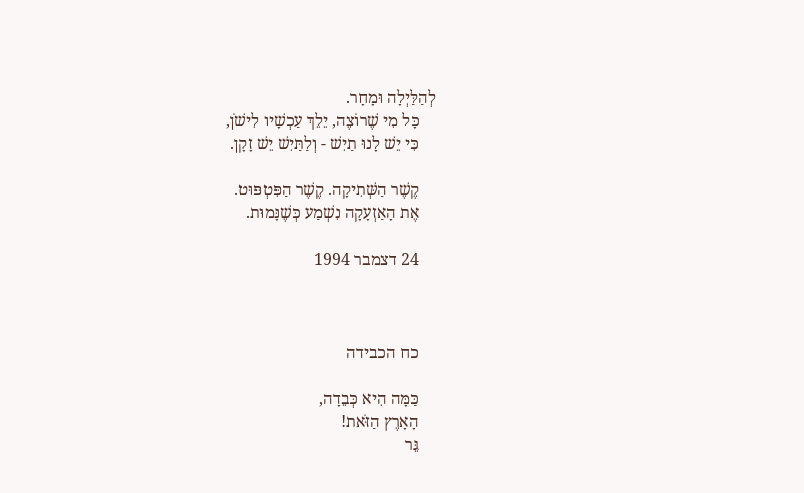לְהַלַּיְלָה וּמָחָר.
    כָּל מִי שֶׁרוֹצֶה, יֵלֵךְ עַכְשָׁיו לִישֹׁן,
    כִּי יֵשׁ לָנוּ תַיִשׁ - וְלַתַּיִשׁ יֵשׁ זָקָן.

    קֶשֶׁר הַשְּׁתִיקָה. קֶשֶׁר הַפִּטְפּוּט.
    אֶת הָאַזְעָקָה נִשְׁמַע כְּשֶׁנָּמוּת.

    24 דצמבר 1994



    כח הכבידה

    כַּמָּה הִיא כְּבֵדָה,
    הָאָרֶץ הַזֹּאת!
    גֵּר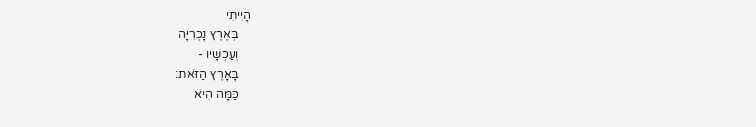הָיִיתִי
    בְּאֶרֶץ נָכְרִיָּה
    וְעַכְשָׁיו -
    בָּאָרֶץ הַזֹּאת:
    כַּמָּה הִיא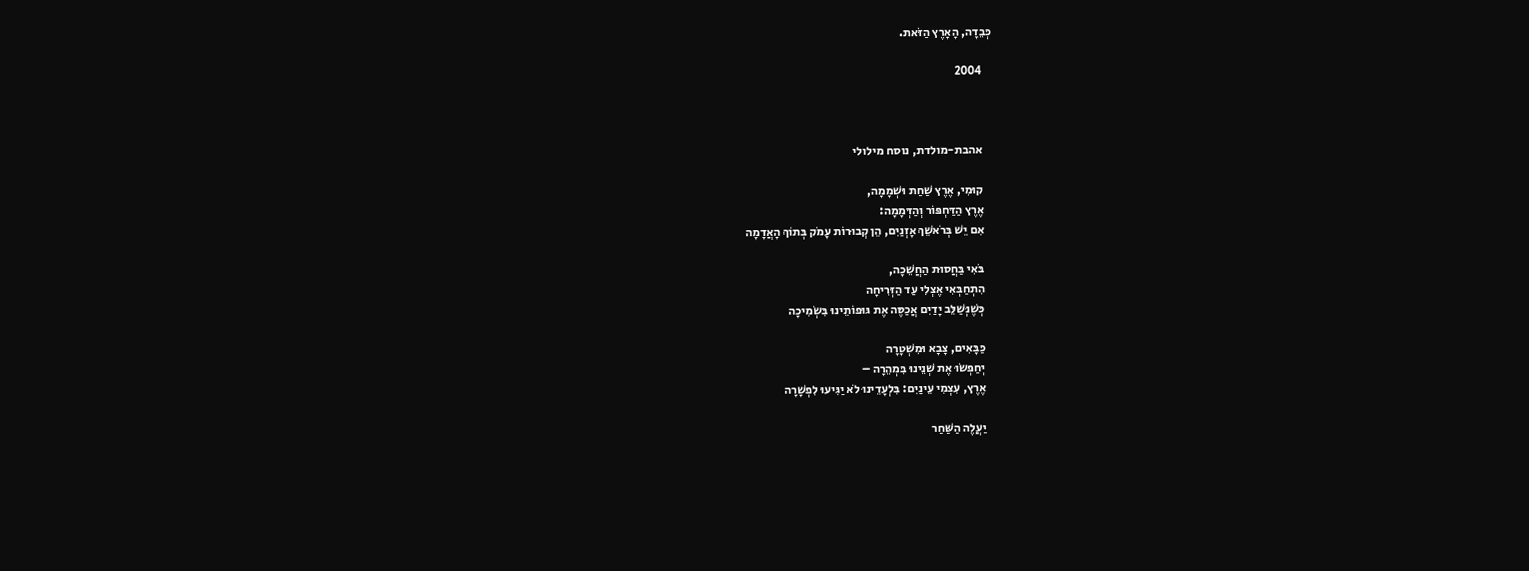כְּבֵדָה, הָאָרֶץ הַזֹּאת.

    2004



    אהבת-מולדת, נוסח מילולי

    קוּמִי, אֶרֶץ שַׁחַת וּשְׁמָמָה,
    אֶרֶץ הַדַּחְפּוֹר וְהַדְּמָמָה:
    אִם יֵשׁ בְּרֹאשֵׁךְ אָזְנַיִם, הֵן קְבוּרוֹת עָמֹק בְּתוֹךְ הָאֲדָמָה

    בֹּאִי בַּחֲסוּת הַחֲשֵׁכָה,
    הִתְחַבְּאִי אֶצְלִי עַד הַזְּרִיחָה
    כְּשֶׁנְּשַׁלֵּב יָדַיִם אֲכַסֶּה אֶת גּוּפוֹתֵינוּ בִּשְׂמִיכָה

    כַּבָּאִים, צָבָא וּמִשְׁטָרָה
    יְחַפְּשׂוּ אֶת שְׁנֵינוּ בִּמְהֵרָה –
    אֶרֶץ, עִצְמִי עֵינַיִם: בִּלְעָדֵינוּ לֹא יַגִּיעוּ לִפְשָׁרָה

    יַעֲלֶה הַשַּׁחַר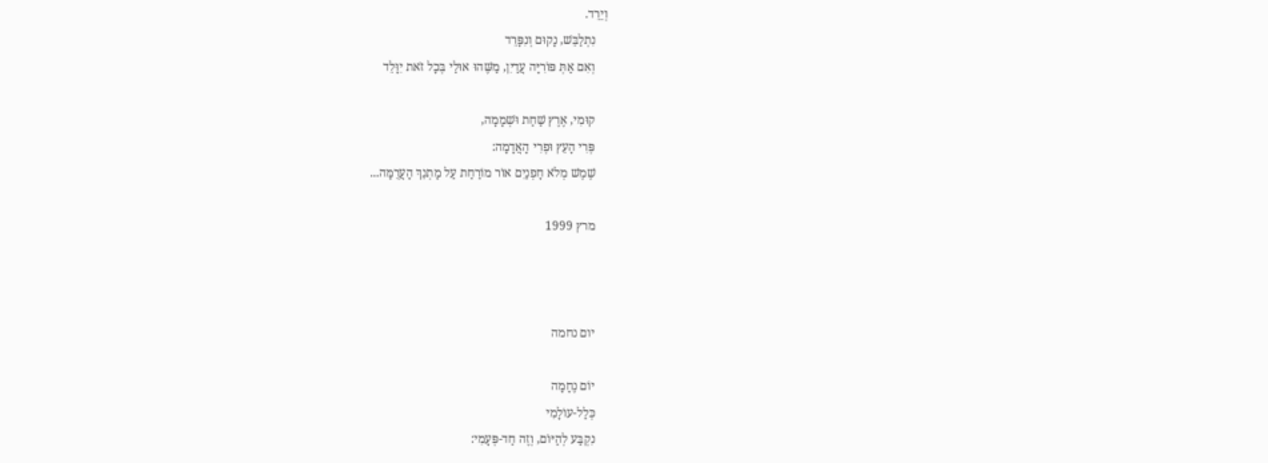וְיֵרֵד.
    נִתְלַבֵּשׁ, נָקוּם וְנִפָּרֵד
    וְאִם אַתְּ פּוֹרִיָּה עֲדַיִן, מַשֶּׁהוּ אוּלַי בְּכָל זֹאת יִוָּלֵד

    קוּמִי, אֶרֶץ שַׁחַת וּשְׁמָמָה,
    פְּרִי הָעֵץ וּפְרִי הָאֲדָמָה:
    שֶׁמֶשׁ מְלֹא חָפְנַיִם אוֹר מוֹרַחַת עַל מָתְנֵךְ הָעֲרֻמָּה...

    מרץ 1999



    יום נחמה

    יוֹם נֶחָמָה
    כְּלַל-עוֹלָמִי
    נִקְבַּע לְהַיּוֹם, וְזֶה חַד-פְּעָמִי: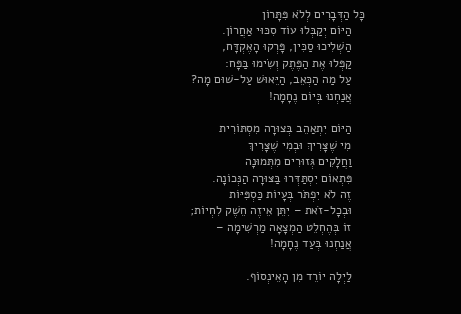כָּל הַדְּבָרִים לְלֹא פִּתָּרוֹן
    הַיּוֹם יְקַבְּלוּ עוֹד סִכּוּי אַחֲרוֹן.
    הַשְׁלִיכוּ סַכִּין, פָּרְקוּ הָאֶקְדָּח,
    קַפְּלוּ אֶת הַפֶּתֶק וְשִׂימוּ בַּפָּח:
    עַל מַה הַכְּאֵב, הַיֵּאוּשׁ עַל-שׁוּם מָה?
    אֲנַחְנוּ בְּיוֹם נֶחָמָה!

    הַיּוֹם יִתְאַהֵב בְּצוּרָה מִסְתּוֹרִית
    מִי שֶׁצָּרִיךְ וּבְמִי שֶׁצָּרִיךְ
    וַחֲלָקִים גְּזוּרִים מִתְּמוּנָה
    פִּתְאוֹם יִסְתַּדְּרוּ בַּצּוּרָה הַנְּכוֹנָה.
    זֶה לֹא יִפְתֹּר בְּעָיוֹת כַּסְפִּיּוֹת
    וּבְכָל-זֹאת – יִתֵּן אֵיזֶה חֵשֶׁק לִחְיוֹת;
    זוֹ בְּהֶחְלֵט הַמְצָאָה מַרְשִׁימָה –
    אֲנַחְנוּ בְּעַד נֶחָמָה!

    לַיְלָה יוֹרֵד מִן הָאֵינְסוֹף.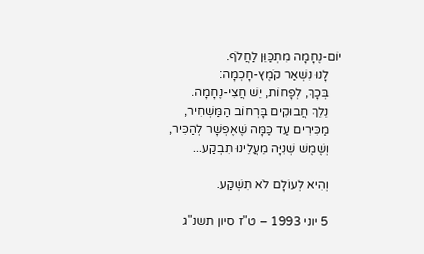יוֹם-נֶחָמָה מִתְכַּוֵּן לַחֲלֹף.
    לָנוּ נִשְׁאַר קֹמֶץ-חָכְמָה:
    בְּכָךְ, לְפָחוֹת, יֵשׁ חֲצִי-נֶחָמָה.
    נֵלֵךְ חֲבוּקִים בָּרְחוֹב הַמַּשְׁחִיר,
    מַכִּירִים עַד כַּמָּה שֶׁאֶפְשָׁר לְהַכִּיר,
    וְשֶׁמֶשׁ שְׁנִיָּה מֵעֲלֵינוּ תִבְקַע...

    וְהִיא לְעוֹלָם לֹא תִשְׁקַע.

    5 יוני 1993 – ט"ז סיון תשנ"ג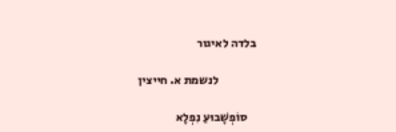בלדה לאיגור

                לנשמת א. חייצין

    סוֹפְשָׁבוּעַ נִפְלָא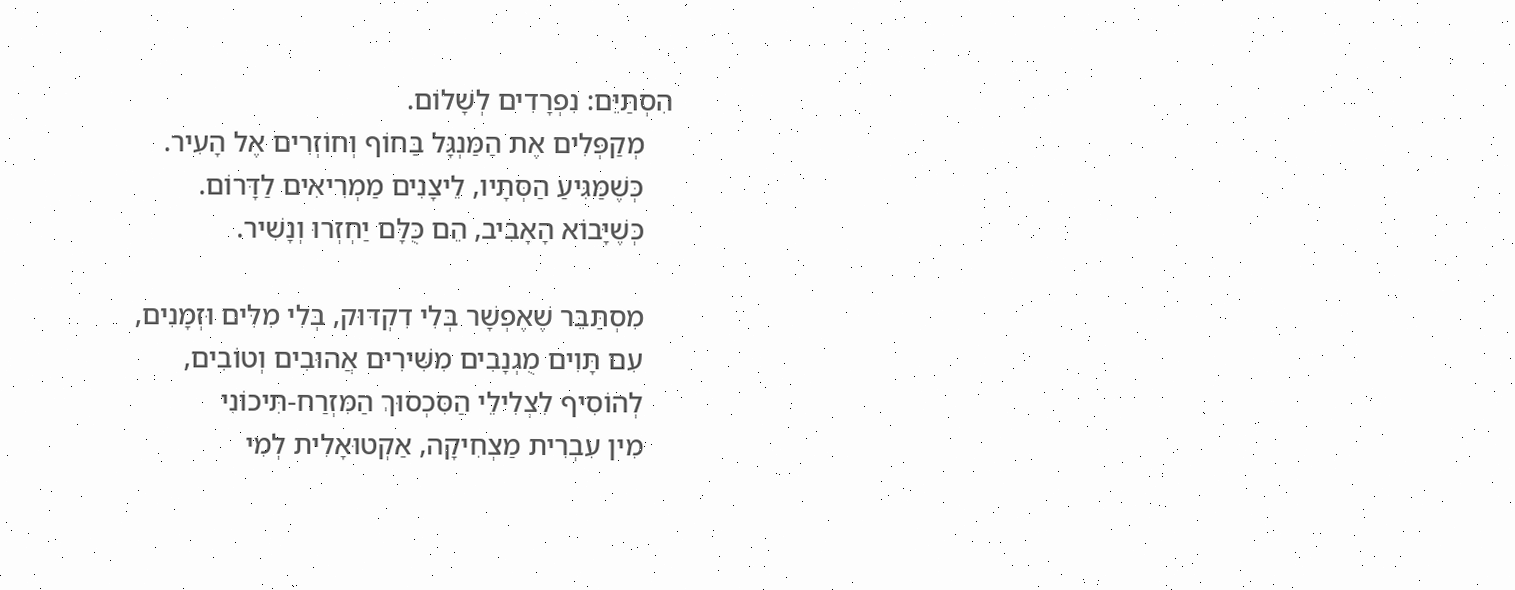הִסְתַּיֵּם: נִפְרָדִים לְשָׁלוֹם.
    מְקַפְּלִים אֶת הַמַּנְגָּל בַּחוֹף וְחוֹזְרִים אֶל הָעִיר.
    כְּשֶׁמַּגִּיעַ הַסְּתָיו, לֵיצָנִים מַמְרִיאִים לַדָּרוֹם.
    כְּשֶׁיָּבוֹא הָאָבִיב, הֵם כֻּלָּם יַחְזְרוּ וְנָשִׁיר.

    מִסְתַּבֵּר שֶׁאֶפְשָׁר בְּלִי דִקְדּוּק, בְּלִי מִלִּים וּזְמָנִים,
    עִם תָּוִים מֻגְנָבִים מִשִּׁירִים אֲהוּבִים וְטוֹבִים,
    לְהוֹסִיף לִצְלִילֵי הַסִּכְסוּךְ הַמִּזְרַח-תִּיכוֹנִי
    מִין עִבְרִית מַצְחִיקָה, אַקְטוּאָלִית לְמִי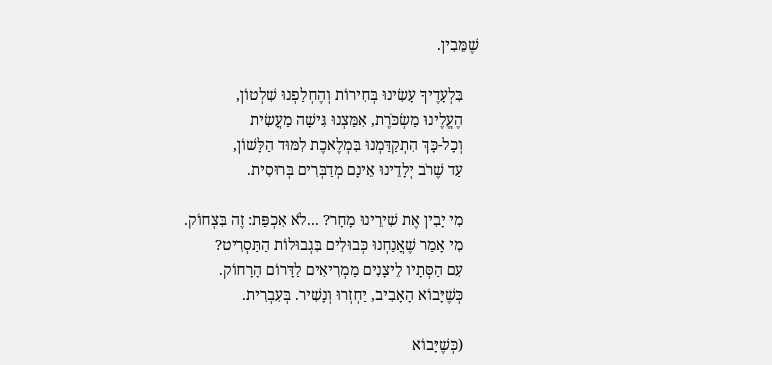שֶׁמֵּבִין.

    בִּלְעָדֶיךָ עָשִׂינוּ בְּחִירוֹת וְהֶחְלַפְנוּ שִׁלְטוֹן,
    הֶעֱלֶינוּ מַשְׂכֹּרֶת, אִמַּצְנוּ גִּישָׁה מַעֲשִׂית
    וְכָל-כָּךְ הִתְקַדַּמְנוּ בִּמְלֶאכֶת לִמּוּד הַלָּשׁוֹן,
    עַד שֶׁרֹב יְלָדֵינוּ אֵינָם מְדַבְּרִים בְּרוּסִית.

    מִי יָבִין אֶת שִׁירֵינוּ מָחָר? ...לֹא אִכְפַּת: זֶה בִּצְחוֹק.
    מִי אָמַר שֶׁאֲנַחְנוּ כְּבוּלִים בִּגְבוּלוֹת הַתַּסְרִיט?
    עִם הַסְּתָיו לֵיצָנִים מַמְרִיאִים לַדָּרוֹם הָרָחוֹק.
    כְּשֶׁיָּבוֹא הָאָבִיב, יַחְזְרוּ וְנָשִׁיר. בְּעִבְרִית.

    (כְּשֶׁיָּבוֹא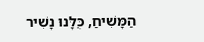הַמָּשִׁיחַ, כֻּלָּנוּ נָשִׁיר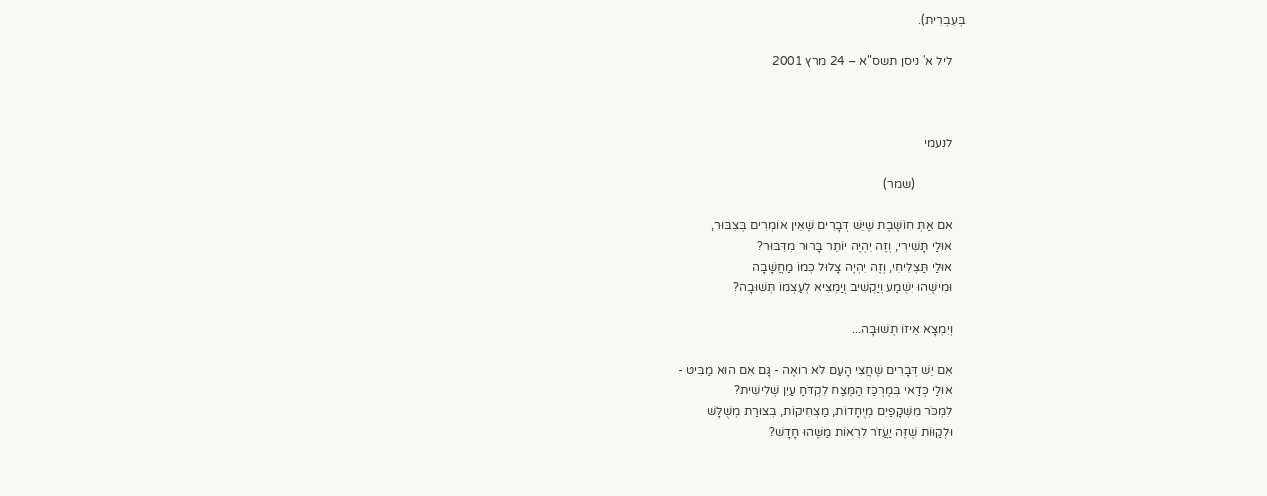בְּעִבְרִית).

    ליל א' ניסן תשס"א – 24 מרץ 2001



    לנעמי

                (שמר)

    אִם אַתְּ חוֹשֶׁבֶת שֶׁיֵּשׁ דְּבָרִים שֶׁאֵין אוֹמְרִים בְּצִבּוּר,
    אוּלַי תָּשִׁירִי, וְזֶה יִהְיֶה יוֹתֵר בָּרוּר מִדִּבּוּר?
    אוּלַי תַּצְלִיחִי, וְזֶה יִהְיֶה צָלוּל כְּמוֹ מַחֲשָׁבָה
    וּמִישֶׁהוּ יִשְׁמַע וְיַקְשִׁיב וְיַמְצִיא לְעַצְמוֹ תְּשׁוּבָה?

    וְיִמְצָא אֵיזוֹ תְשׁוּבָה...

    אִם יֵשׁ דְּבָרִים שֶׁחֲצִי הָעַם לֹא רוֹאֶה - גָּם אִם הוּא מַבִּיט -
    אוּלַי כְּדַאי בְּמֶרְכַּז הַמֶּצַח לִקְדֹּחַ עַיִן שְׁלִישִׁית?
    לִמְכֹּר מִשְׁקָפַיִם מְיֻחָדוֹת, מַצְחִיקוֹת, בְּצוּרַת מְשֻׁלָּשׁ
    וּלְקַוּוֹת שֶׁזֶּה יַעֲזֹר לִרְאוֹת מַשֶּׁהוּ חָדָשׁ?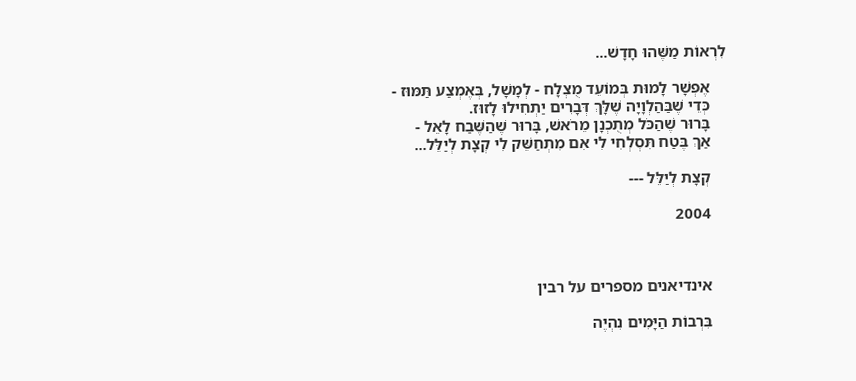לִרְאוֹת מַשֶּׁהוּ חָדָשׁ...

    אֶפְשָׁר לָמוּת בְּמוֹעֵד מֻצְלָח - לְמָשָׁל, בְּאֶמְצַע תַּמּוּז -
    כְּדֵי שֶׁבַּהַלְוָיָה שֶׁלָּךְ דְּבָרִים יַתְחִילוּ לָזוּז.
    בָּרוּר שֶׁהַכֹּל מְתֻכְנָן מֵרֹאשׁ, בָּרוּר שֶׁהַשֶּׁבַח לָאֵל -
    אַךְ בֶּטַח תִּסְלְחִי לִי אִם מִתְחַשֵּׁק לִי קְצָת לְיַלֵּל...

    קְצָת לְיַלֵּל ---

    2004



    אינדיאנים מספרים על רבין

    בִּרְבוֹת הַיָּמִים נִהְיֶה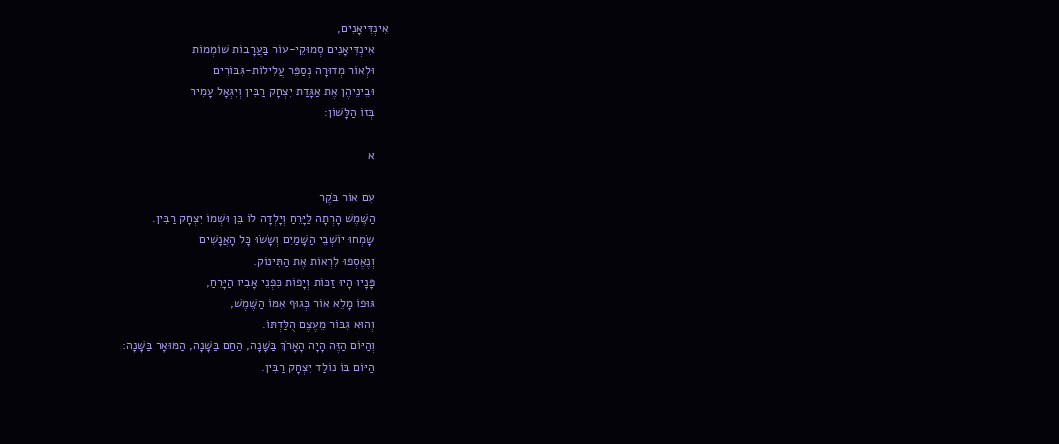אִינְדִּיאָנִים,
    אִינְדִּיאָנִים סְמוּקֵי-עוֹר בַּעֲרָבוֹת שׁוֹמְמוֹת
    וּלְאוֹר מְדוּרָה נְסַפֵּר עֲלִילוֹת-גִּבּוֹרִים
    וּבֵינֵיהֶן אֶת אַגָּדַת יִצְחָק רַבִּין וְיִגְאָל עָמִיר
    בְּזוֹ הַלָּשׁוֹן:

    א

    עִם אוֹר בֹּקֶר
    הַשֶּׁמֶשׁ הָרְתָה לַיָּרֵחַ וְיָלְדָה לוֹ בֵּן וּשְׁמוֹ יִצְחָק רַבִּין.
    שָׂמְחוּ יוֹשְׁבֵי הַשָּׁמַיִם וְשָׂשׂוּ כָּל הָאֲנָשִׁים
    וְנֶאֶסְפוּ לִרְאוֹת אֶת הַתִּינוֹק.
    פָּנָיו הָיוּ זַכּוֹת וְיָפוֹת כִּפְנֵי אָבִיו הַיָּרֵחַ,
    גּוּפוֹ מָלֵא אוֹר כְּגוּף אִמּוֹ הַשֶּׁמֶשׁ,
    וְהוּא גִבּוֹר מֵעֶצֶם הֻלַּדְתּוֹ.
    וְהַיּוֹם הַזֶּה הָיָה הָאָרֹךְ בַּשָּׁנָה, הַחַם בַּשָּׁנָה, הַמּוּאָר בַּשָּׁנָה:
    הַיּוֹם בּוֹ נוֹלַד יִצְחָק רַבִּין.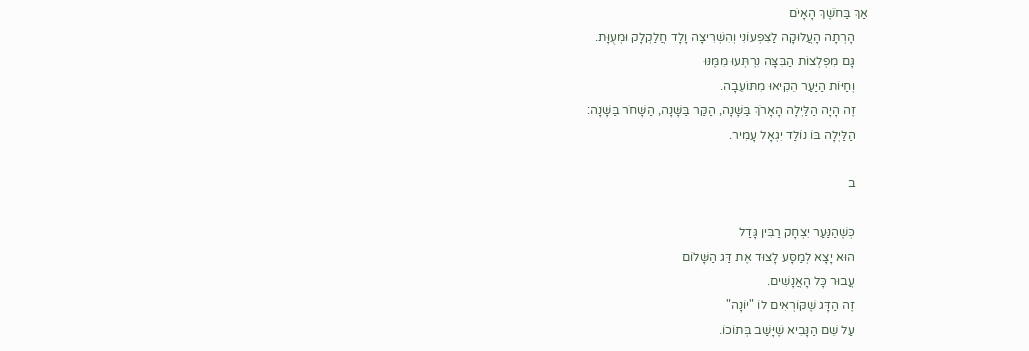אַךְ בַּחֹשֶׁךְ הָאָיֹם
    הָרְתָה הָעֲלוּקָה לַצִּפְעוֹנִי וְהִשְׁרִיצָה וָלָד חֲלַקְלָק וּמְעֻוָּת.
    גָּם מִפְלְצוֹת הַבִּצָּה נִרְתְּעוּ מִמֶּנּוּ
    וְחַיּוֹת הַיַּעַר הֵקִיאוּ מִתּוֹעֵבָה.
    זֶה הָיָה הַלַּיְלָה הָאָרֹךְ בַּשָּׁנָה, הַקַּר בַּשָּׁנָה, הַשָּׁחֹר בַּשָּׁנָה:
    הַלַּיְלָה בּוֹ נוֹלַד יִגְאָל עָמִיר.

    ב

    כְּשֶׁהַנַּעַר יִצְחָק רַבִּין גָּדַל
    הוּא יָצָא לְמַסָּע לָצוּד אֶת דַּג הַשָּׁלוֹם
    עֲבוּר כָּל הָאֲנָשִׁים.
    זֶה הַדָּג שֶׁקּוֹרְאִים לוֹ "יוֹנָה"
    עַל שֵׁם הַנָּבִיא שֶׁיָּשַׁב בְּתוֹכוֹ.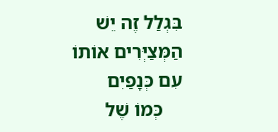בִּגְלַל זֶה יֵשׁ הַמְּצַיְּרִים אוֹתוֹ עִם כְּנָפַיִם
    כְּמוֹ שֶׁל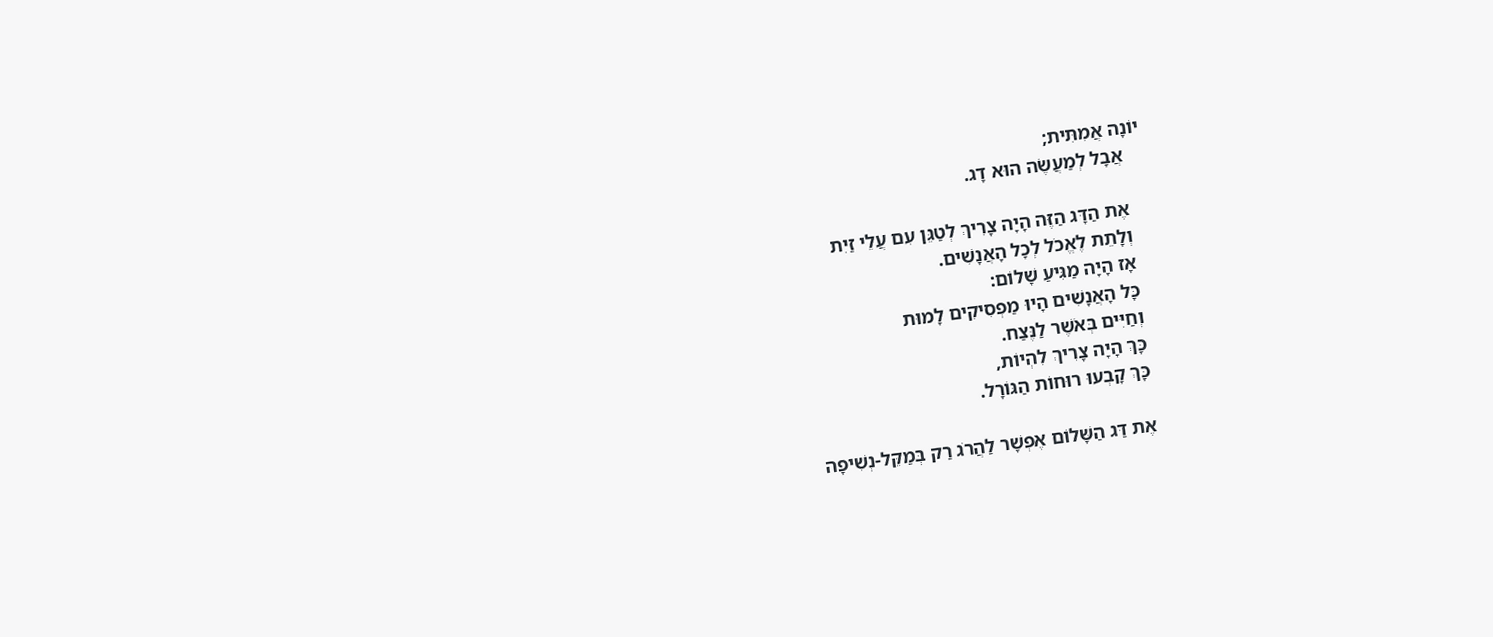יוֹנָה אֲמִתִּית;
    אֲבָל לְמַעֲשֶׂה הוּא דָג.

    אֶת הַדָּג הַזֶּה הָיָה צָרִיךְ לְטַגֵּן עִם עֲלֵי זַיִת
    וְלָתֵת לֶאֱכֹל לְכָל הָאֲנָשִׁים.
    אָז הָיָה מַגִּיעַ שָׁלוֹם:
    כָּל הָאֲנָשִׁים הָיוּ מַפְסִיקִים לָמוּת
    וְחַיִּים בְּאֹשֶׁר לַנֶּצַח.
    כָּךְ הָיָה צָרִיךְ לִהְיוֹת,
    כָּךְ קָבְעוּ רוּחוֹת הַגּוֹרָל.

    אֶת דַּג הַשָּׁלוֹם אֶפְשָׁר לַהֲרֹג רַק בְּמַקֵּל-נְשִׁיפָה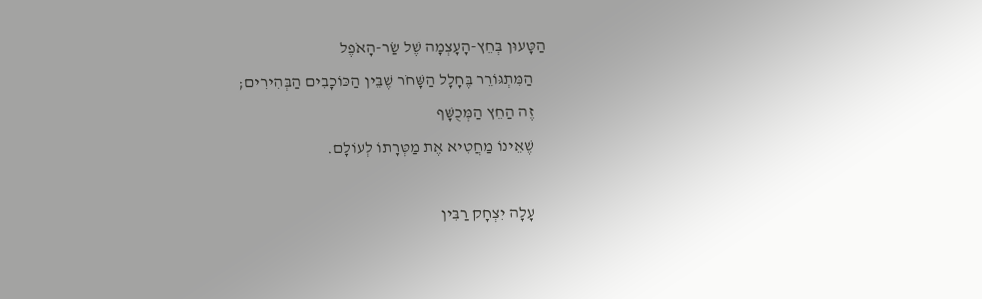הַטָּעוּן בְּחֵץ-הָעָצְמָה שֶׁל שַׂר-הָאֹפֶל
    הַמִּתְגּוֹרֵר בֶּחָלָל הַשָּׁחֹר שֶׁבֵּין הַכּוֹכָבִים הַבְּהִירִים;
    זֶה הַחֵץ הַמְּכֻשָּׁף
    שֶׁאֵינוֹ מַחֲטִיא אֶת מַטְּרָתוֹ לְעוֹלָם.

    עָלָה יִצְחָק רַבִּין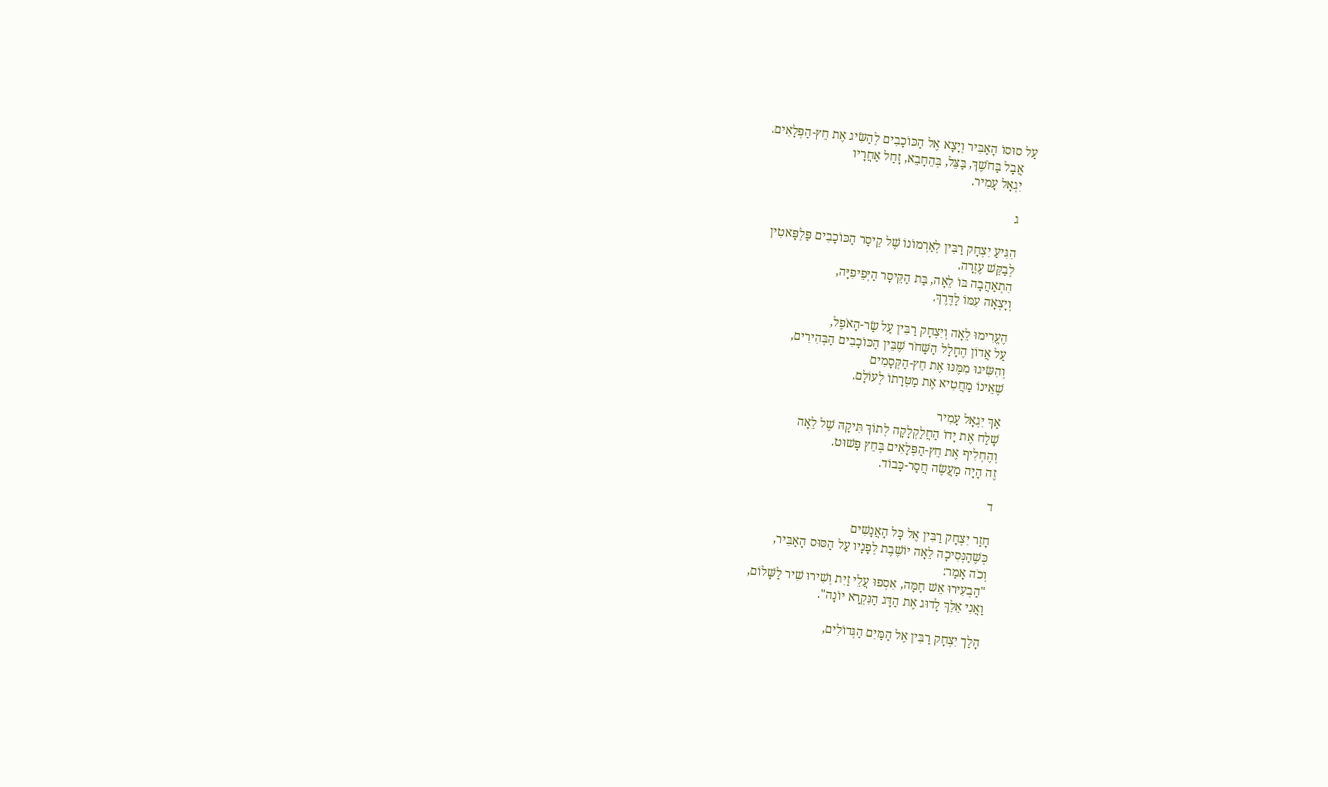עַל סוּסוֹ הָאַבִּיר וְיָצָא אֶל הַכּוֹכָבִים לְהַשִּׂיג אֶת חֵץ-הַפְּלָאִים.
    אֲבָל בַּחֹשֶׁךְ, בַּצֵּל, בְּהֵחָבֵא, זָחַל אַחֲרָיו
    יִגְאָל עָמִיר.

    ג

    הִגִּיעַ יִצְחָק רַבִּין לְאַרְמוֹנוֹ שֶׁל קֵיסַר הַכּוֹכָבִים פַּלְפָּאטִין
    לְבַקֵּשׁ עֶזְרָה.
    הִתְאַהֲבָה בּוֹ לֵאָה, בַּת הַקֵּיסָר הַיְּפֵיפִיָּה,
    וְיָצְאָה עִמּוֹ לַדֶּרֶךְ.

    הֶעֱרִימוּ לֵאָה וְיִצְחָק רַבִּין עַל שַׂר-הָאֹפֶל,
    עַל אֲדוֹן הֶחָלָל הַשָּׁחֹר שֶׁבֵּין הַכּוֹכָבִים הַבְּהִירִים,
    וְהִשִּׂיגוּ מִמֶּנּוּ אֶת חֵץ-הַקְּסָמִים
    שֶׁאֵינוֹ מַחֲטִיא אֶת מַטְּרָתוֹ לְעוֹלָם.

    אַךְ יִגְאָל עָמִיר
    שָׁלַח אֶת יָדוֹ הַחֲלַקְלָקָה לְתוֹךְ תִּיקָהּ שֶׁל לֵאָה
    וְהֶחְלִיף אֶת חֵץ-הַפְּלָאִים בְּחֵץ פָּשׁוּט.
    זֶה הָיָה מַעֲשֶׂה חֲסַר-כָּבוֹד.

    ד

    חָזַר יִצְחָק רַבִּין אֶל כָּל הָאֲנָשִׁים
    כְּשֶׁהַנְּסִיכָה לֵאָה יוֹשֶׁבֶת לְפָנָיו עַל הַסּוּס הָאַבִּיר,
    וְכֹה אָמַר:
    "הַבְעִירוּ אֵשׁ חַמָּה, אִסְפוּ עֲלֵי זַיִת וְשִׁירוּ שִׁיר לַשָּׁלוֹם,
    וַאֲנִי אֵלֵךְ לָדוּג אֶת הַדָּג הַנִּקְרָא יוֹנָה".

    הָלַך יִצְחָק רַבִּין אֶל הַמַּיִם הַגְּדוֹלִים,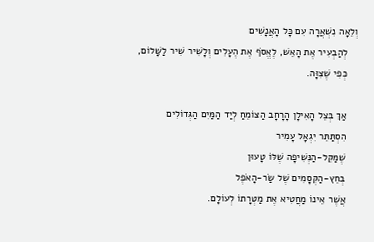וְלֵאָה נִשְׁאֲרָה עִם כָּל הָאֲנָשִׁים
    לְהַבְעִיר אֶת הָאֵשׁ, לֶאֱסֹף אֶת הֶעָלִים וְלָשִׁיר שִׁיר לַשָּׁלוֹם,
    כְּפִי שֶׁצִּוָּה.

    אַךְ בְּצֵל הָאִילָן הָרָחָב הַצּוֹמֵחַ לְיַד הַמַּיִם הַגְּדוֹלִים
    הִסְתַּתֵּר יִגְאָל עָמִיר
    שֶׁמַּקֵּל-הַנְּשִׁיפָה שֶׁלּוֹ טָעוּן
    בְּחֵץ-הַקְּסָמִים שֶׁל שַׂר-הָאֹפֶל
    אֲשֶׁר אֵינוֹ מַחֲטִיא אֶת מַטְּרָתוֹ לְעוֹלָם.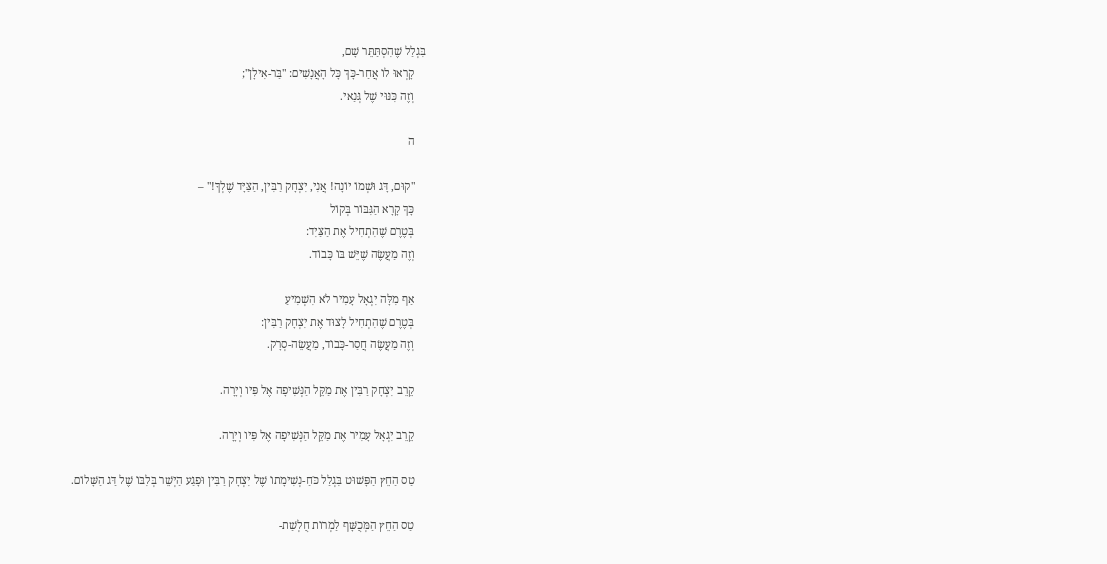בִּגְלַל שֶׁהִסְתַּתֵּר שָׁם,
    קָרְאוּ לוֹ אֲחַר-כָּךְ כָּל הָאֲנָשִׁים: "בַּר-אִילָן";
    וְזֶה כִּנּוּי שֶׁל גְּנַאי.

    ה

    "קוּם, דָּג וּשְׁמוֹ יוֹנָה! אֲנִי, יִצְחָק רַבִּין, הַצַּיָּד שֶׁלְךָ!" –
    כָּךְ קָרָא הַגִּבּוֹר בְּקוֹל
    בְּטֶרֶם שֶׁהִתְחִיל אֶת הַצַּיִד:
    וְזֶה מַעֲשֶׂה שֶׁיֵּשׁ בּוֹ כָּבוֹד.

    אַף מִלָּה יִגְאָל עָמִיר לֹא הִשְׁמִיעַ
    בְּטֶרֶם שֶׁהִתְחִיל לָצוּד אֶת יִצְחָק רַבִּין:
    וְזֶה מַעֲשֶׂה חֲסַר-כָּבוֹד, מַעֲשֵׂה-סְרָק.

    קֵרֵב יִצְחָק רַבִּין אֶת מַקֵּל הַנְּשִׁיפָה אֶל פִּיו וְיָרָה.

    קֵרֵב יִגְאָל עָמִיר אֶת מַקֵּל הַנְּשִׁיפָה אֶל פִּיו וְיָרָה.

    טַס הַחֵץ הַפָּשׁוּט בִּגְלַל כֹּחַ-נְשִׁימָתוֹ שֶׁל יִצְחָק רַבִּין וּפָגַע הַיְשֵׁר בְּלִבּוֹ שֶׁל דַּג הַשָּׁלוֹם.

    טַס הַחֵץ הַמְּכֻשָּׁף לַמְרוֹת חֻלְשַׁת-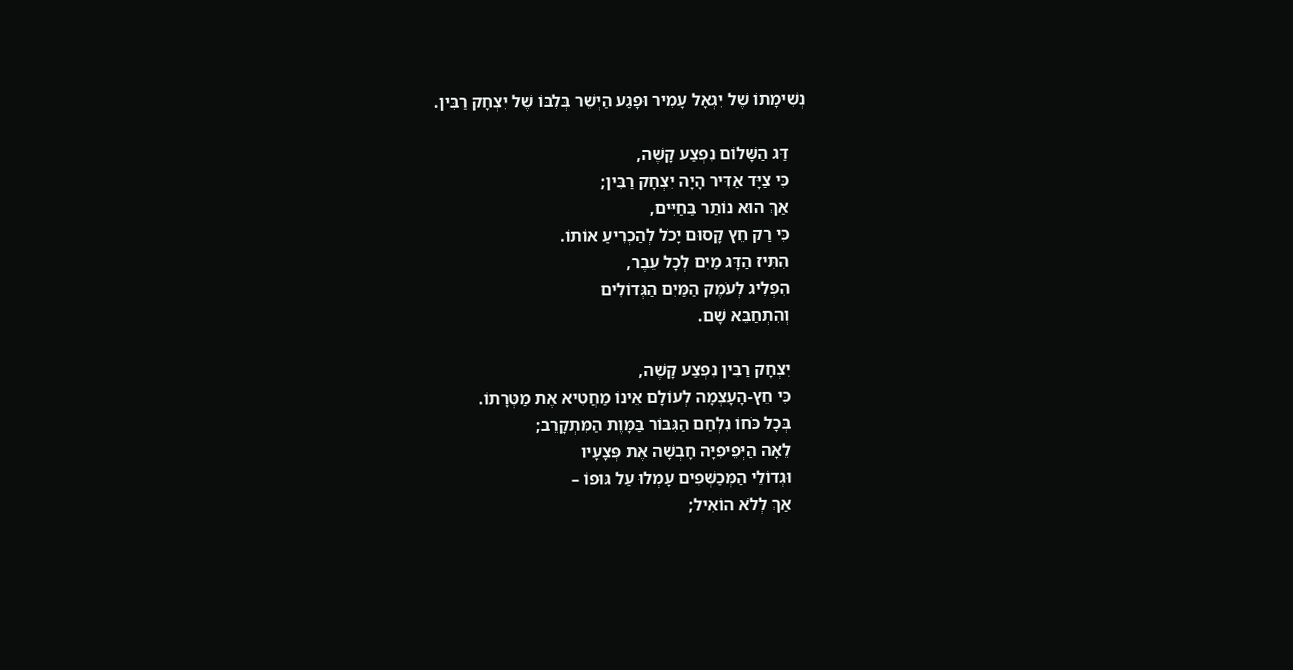נְשִׁימָתוֹ שֶׁל יִגְאָל עָמִיר וּפָגַע הַיְשֵׁר בְּלִבּוֹ שֶׁל יִצְחָק רַבִּין.

    דַּג הַשָּׁלוֹם נִפְצַע קָשֶׁה,
    כִּי צַיָּד אַדִּיר הָיָה יִצְחָק רַבִּין;
    אַךְ הוּא נוֹתַר בַּחַיִּים,
    כִּי רַק חֵץ קָסוּם יָכֹל לְהַכְרִיעַ אוֹתוֹ.
    הִתִּיז הַדָּג מַיִם לְכָל עֵבֶר,
    הִפְלִיג לְעֹמֶק הַמַּיִם הַגְּדוֹלִים
    וְהִתְחַבֵּא שָׁם.

    יִצְחָק רַבִּין נִפְצַע קָשֶׁה,
    כִּי חֵץ-הָעָצְמָה לְעוֹלָם אֵינוֹ מַחֲטִיא אֶת מַטְּרָתוֹ.
    בְּכָל כֹּחוֹ נִלְחַם הַגִּבּוֹר בַּמָּוֶת הַמִּתְקָרֵב;
    לֵאָה הַיְּפֵיפִיָּה חָבְשָׁה אֶת פְּצָעָיו
    וּגְדוֹלֵי הַמְּכַשְּׁפִים עָמְלוּ עַל גּוּפוֹ –
    אַךְ לְלֹא הוֹאִיל;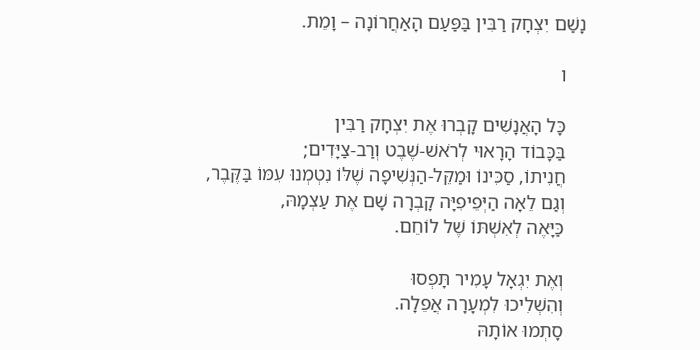נָשַׁם יִצְחָק רַבִּין בַּפַּעַם הָאַחֲרוֹנָה – וָמֵת.

    ו

    כָּל הָאֲנָשִׁים קָבְרוּ אֶת יִצְחָק רַבִּין
    בַּכָּבוֹד הָרָאוּי לְרֹאשׁ-שֶׁבֶט וְרַב-צַיָּדִים;
    חֲנִיתוֹ, סַכִּינוֹ וּמַקֵּל-הַנְּשִׁיפָה שֶׁלּוֹ נִטְמְנוּ עִמּוֹ בַּקֶּבֶר,
    וְגַם לֵאָה הַיְּפֵיפִיָּה קָבְרָה שָׁם אֶת עַצְמָהּ,
    כַּיָּאֶה לְאִשְׁתּוֹ שֶׁל לוֹחֵם.

    וְאֶת יִגְאָל עָמִיר תָּפְסוּ
    וְהִשְׁלִיכוּ לִמְעָרָה אֲפֵלָה.
    סָתְמוּ אוֹתָהּ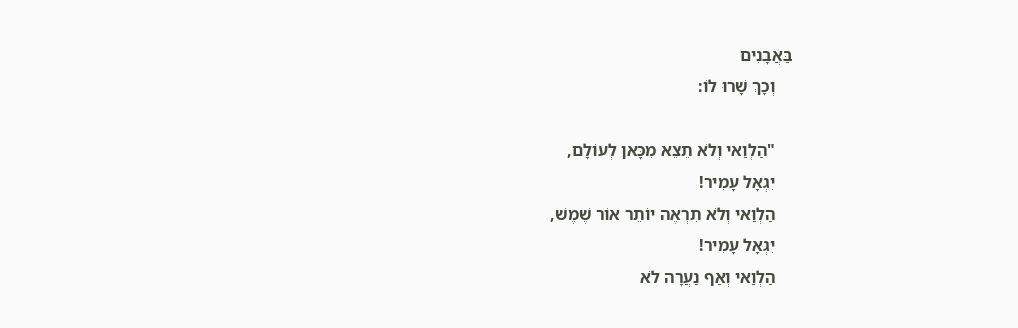בַּאֲבָנִים
    וְכָךְ שָׁרוּ לוֹ:

    "הַלְוַאי וְלֹא תֵצֵא מִכָּאן לְעוֹלָם,
    יִגְאָל עָמִיר!
    הַלְוַאי וְלֹא תִרְאֶה יוֹתֵר אוֹר שֶׁמֶשׁ,
    יִגְאָל עָמִיר!
    הַלְוַאי וְאַף נַעֲרָה לֹא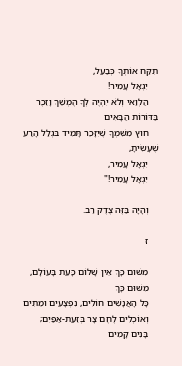תִקַּח אוֹתְךָ כְּבַעַל,
    יִגְאָל עָמִיר!
    הַלְוַאי וְלֹא יִהְיֶה לְךָ הֶמְשֵׁךְ וָזֵכֶר בַּדּוֹרוֹת הַבָּאִים
    חוּץ מִשִּׁמְךָ שֶׁיִּזָּכֵר תָּמִיד בּגְלַל הָרַע שֶׁעָשִׂיתָ,
    יִגְאָל עָמִיר,
    יִגְאָל עָמִיר!"

    וְהָיָה בַּזֶּה צֶדֶק רַב.

    ז

    מִשּׁוּם כָּךְ אֵין שָׁלוֹם כָּעֵת בָּעוֹלָם,
    מִשּׁוּם כָּךְ
    כָּל הָאֲנָשִׁים חוֹלִים, נִפְצָעִים וּמֵתִים
    וְאוֹכְלִים לֶחֶם צָר בְּזֵעַת-אַפַּיִם;
    בָּנִים קָמִים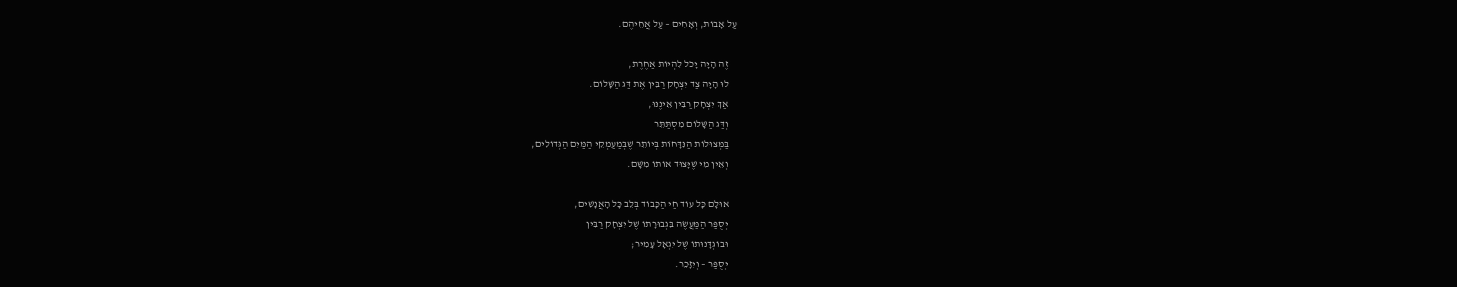עַל אָבוֹת, וְאָחִים – עַל אֲחֵיהֶם.

    זֶה הָיָה יָכֹל לִהְיוֹת אַחֶרֶת,
    לוּ הָיָה צַד יִצְחָק רַבִּין אֶת דַּג הַשָּׁלוֹם.
    אַךְ יִצְחָק רַבִּין אֵינֶנּוּ,
    וְדַּג הַשָּׁלוֹם מִסְתַּתֵּר
    בַּמְּצוּלוֹת הַנִּדָּחוֹת בְּיוֹתֵר שֶׁבְּמַעַמְקֵי הַמַּיִם הַגְּדוֹלִים,
    וְאֵין מִי שֶׁיָּצוּד אוֹתוֹ מִשָּׁם.

    אוּלָם כָּל עוֹד חַי הַכָּבוֹד בְּלֵב כָּל הָאֲנָשִׁים,
    יְסֻפַּר הַמַּעֲשֶׂה בִּגְבוּרָתוֹ שֶׁל יִצְחָק רַבִּין
    וּבוֹגְדָּנוּתוֹ שֶׁל יִגְאָל עָמִיר;
    יְסֻפַּר – וְיִזָּכֵר.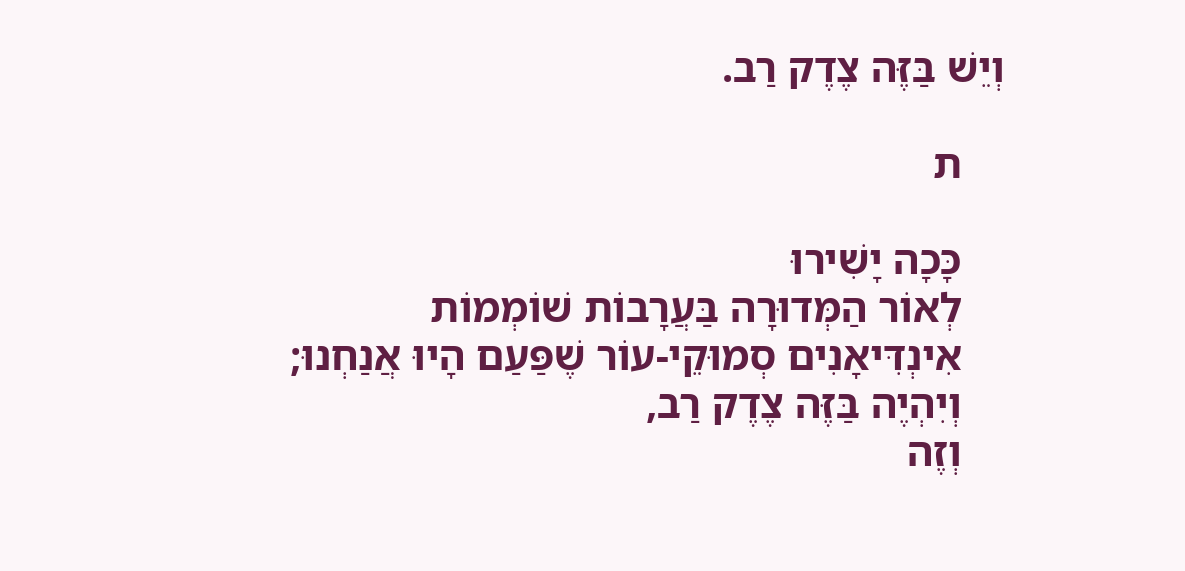וְיֵשׁ בַּזֶּה צֶדֶק רַב.

    ת

    כָּכָה יָשִׁירוּ
    לְאוֹר הַמְּדוּרָה בַּעֲרָבוֹת שׁוֹמְמוֹת
    אִינְדִּיאָנִים סְמוּקֵי-עוֹר שֶׁפַּעַם הָיוּ אֲנַחְנוּ;
    וְיִהְיֶה בַּזֶּה צֶדֶק רַב,
    וְזֶה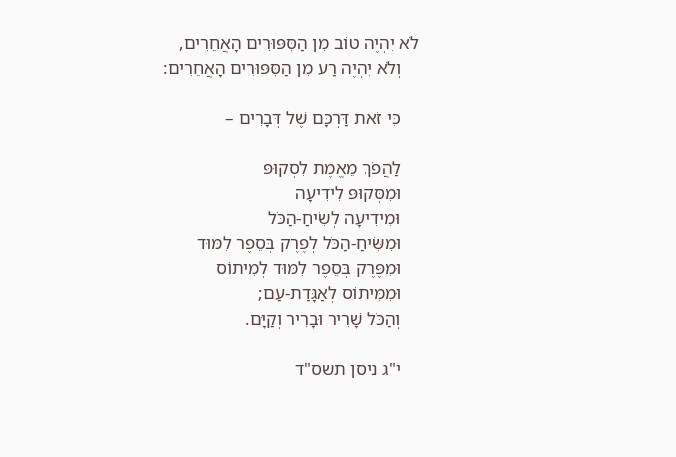לֹא יִהְיֶה טוֹב מִן הַסִּפּוּרִים הָאֲחֵרִים,
    וְלֹא יִהְיֶה רַע מִן הַסִּפּוּרִים הָאֲחֵרִים:

    כִּי זֹאת דַּרְכָּם שֶׁל דְּבָרִים –

    לַהֲפֹךְ מֵאֱמֶת לִסְקוּפּ
    וּמִסְּקוּפּ לִידִיעָה
    וּמִידִיעָה לְשִׂיחַ-הַכֹּל
    וּמִשִּׂיחַ-הַכֹּל לְפֶרֶק בְּסֵפֶר לִמּוּד
    וּמִפֶּרֶק בְּסֵפֶר לִמּוּד לְמִיתוֹס
    וּמִמִּיתוֹס לְאַגָּדַת-עַם;
    וְהַכֹּל שָׁרִיר וּבָרִיר וְקַיָּם.

    י"ג ניסן תשס"ד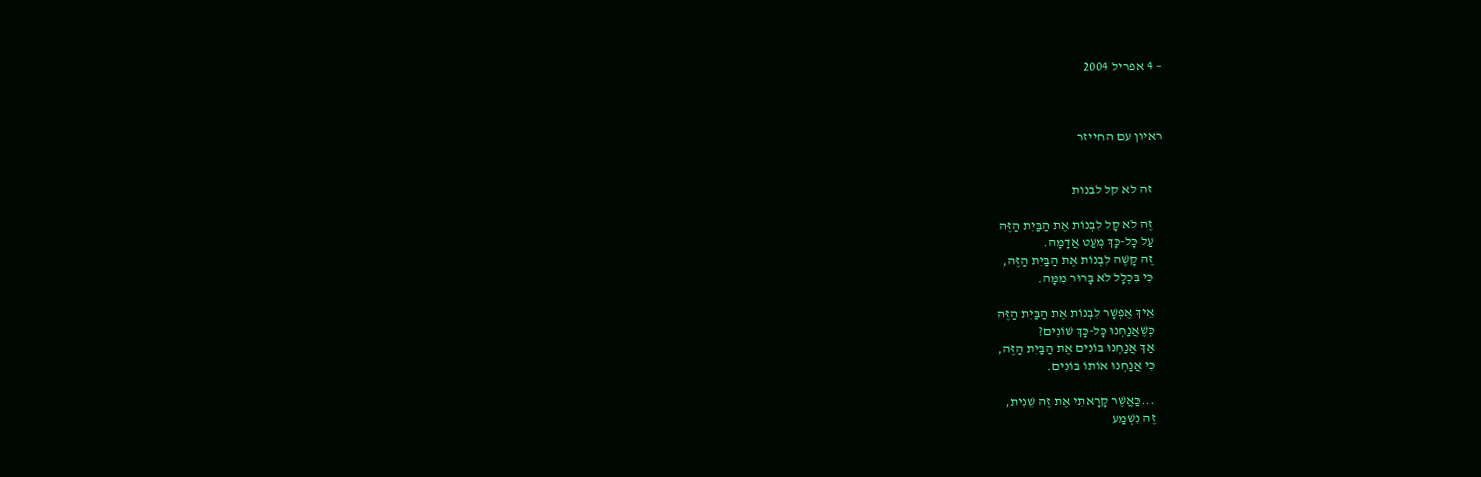– 4 אפריל 2004



ראיון עם החייזר


    זה לא קל לבנות

    זֶה לֹא קָל לִבְנוֹת אֶת הַבַּיִת הַזֶּה
    עַל כָּל-כָּךְ מְעַט אֲדָמָה.
    זֶה קָשֶׁה לִבְנוֹת אֶת הַבַּיִת הַזֶּה,
    כִּי בִּכְלָל לֹא בָּרוּר מִמָּה.

    אֵיךְ אֶפְשָׁר לִבְנוֹת אֶת הַבַּיִת הַזֶּה
    כְּשֶׁאֲנַחְנוּ כָּל-כָּךְ שׁוֹנִים?
    אַךְ אֲנַחְנוּ בּוֹנִים אֶת הַבַּיִת הַזֶּה,
    כִּי אֲנַחְנוּ אוֹתוֹ בּוֹנִים.

    ...כַּאֲשֶׁר קָרָאתִי אֶת זֶה שֵׁנִית,
    זֶה נִשְׁמַע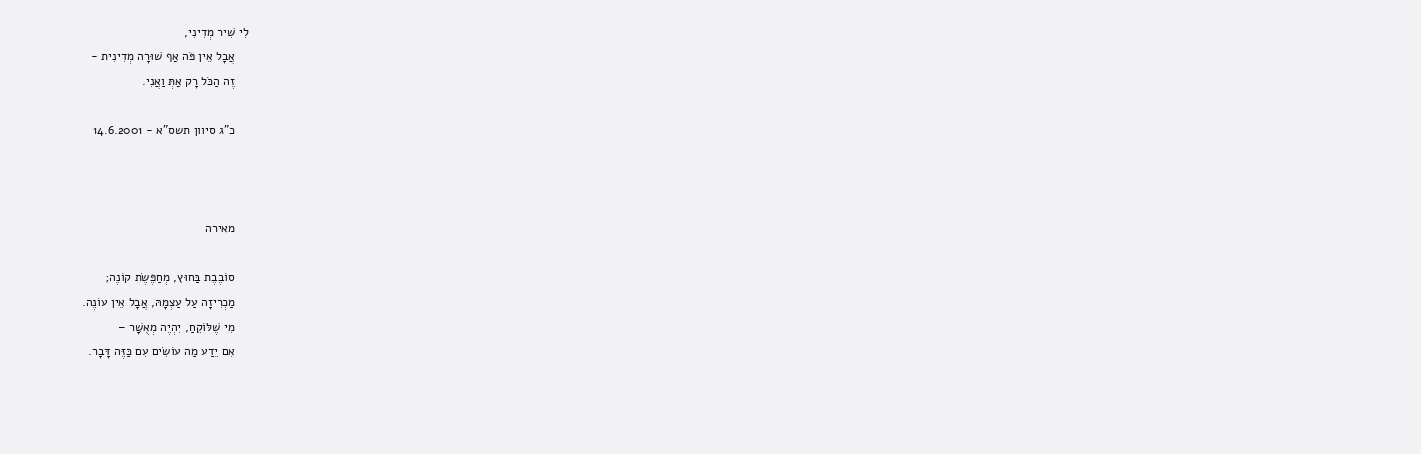לִי שִׁיר מְדִינִי,
    אֲבָל אֵין פֹּה אַף שׁוּרָה מְדִינִית -
    זֶה הַכֹּל רָק אַתְּ וַאֲנִי.

    כ"ג סיוון תשס"א - 14.6.2001



    מאירה

    סוֹבֶבֶת בַּחוּץ, מְחַפֶּשֶׂת קוֹנֶה;
    מַכְרִיזָה עַל עַצְמָהּ, אֲבָל אֵין עוֹנֶה.
    מִי שֶׁלּוֹקֵחַ, יִהְיֶה מְאֻשָּׁר –
    אִם יֵדַע מַה עוֹשִׂים עִם כַּזֶּה דָּבָר.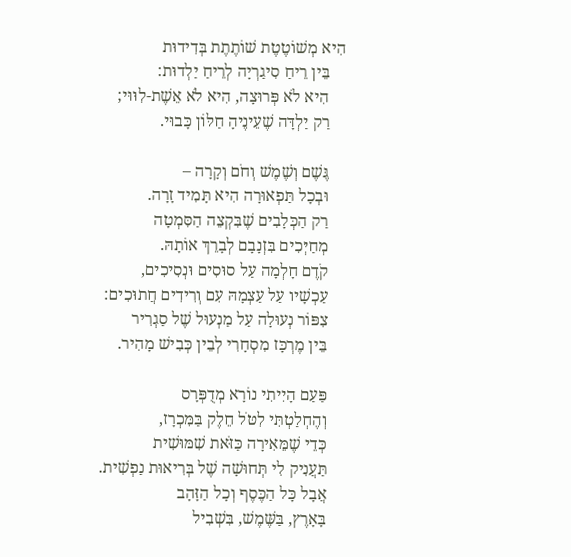הִיא מְשׁוֹטֶטֶת שׁוֹתֶתֶת בְּדִידוּת
    בֵּין רֵיחַ סִיגַרְיָה לְרֵיחַ יַלְדוּת:
    הִיא לֹא פְּרוּצָה, הִיא לֹא אֵשֶׁת-לִוּוּי;
    רַק יַלְדָּה שֶׁעֵינֶיהָ חַלּוֹן כָּבוּי.

    גֶּשֶׁם וְשֶׁמֶשׁ וְחֹם וְקָרָה –
    וּבְכָל תַּפְאוּרָה הִיא תָּמִיד זָרָה.
    רַק הַכְּלָבִים שֶׁבִּקְצֵה הַסִּמְטָה
    מְחַיְּכִים בִּזְנָבָם לְבָרֵךְ אוֹתָהּ.
    קֹדֶם חָלְמָה עַל סוּסִים וּנְסִיכִים,
    עַכְשָׁיו עַל עַצְמָהּ עִם וְרִידִים חֲתוּכִים:
    צִפּוֹר נְעוּלָה עַל מַנְעוּל שֶׁל סַגְרִיר
    בֵּין מֶרְכָּז מִסְחָרִי לְבֵין כְּבִישׁ מָהִיר.

    פַּעַם הָיִיתִי נוֹרָא מְדֻפְּרָס
    וְהֶחְלַטְתִּי לִטֹּל חֵלֶק בַּמִּכְרָז,
    כְּדֵי שֶׁמֵּאִירָה כַּזֹּאת שִׁמּוּשִׁית
    תַּעֲנִיק לִי תְּחוּשָׁה שֶׁל בְּרִיאוּת נַפְשִׁית.
    אֲבָל כָּל הַכֶּסֶף וְכָל הַזָּהָב
    בָּאָרֶץ, בַּשֶּׁמֶשׁ, בִּשְׁבִיל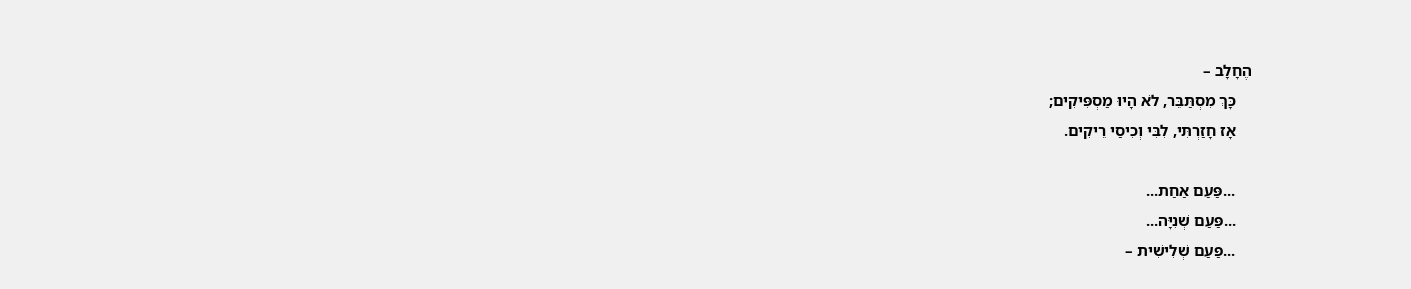הֶחָלָב –
    כָּךְ מִסְתַּבֵּר, לֹא הָיוּ מַסְפִּיקִים;
    אָז חָזַרְתִּי, לִבִּי וְכִיסַי רֵיקִים.

    ...פַּעַם אַחַת...
    ...פַּעַם שְׁנִיָּה...
    ...פַּעַם שְׁלִישִׁית –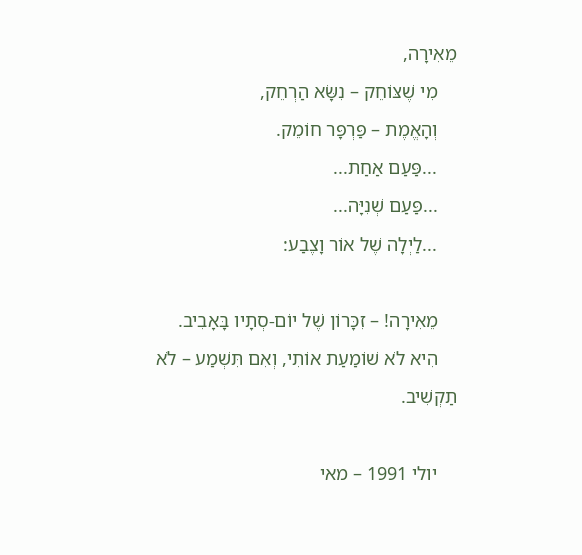מֵאִירָה,
    מִי שֶׁצּוֹחֵק – נִשָּׂא הַרְחֵק,
    וְהָאֱמֶת – פַּרְפָּר חוֹמֵק.
    ...פַּעַם אַחַת...
    ...פַּעַם שְׁנִיָּה...
    ...לַיְלָה שֶׁל אוֹר וָצֶבַע:

    מֵאִירָה! – זִכָּרוֹן שֶׁל יוֹם-סְתָיו בָּאָבִיב.
    הִיא לֹא שׁוֹמַעַת אוֹתִי, וְאִם תִּשְׁמַע – לֹא תַקְשִׁיב.

    יולי 1991 – מאי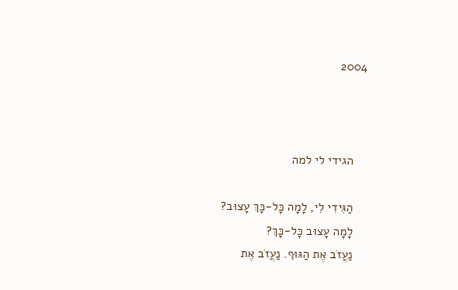2004



    הגידי לי למה

    הַגִּידִי לִי, לָמָה כָּל-כָּךְ עָצוּב?
    לָמָה עָצוּב כָּל-כָּךְ?
    נַעֲזֹב אֶת הַגּוּף. נַעֲזֹב אֶת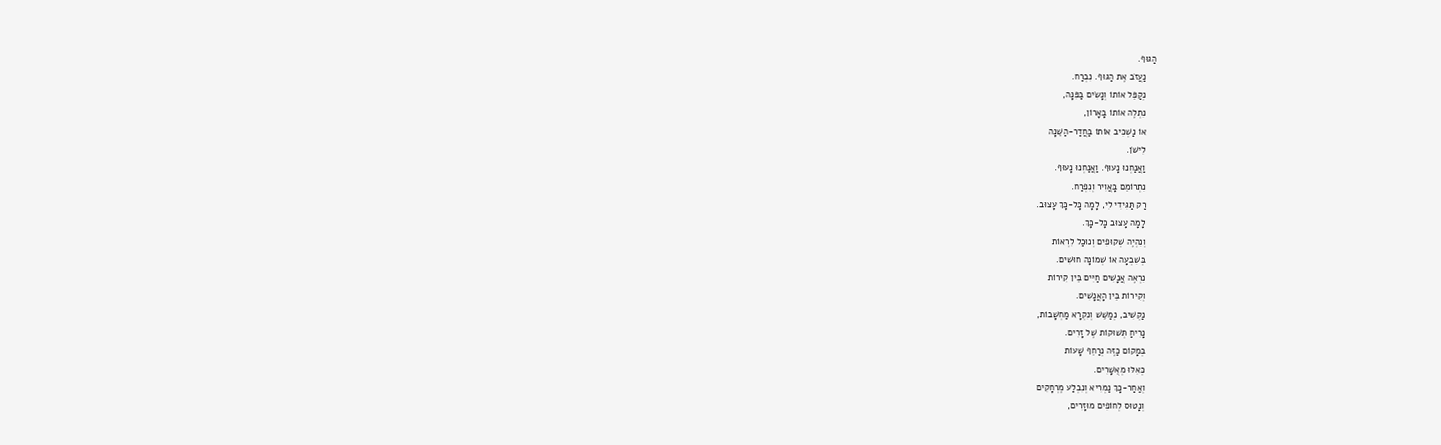הַגּוּף.
    נַעֲזֹב אֶת הַגּוּף. נִבְרַח.
    נְקַפֵּל אוֹתוֹ וְנָשִׂים בַּפִּנָּה,
    נִתְלֶה אוֹתוֹ בָּאָרוֹן,
    אוֹ נַשְׁכִּיב אוֹתוֹ בַּחֲדַר-הַשֵּׁנָה
    לִישֹׁן.
    וַאֲנַחְנוּ נָעוּף. וַאֲנַחְנוּ נָעוּף.
    נִתְרוֹמֵם בָּאֲוִיר וְנִפְרַח.
    רַק תַּגִּידִי לִי, לָמָה כָּל-כָּךְ עָצוּב.
    לָמָה עָצוּב כָּל-כָּךְ.
    וְנִהְיֶה שְׁקוּפִים וְנוּכַל לִרְאוֹת
    בְּשִׁבְעָה אוֹ שְׁמוֹנָה חוּשִׁים.
    נִרְאֶה אֲנָשִׁים חַיִּים בֵּין קִירוֹת
    וְקִירוֹת בֵּין הָאֲנָשִׁים.
    נַקְשִׁיב, נְמַשֵּׁשׁ וְנִקְרָא מַחְשָׁבוֹת,
    נָרִיחַ תְּשׁוּקוֹת שֶׁל זָרִים.
    בְּמָקוֹם כַּזֶּה נְרַחֵף שָׁעוֹת
    כְּאִלּוּ מְאֻשָּׁרִים.
    וְאַחַר-כָּךְ נַמְרִיא וְנִבְלַע מֶרְחָקִים
    וְנָטוּס לְחוֹפִים מוּזָרִים,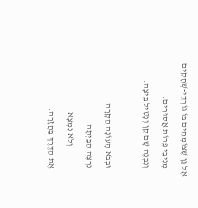אֶל גַּן שֶׁצּוֹמְחִים בּוֹ גוֹרְדֵי-שְׁחָקִים
    מְנִיבֵי פֵּרוֹת אֲסוּרִים.
    וְנִבְנֶה שָׁם קֵן וְנָטִיל בֵּיצָה.

    וּבְבֹא הָעוֹנָה הַקָּרָה
    נִרְצֶה הַבַּיְתָה
                וְלֹא נִמְצָא
    אֶת הַדֶּרֶךְ בַּחֲזָרָה.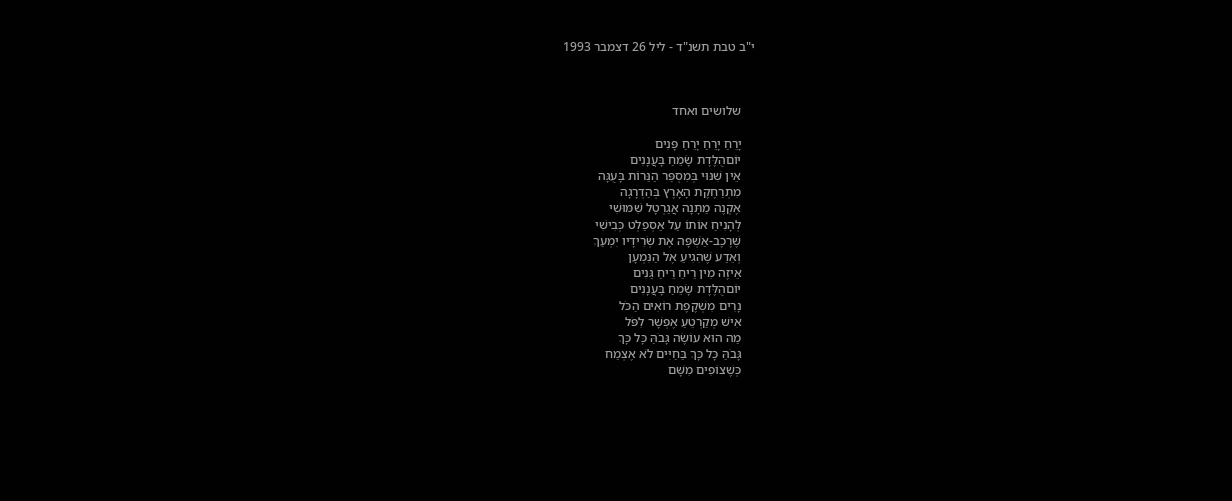י"ב טבת תשנ"ד - ליל 26 דצמבר 1993



    שלושים ואחד

    יָרֵחַ יָרֵחַ יָרֵחַ פָּנִים
    יוֹםהֻלֶּדֶת שָׂמֵחַ בָּעֲנָנִים
    אֵין שִׁנּוּי בְּמִסְפַּר הַנֵּרוֹת בָּעֻגָּה
    מִתְרַחֶקֶת הָאָרֶץ בְּהַדְרָגָה
    אֶקְנֶה מַתָּנָה אֲגַרְטָל שִׁמּוּשִׁי
    לְהָנִיחַ אוֹתוֹ עַל אַסְפַלְט כְּבִישִׁי
    שֶׁרֶכֶב-אַשְׁפָּה אֶת שְׂרִידָיו יִמְעַךְ
    וְאֵדַע שֶׁהִגִיעַ אֶל הַנִּמְעָן
    אֵיזֶה מִין רֵיחַ רֵיחַ גַּנִּים
    יוֹםהֻלֶּדֶת שָׂמֵחַ בָּעֲנָנִים
    נָרִים מִשְׁקֶפֶת רוֹאִים הַכֹּל
    אִישׁ מְקַרְטֵעַ אֶפְשָׁר לִפֹּל
    מַה הוּא עוֹשֶׂה גָּבֹהַּ כָּל כָּךְ
    גָּבֹהַּ כָּל כָּךְ בַּחַיִּים לֹא אֶצְמַח
    כְּשֶׁצוֹפִים מִשָּׁם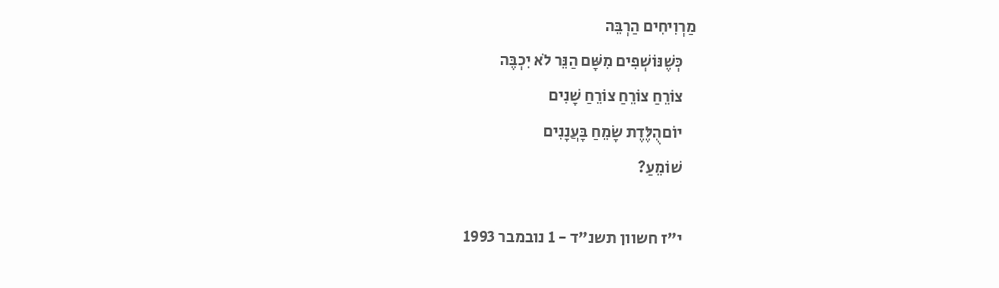מַרְוִיחִים הַרְבֵּה
    כְּשֶׁנּוֹשְׁפִים מִשָּׁם הַנֵּר לֹא יִכְבֶּה
    צוֹרֵחַ צוֹרֵחַ צוֹרֵחַ שָׁנִים
    יוֹםהֻלֶּדֶת שָׂמֵחַ בָּעֲנָנִים
    שׁוֹמֵעַ?

    י"ז חשוון תשנ"ד - 1 נובמבר 1993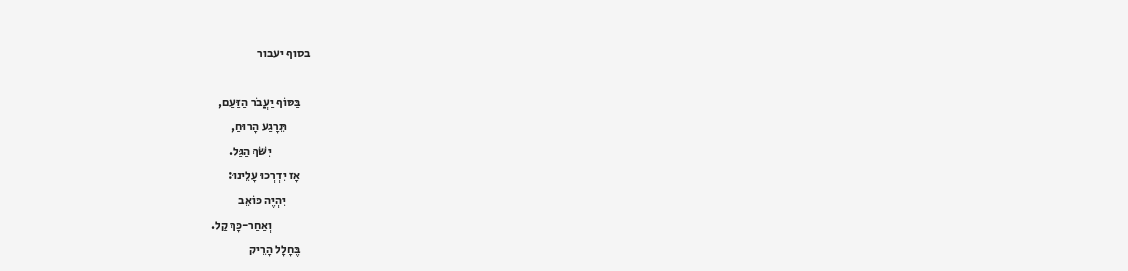בסוף יעבור

    בַּסּוֹף יַעֲבֹר הַזַּעַם,
          תֵּרָגַע הָרוּחַ,
                יִשֹּׁךְ הַגַּל.
    אָז יִדְרְכוּ עָלֵינוּ:
          יִהְיֶה כּוֹאֵב
                וְאַחַר-כָּךְ קַל.
    בֶּחָלָל הָרֵיק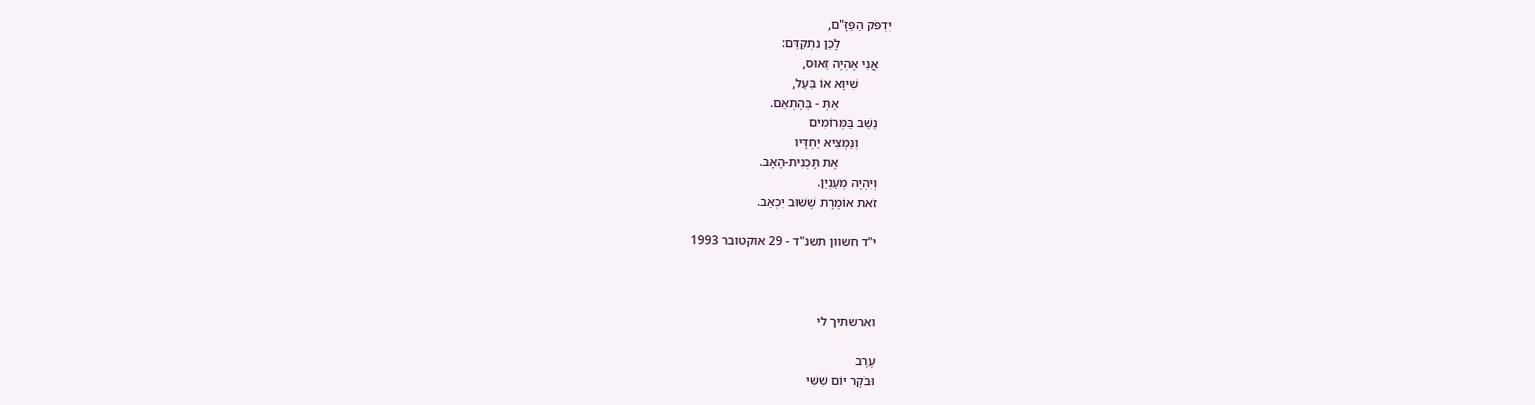יִדְפֹּק הַפַּזָּ"ם,
                לָכֵן נִתְקַדֵּם:
    אֲנִי אֶהְיֶה זֵאוּס,
          שִׁיוָא אוֹ בַּעַל,
                אַתְּ - בְּהֶתְאֵם.
    נֵשֵׁב בַּמְּרוֹמִים
          וְנַמְצִיא יַחְדָּיו
                אֶת תָּכְנִית-הָאָב.
    וְיִהְיֶה מְעַנְיֵן.
    זֹאת אוֹמֶרֶת שֶׁשּׁוּב יִכְאַב.

    י"ד חשוון תשנ"ד - 29 אוקטובר 1993



    וארשתיך לי

    עֶרֶב
    וּבֹקֶר יוֹם שִׁשִּׁי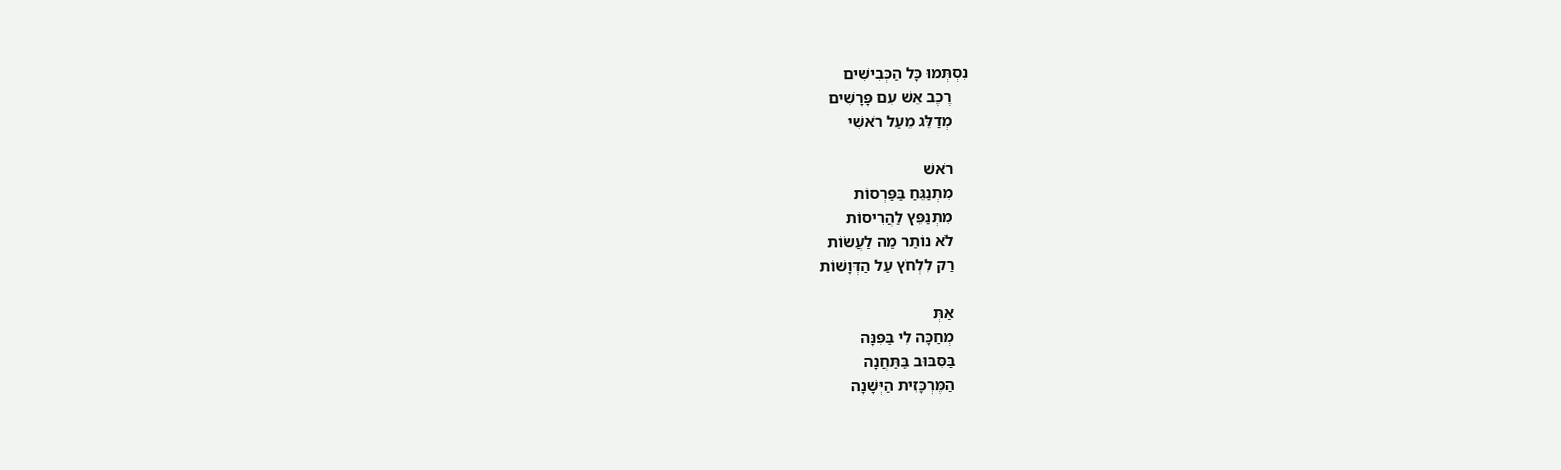נִסְתְּמוּ כָּל הַכְּבִישִׁים
    רֶכֶב אֵשׁ עִם פָּרָשִׁים
    מְדַלֵּג מֵעַל רֹאשִׁי

    רֹאשׁ
    מִתְנַגֵּחַ בַּפַּרְסוֹת
    מִתְנַפֵּץ לַהֲרִיסוֹת
    לֹא נוֹתַר מַה לַעֲשׂוֹת
    רַק לִלְחֹץ עַל הַדְּוָשׁוֹת

    אַתְּ
    מְחַכָּה לִי בַּפִּנָּה
    בַּסִּבּוּב בַּתַּחֲנָה
    הַמֶּרְכָּזִית הַיְּשָׁנָה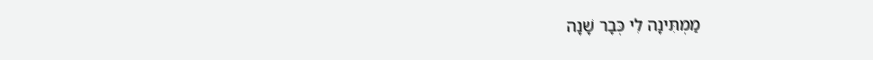מַמְתִּינָה לִי כְּבָר שָׁנָה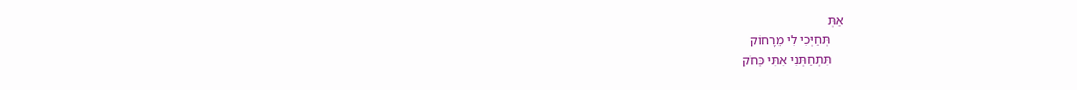אַתְּ
    תְּחַיְּכִי לִי מֵרָחוֹק
    תִּתְחַתְּנִי אִתִּי כַּחֹק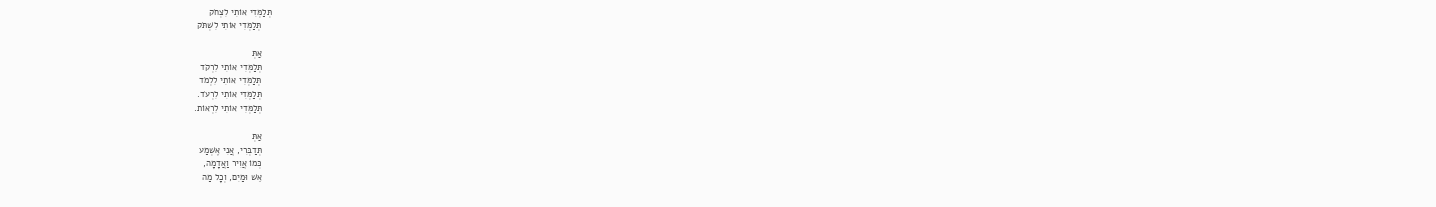תְּלַמְּדִי אוֹתִי לִצְחֹק
    תְּלַמְּדִי אוֹתִי לִשְׁתֹּק

    אַתְּ
    תְּלַמְּדִי אוֹתִי לִרְקֹד
    תְּלַמְּדִי אוֹתִי לִלְמֹד
    תְּלַמְּדִי אוֹתִי לִרְעֹד.
    תְּלַמְּדִי אוֹתִי לִרְאוֹת.

    אַתְּ
    תְּדַבְּרִי, אֲנִי אֶשְׁמַע
    כְּמוֹ אֲוִיר וַאֲדָמָה,
    אֵשׁ וּמַיִם, וְכָל מַה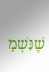שֶׁנִּשְׁמָ